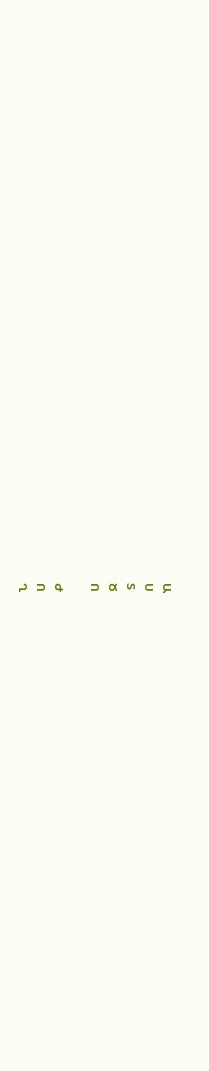Ա
Ս
Տ
Ծ
Ո

Ժ
Ո
Ղ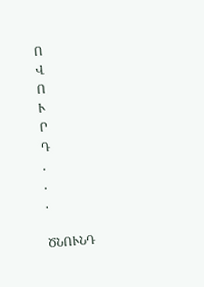Ո
Վ
Ո
Ւ
Ր
Դ
.
.
.

ԾՆՈՒՆԴ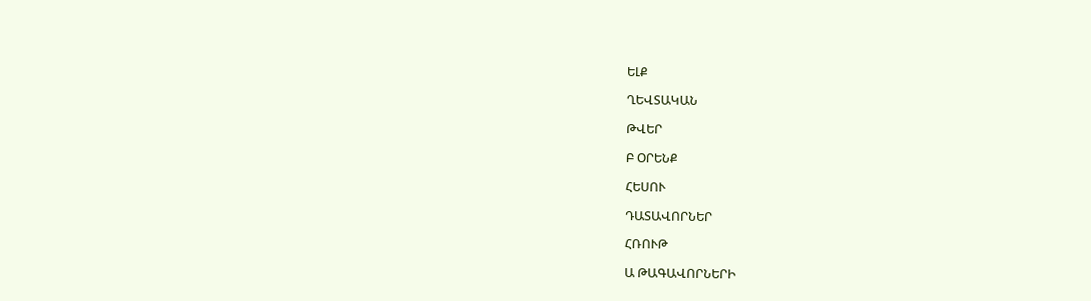ԵԼՔ

ՂԵՎՏԱԿԱՆ

ԹՎԵՐ

Բ ՕՐԵՆՔ

ՀԵՍՈՒ

ԴԱՏԱՎՈՐՆԵՐ

ՀՌՈՒԹ

Ա ԹԱԳԱՎՈՐՆԵՐԻ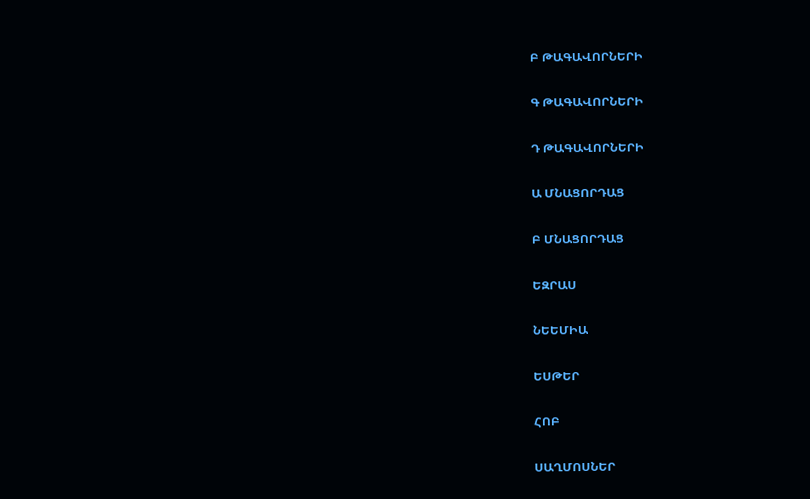Բ ԹԱԳԱՎՈՐՆԵՐԻ

Գ ԹԱԳԱՎՈՐՆԵՐԻ

Դ ԹԱԳԱՎՈՐՆԵՐԻ

Ա ՄՆԱՑՈՐԴԱՑ

Բ ՄՆԱՑՈՐԴԱՑ

ԵԶՐԱՍ

ՆԵԵՄԻԱ

ԵՍԹԵՐ

ՀՈԲ

ՍԱՂՄՈՍՆԵՐ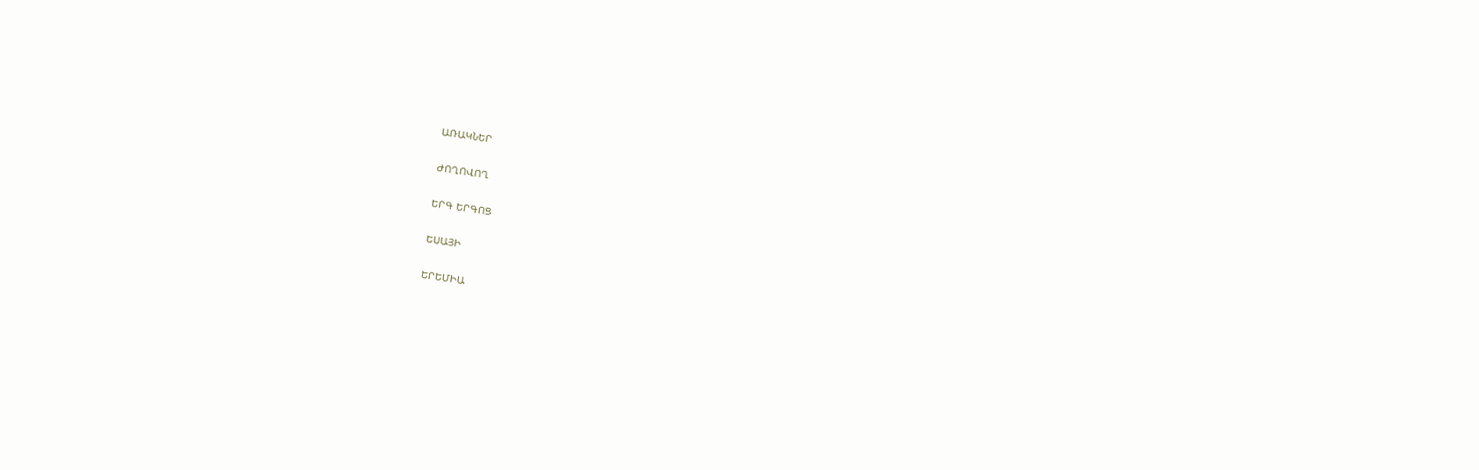ԱՌԱԿՆԵՐ

ԺՈՂՈՎՈՂ

ԵՐԳ ԵՐԳՈՑ

ԵՍԱՅԻ

ԵՐԵՄԻԱ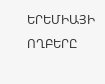ԵՐԵՄԻԱՅԻ ՈՂԲԵՐԸ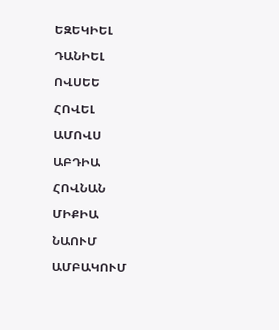ԵԶԵԿԻԵԼ

ԴԱՆԻԵԼ

ՈՎՍԵԵ

ՀՈՎԵԼ

ԱՄՈՎՍ

ԱԲԴԻԱ

ՀՈՎՆԱՆ

ՄԻՔԻԱ

ՆԱՈՒՄ

ԱՄԲԱԿՈՒՄ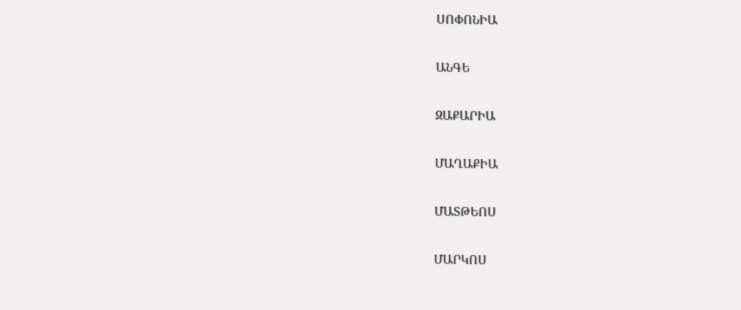ՍՈՓՈՆԻԱ

ԱՆԳԵ

ԶԱՔԱՐԻԱ

ՄԱՂԱՔԻԱ

ՄԱՏԹԵՈՍ

ՄԱՐԿՈՍ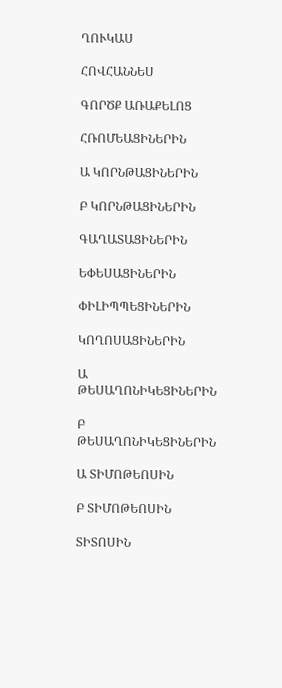ՂՈՒԿԱՍ

ՀՈՎՀԱՆՆԵՍ

ԳՈՐԾՔ ԱՌԱՔԵԼՈՑ

ՀՌՈՄԵԱՑԻՆԵՐԻՆ

Ա ԿՈՐՆԹԱՑԻՆԵՐԻՆ

Բ ԿՈՐՆԹԱՑԻՆԵՐԻՆ

ԳԱՂԱՏԱՑԻՆԵՐԻՆ

ԵՓԵՍԱՑԻՆԵՐԻՆ

ՓԻԼԻՊՊԵՑԻՆԵՐԻՆ

ԿՈՂՈՍԱՑԻՆԵՐԻՆ

Ա ԹԵՍԱՂՈՆԻԿԵՑԻՆԵՐԻՆ

Բ ԹԵՍԱՂՈՆԻԿԵՑԻՆԵՐԻՆ

Ա ՏԻՄՈԹԵՈՍԻՆ

Բ ՏԻՄՈԹԵՈՍԻՆ

ՏԻՏՈՍԻՆ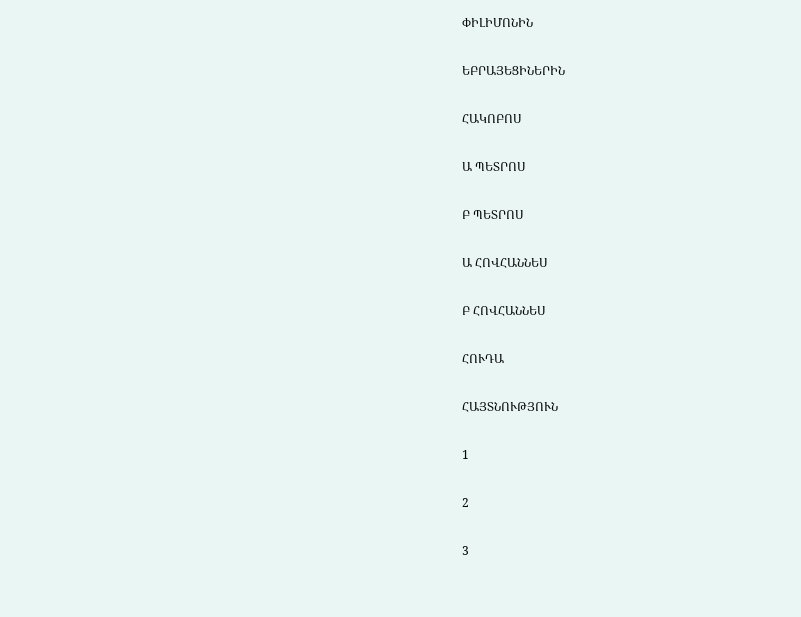ՓԻԼԻՄՈՆԻՆ

ԵԲՐԱՅԵՑԻՆԵՐԻՆ

ՀԱԿՈԲՈՍ

Ա ՊԵՏՐՈՍ

Բ ՊԵՏՐՈՍ

Ա ՀՈՎՀԱՆՆԵՍ

Բ ՀՈՎՀԱՆՆԵՍ

ՀՈՒԴԱ

ՀԱՅՏՆՈՒԹՅՈՒՆ

1

2

3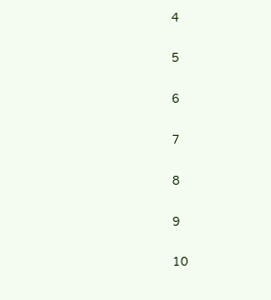4

5

6

7

8

9

10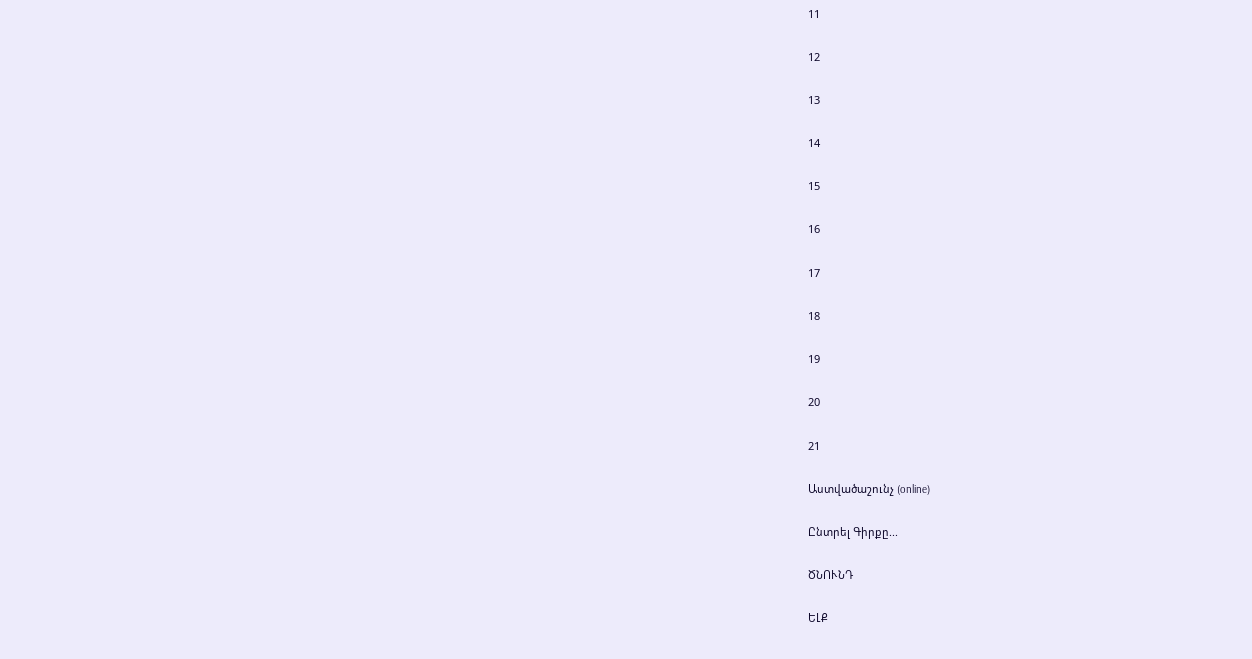11

12

13

14

15

16

17

18

19

20

21

Աստվածաշունչ (online)

Ընտրել Գիրքը...

ԾՆՈՒՆԴ

ԵԼՔ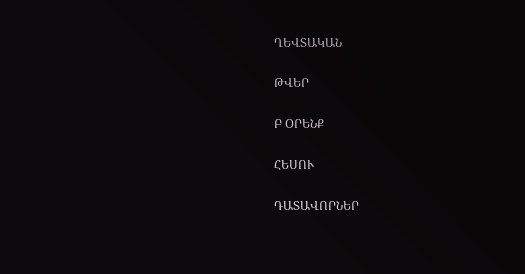ՂԵՎՏԱԿԱՆ

ԹՎԵՐ

Բ ՕՐԵՆՔ

ՀԵՍՈՒ

ԴԱՏԱՎՈՐՆԵՐ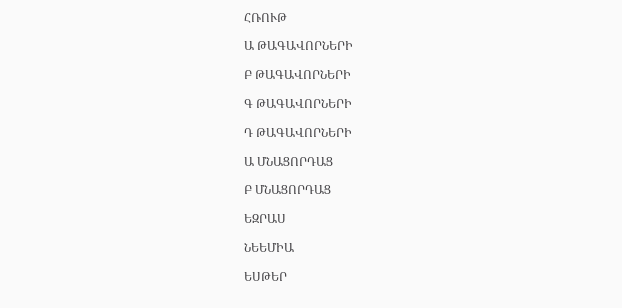ՀՌՈՒԹ

Ա ԹԱԳԱՎՈՐՆԵՐԻ

Բ ԹԱԳԱՎՈՐՆԵՐԻ

Գ ԹԱԳԱՎՈՐՆԵՐԻ

Դ ԹԱԳԱՎՈՐՆԵՐԻ

Ա ՄՆԱՑՈՐԴԱՑ

Բ ՄՆԱՑՈՐԴԱՑ

ԵԶՐԱՍ

ՆԵԵՄԻԱ

ԵՍԹԵՐ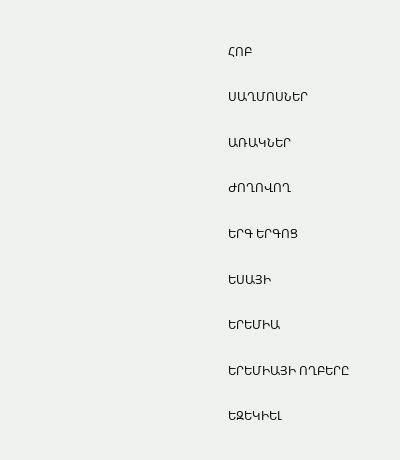ՀՈԲ

ՍԱՂՄՈՍՆԵՐ

ԱՌԱԿՆԵՐ

ԺՈՂՈՎՈՂ

ԵՐԳ ԵՐԳՈՑ

ԵՍԱՅԻ

ԵՐԵՄԻԱ

ԵՐԵՄԻԱՅԻ ՈՂԲԵՐԸ

ԵԶԵԿԻԵԼ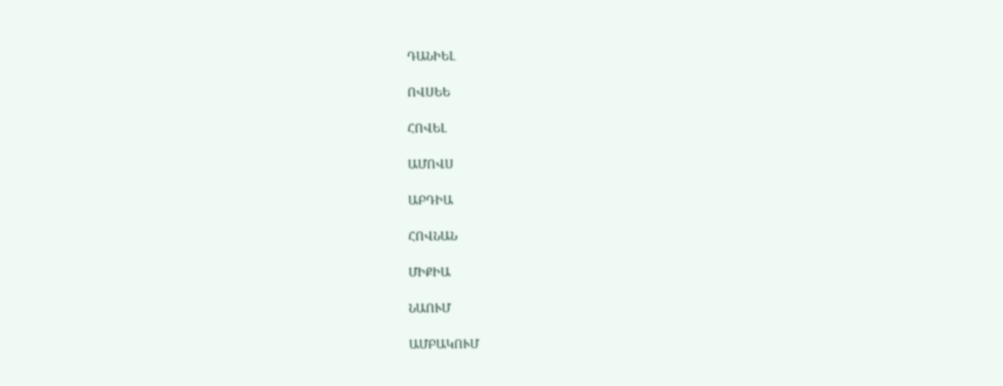ԴԱՆԻԵԼ

ՈՎՍԵԵ

ՀՈՎԵԼ

ԱՄՈՎՍ

ԱԲԴԻԱ

ՀՈՎՆԱՆ

ՄԻՔԻԱ

ՆԱՈՒՄ

ԱՄԲԱԿՈՒՄ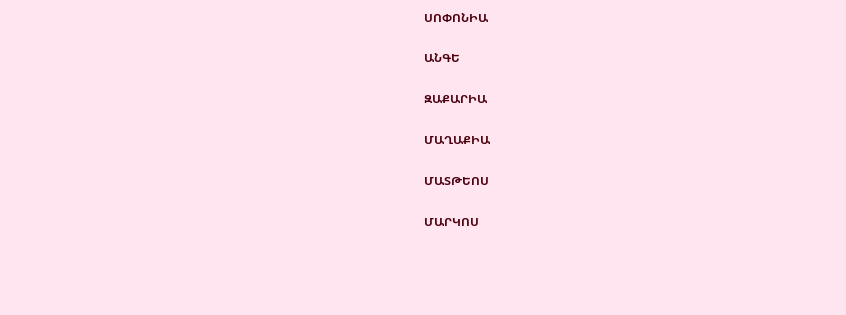ՍՈՓՈՆԻԱ

ԱՆԳԵ

ԶԱՔԱՐԻԱ

ՄԱՂԱՔԻԱ

ՄԱՏԹԵՈՍ

ՄԱՐԿՈՍ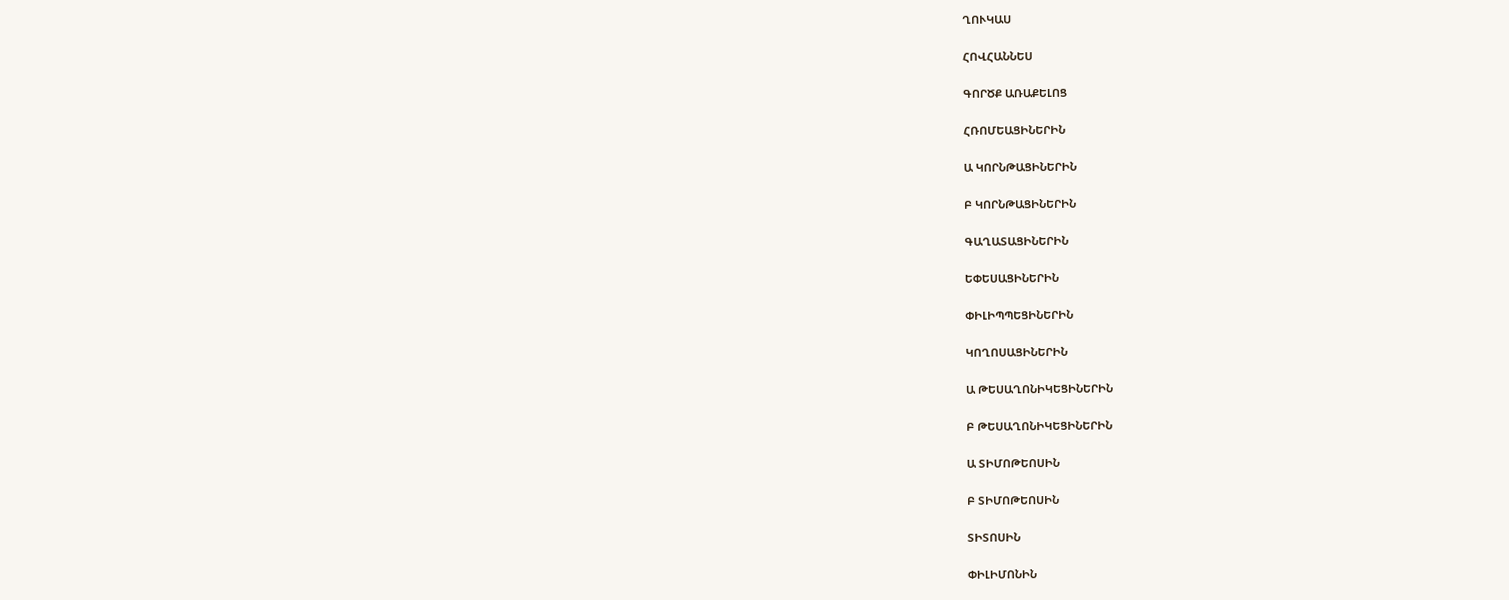ՂՈՒԿԱՍ

ՀՈՎՀԱՆՆԵՍ

ԳՈՐԾՔ ԱՌԱՔԵԼՈՑ

ՀՌՈՄԵԱՑԻՆԵՐԻՆ

Ա ԿՈՐՆԹԱՑԻՆԵՐԻՆ

Բ ԿՈՐՆԹԱՑԻՆԵՐԻՆ

ԳԱՂԱՏԱՑԻՆԵՐԻՆ

ԵՓԵՍԱՑԻՆԵՐԻՆ

ՓԻԼԻՊՊԵՑԻՆԵՐԻՆ

ԿՈՂՈՍԱՑԻՆԵՐԻՆ

Ա ԹԵՍԱՂՈՆԻԿԵՑԻՆԵՐԻՆ

Բ ԹԵՍԱՂՈՆԻԿԵՑԻՆԵՐԻՆ

Ա ՏԻՄՈԹԵՈՍԻՆ

Բ ՏԻՄՈԹԵՈՍԻՆ

ՏԻՏՈՍԻՆ

ՓԻԼԻՄՈՆԻՆ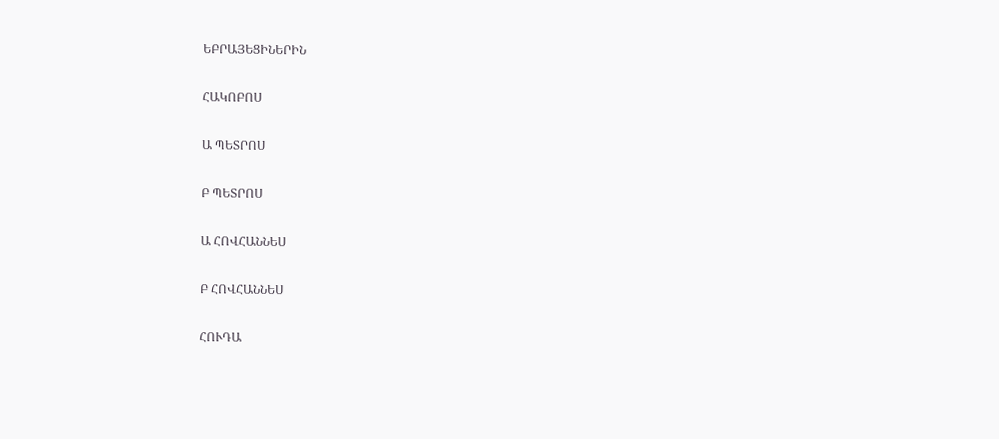ԵԲՐԱՅԵՑԻՆԵՐԻՆ

ՀԱԿՈԲՈՍ

Ա ՊԵՏՐՈՍ

Բ ՊԵՏՐՈՍ

Ա ՀՈՎՀԱՆՆԵՍ

Բ ՀՈՎՀԱՆՆԵՍ

ՀՈՒԴԱ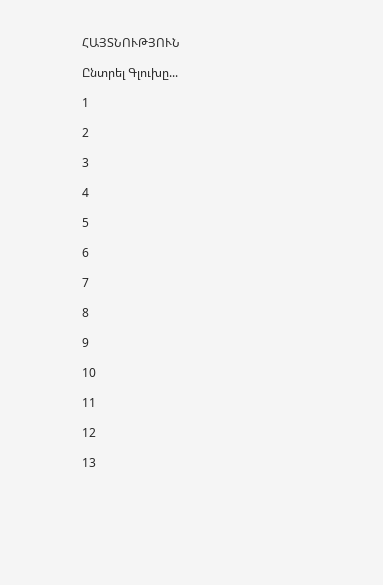ՀԱՅՏՆՈՒԹՅՈՒՆ

Ընտրել Գլուխը...

1

2

3

4

5

6

7

8

9

10

11

12

13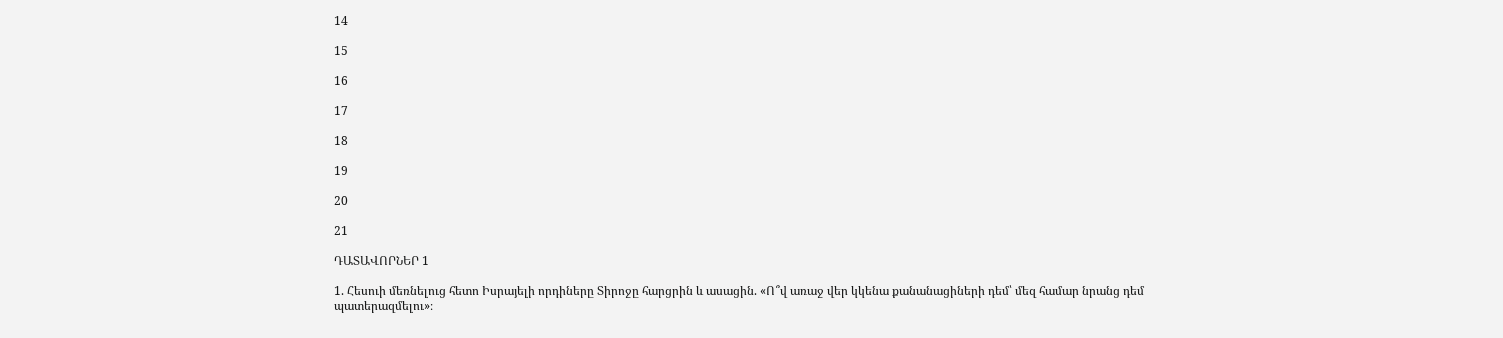14

15

16

17

18

19

20

21

ԴԱՏԱՎՈՐՆԵՐ 1

1. Հեսուի մեռնելուց հետո Իսրայելի որդիները Տիրոջը հարցրին և ասացին. «Ո՞վ առաջ վեր կկենա քանանացիների դեմ՝ մեզ համար նրանց դեմ պատերազմելու»։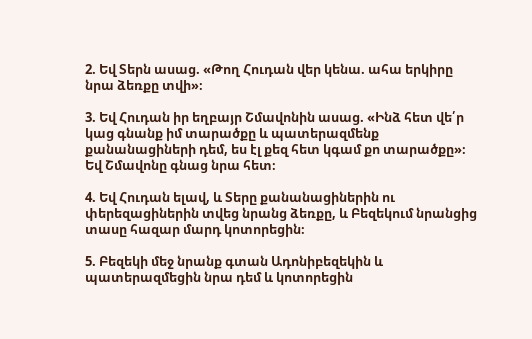2. Եվ Տերն ասաց. «Թող Հուդան վեր կենա. ահա երկիրը նրա ձեռքը տվի»։

3. Եվ Հուդան իր եղբայր Շմավոնին ասաց. «Ինձ հետ վե՛ր կաց գնանք իմ տարածքը և պատերազմենք քանանացիների դեմ, ես էլ քեզ հետ կգամ քո տարածքը»։ Եվ Շմավոնը գնաց նրա հետ։

4. Եվ Հուդան ելավ, և Տերը քանանացիներին ու փերեզացիներին տվեց նրանց ձեռքը, և Բեզեկում նրանցից տասը հազար մարդ կոտորեցին։

5. Բեզեկի մեջ նրանք գտան Ադոնիբեզեկին և պատերազմեցին նրա դեմ և կոտորեցին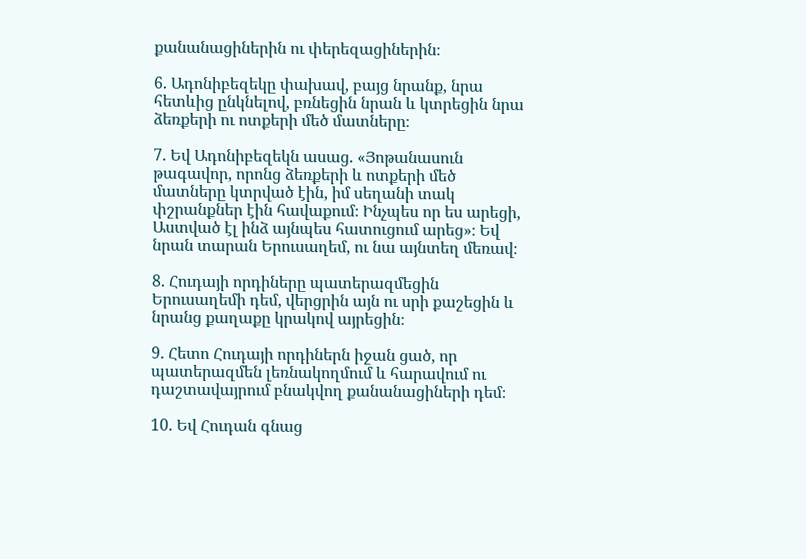քանանացիներին ու փերեզացիներին։

6. Ադոնիբեզեկը փախավ, բայց նրանք, նրա հետևից ընկնելով, բռնեցին նրան և կտրեցին նրա ձեռքերի ու ոտքերի մեծ մատները։

7. Եվ Ադոնիբեզեկն ասաց. «Յոթանասուն թագավոր, որոնց ձեռքերի և ոտքերի մեծ մատները կտրված էին, իմ սեղանի տակ փշրանքներ էին հավաքում։ Ինչպես որ ես արեցի, Աստված էլ ինձ այնպես հատուցում արեց»։ Եվ նրան տարան Երուսաղեմ, ու նա այնտեղ մեռավ։

8. Հուդայի որդիները պատերազմեցին Երուսաղեմի դեմ, վերցրին այն ու սրի քաշեցին և նրանց քաղաքը կրակով այրեցին։

9. Հետո Հուդայի որդիներն իջան ցած, որ պատերազմեն լեռնակողմում և հարավում ու դաշտավայրում բնակվող քանանացիների դեմ։

10. Եվ Հուդան գնաց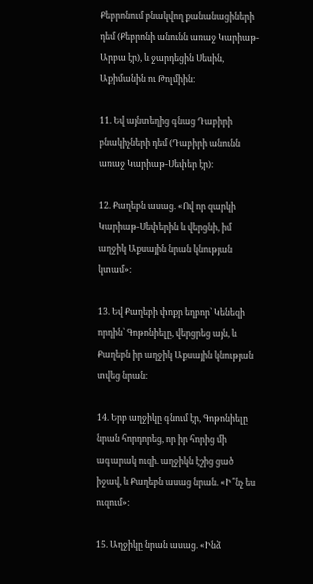Քեբրոնում բնակվող քանանացիների դեմ (Քեբրոնի անունն առաջ Կարիաթ-Արբա էր), և ջարդեցին Սեսին, Աքիմանին ու Թոլմիին։

11. Եվ այնտեղից գնաց Դաբիրի բնակիչների դեմ (Դաբիրի անունն առաջ Կարիաթ-Սեփեր էր)։

12. Քաղեբն ասաց. «Ով որ զարկի Կարիաթ-Սեփերին և վերցնի, իմ աղջիկ Աքսային նրան կնության կտամ»։

13. Եվ Քաղեբի փոքր եղբոր՝ Կենեզի որդին՝ Գոթոնիելը, վերցրեց այն, և Քաղեբն իր աղջիկ Աքսային կնության տվեց նրան։

14. Երբ աղջիկը գնում էր, Գոթոնիելը նրան հորդորեց, որ իր հորից մի ագարակ ուզի. աղջիկն էշից ցած իջավ, և Քաղեբն ասաց նրան. «Ի՞նչ ես ուզում»։

15. Աղջիկը նրան ասաց. «Ինձ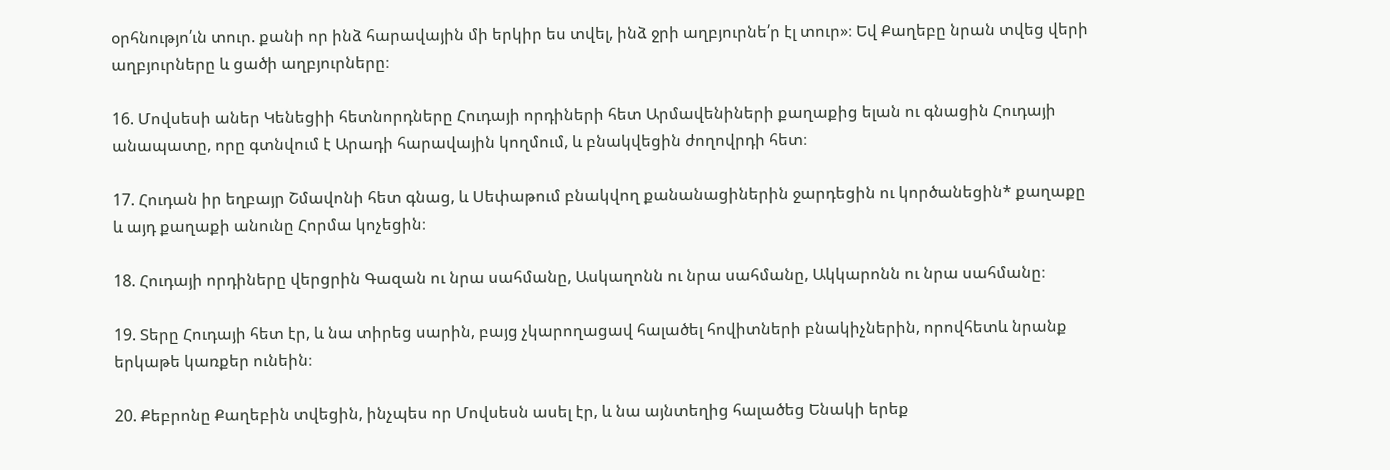օրհնությո՛ւն տուր. քանի որ ինձ հարավային մի երկիր ես տվել, ինձ ջրի աղբյուրնե՛ր էլ տուր»։ Եվ Քաղեբը նրան տվեց վերի աղբյուրները և ցածի աղբյուրները։

16. Մովսեսի աներ Կենեցիի հետնորդները Հուդայի որդիների հետ Արմավենիների քաղաքից ելան ու գնացին Հուդայի անապատը, որը գտնվում է Արադի հարավային կողմում, և բնակվեցին ժողովրդի հետ։

17. Հուդան իր եղբայր Շմավոնի հետ գնաց, և Սեփաթում բնակվող քանանացիներին ջարդեցին ու կործանեցին* քաղաքը և այդ քաղաքի անունը Հորմա կոչեցին։

18. Հուդայի որդիները վերցրին Գազան ու նրա սահմանը, Ասկաղոնն ու նրա սահմանը, Ակկարոնն ու նրա սահմանը։

19. Տերը Հուդայի հետ էր, և նա տիրեց սարին, բայց չկարողացավ հալածել հովիտների բնակիչներին, որովհետև նրանք երկաթե կառքեր ունեին։

20. Քեբրոնը Քաղեբին տվեցին, ինչպես որ Մովսեսն ասել էր, և նա այնտեղից հալածեց Ենակի երեք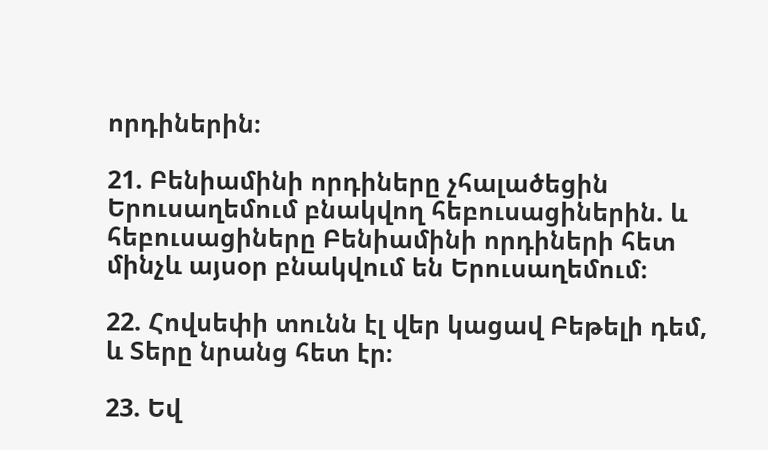որդիներին։

21. Բենիամինի որդիները չհալածեցին Երուսաղեմում բնակվող հեբուսացիներին. և հեբուսացիները Բենիամինի որդիների հետ մինչև այսօր բնակվում են Երուսաղեմում։

22. Հովսեփի տունն էլ վեր կացավ Բեթելի դեմ, և Տերը նրանց հետ էր։

23. Եվ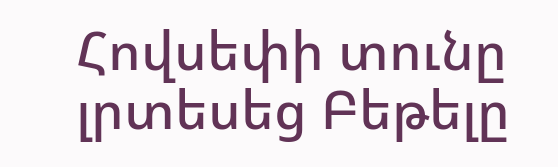Հովսեփի տունը լրտեսեց Բեթելը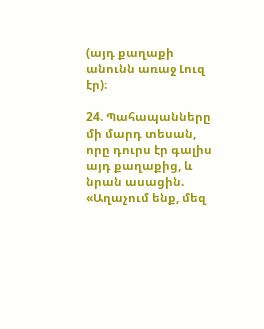(այդ քաղաքի անունն առաջ Լուզ էր)։

24. Պահապանները մի մարդ տեսան, որը դուրս էր գալիս այդ քաղաքից, և նրան ասացին. «Աղաչում ենք, մեզ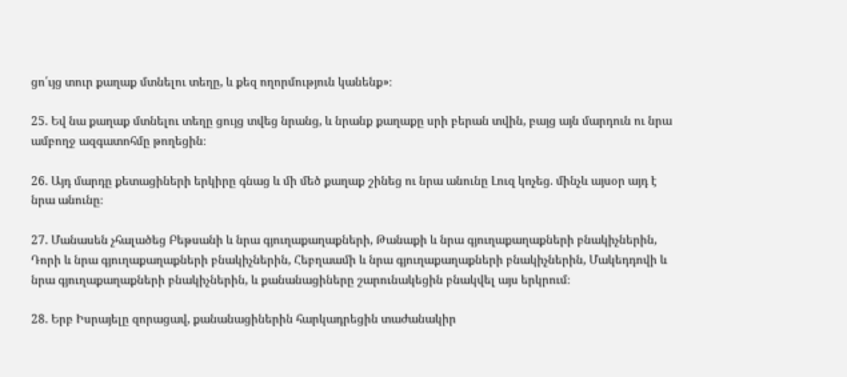ցո՛ւյց տուր քաղաք մտնելու տեղը, և քեզ ողորմություն կանենք»։

25. Եվ նա քաղաք մտնելու տեղը ցույց տվեց նրանց, և նրանք քաղաքը սրի բերան տվին, բայց այն մարդուն ու նրա ամբողջ ազգատոհմը թողեցին։

26. Այդ մարդը քետացիների երկիրը գնաց և մի մեծ քաղաք շինեց ու նրա անունը Լուզ կոչեց. մինչև այսօր այդ է նրա անունը։

27. Մանասեն չհալածեց Բեթսանի և նրա գյուղաքաղաքների, Թանաքի և նրա գյուղաքաղաքների բնակիչներին, Դորի և նրա գյուղաքաղաքների բնակիչներին, Հեբղաամի և նրա գյուղաքաղաքների բնակիչներին, Մակեդդովի և նրա գյուղաքաղաքների բնակիչներին, և քանանացիները շարունակեցին բնակվել այս երկրում։

28. Երբ Իսրայելը զորացավ, քանանացիներին հարկադրեցին տաժանակիր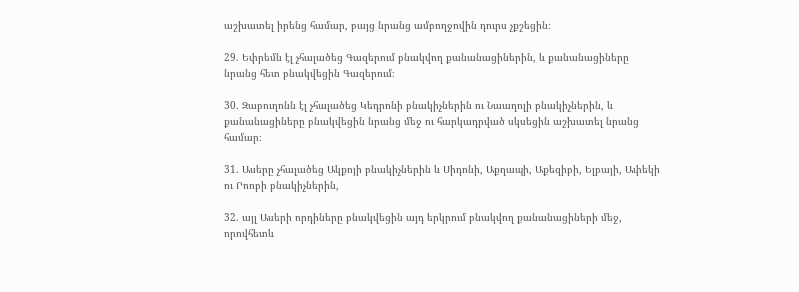աշխատել իրենց համար, բայց նրանց ամբողջովին դուրս չքշեցին։

29. Եփրեմն էլ չհալածեց Գազերում բնակվող քանանացիներին, և քանանացիները նրանց հետ բնակվեցին Գազերում։

30. Զաբուղոնն էլ չհալածեց Կեդրոնի բնակիչներին ու Նաաղոլի բնակիչներին, և քանանացիները բնակվեցին նրանց մեջ ու հարկադրված սկսեցին աշխատել նրանց համար։

31. Ասերը չհալածեց Ակքոյի բնակիչներին և Սիդոնի, Աքղապի, Աքեզիբի, Ելբայի, Ափեկի ու Րոոբի բնակիչներին,

32. այլ Ասերի որդիները բնակվեցին այդ երկրում բնակվող քանանացիների մեջ, որովհետև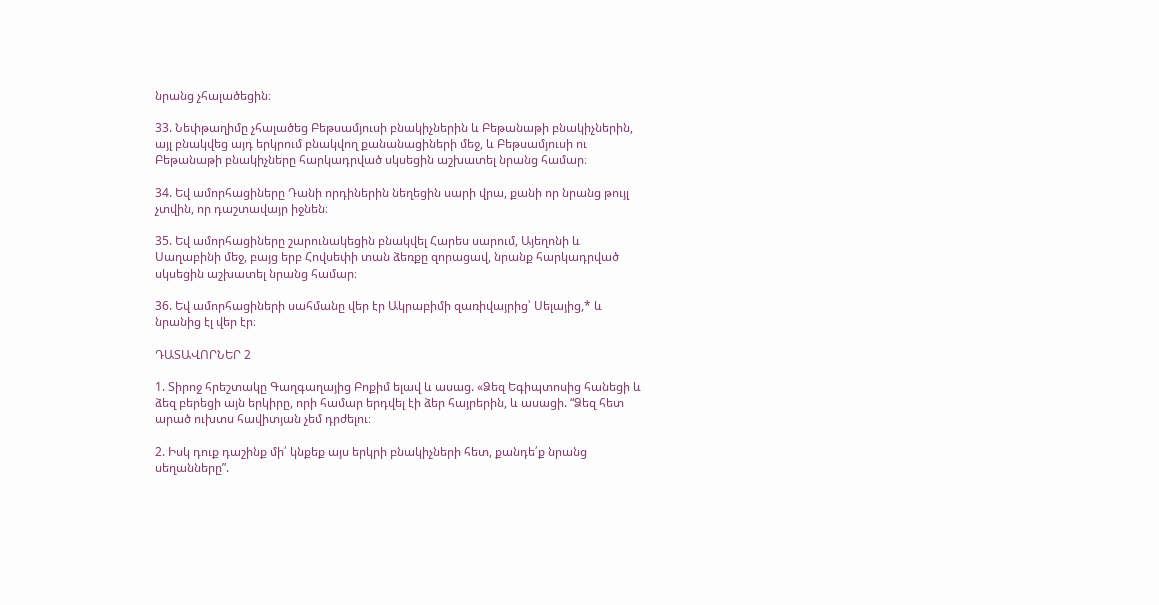նրանց չհալածեցին։

33. Նեփթաղիմը չհալածեց Բեթսամյուսի բնակիչներին և Բեթանաթի բնակիչներին, այլ բնակվեց այդ երկրում բնակվող քանանացիների մեջ, և Բեթսամյուսի ու Բեթանաթի բնակիչները հարկադրված սկսեցին աշխատել նրանց համար։

34. Եվ ամորհացիները Դանի որդիներին նեղեցին սարի վրա, քանի որ նրանց թույլ չտվին, որ դաշտավայր իջնեն։

35. Եվ ամորհացիները շարունակեցին բնակվել Հարես սարում, Այեղոնի և Սաղաբինի մեջ, բայց երբ Հովսեփի տան ձեռքը զորացավ, նրանք հարկադրված սկսեցին աշխատել նրանց համար։

36. Եվ ամորհացիների սահմանը վեր էր Ակրաբիմի զառիվայրից՝ Սելայից,* և նրանից էլ վեր էր։

ԴԱՏԱՎՈՐՆԵՐ 2

1. Տիրոջ հրեշտակը Գաղգաղայից Բոքիմ ելավ և ասաց. «Ձեզ Եգիպտոսից հանեցի և ձեզ բերեցի այն երկիրը, որի համար երդվել էի ձեր հայրերին, և ասացի. “Ձեզ հետ արած ուխտս հավիտյան չեմ դրժելու։

2. Իսկ դուք դաշինք մի՛ կնքեք այս երկրի բնակիչների հետ, քանդե՛ք նրանց սեղանները”.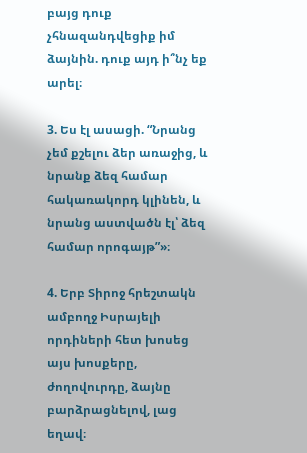բայց դուք չհնազանդվեցիք իմ ձայնին. դուք այդ ի՞նչ եք արել։

3. Ես էլ ասացի. “Նրանց չեմ քշելու ձեր առաջից, և նրանք ձեզ համար հակառակորդ կլինեն, և նրանց աստվածն էլ՝ ձեզ համար որոգայթ”»։

4. Երբ Տիրոջ հրեշտակն ամբողջ Իսրայելի որդիների հետ խոսեց այս խոսքերը, ժողովուրդը, ձայնը բարձրացնելով, լաց եղավ։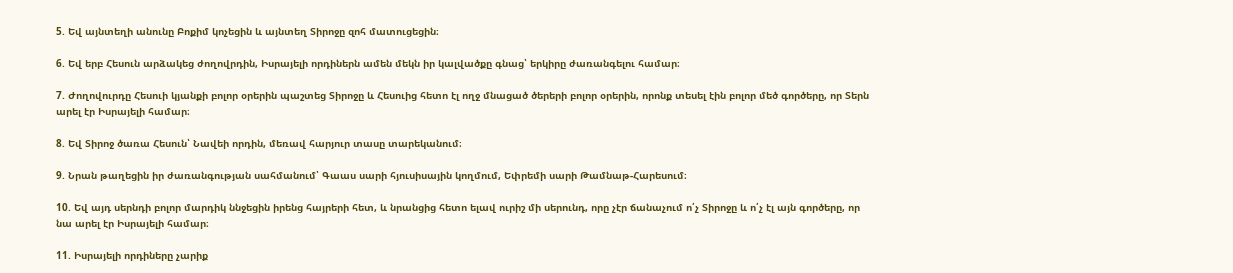5. Եվ այնտեղի անունը Բոքիմ կոչեցին և այնտեղ Տիրոջը զոհ մատուցեցին։

6. Եվ երբ Հեսուն արձակեց ժողովրդին, Իսրայելի որդիներն ամեն մեկն իր կալվածքը գնաց՝ երկիրը ժառանգելու համար։

7. Ժողովուրդը Հեսուի կյանքի բոլոր օրերին պաշտեց Տիրոջը և Հեսուից հետո էլ ողջ մնացած ծերերի բոլոր օրերին, որոնք տեսել էին բոլոր մեծ գործերը, որ Տերն արել էր Իսրայելի համար։

8. Եվ Տիրոջ ծառա Հեսուն՝ Նավեի որդին, մեռավ հարյուր տասը տարեկանում։

9. Նրան թաղեցին իր ժառանգության սահմանում՝ Գաաս սարի հյուսիսային կողմում, Եփրեմի սարի Թամնաթ-Հարեսում։

10. Եվ այդ սերնդի բոլոր մարդիկ ննջեցին իրենց հայրերի հետ, և նրանցից հետո ելավ ուրիշ մի սերունդ, որը չէր ճանաչում ո՛չ Տիրոջը և ո՛չ էլ այն գործերը, որ նա արել էր Իսրայելի համար։

11. Իսրայելի որդիները չարիք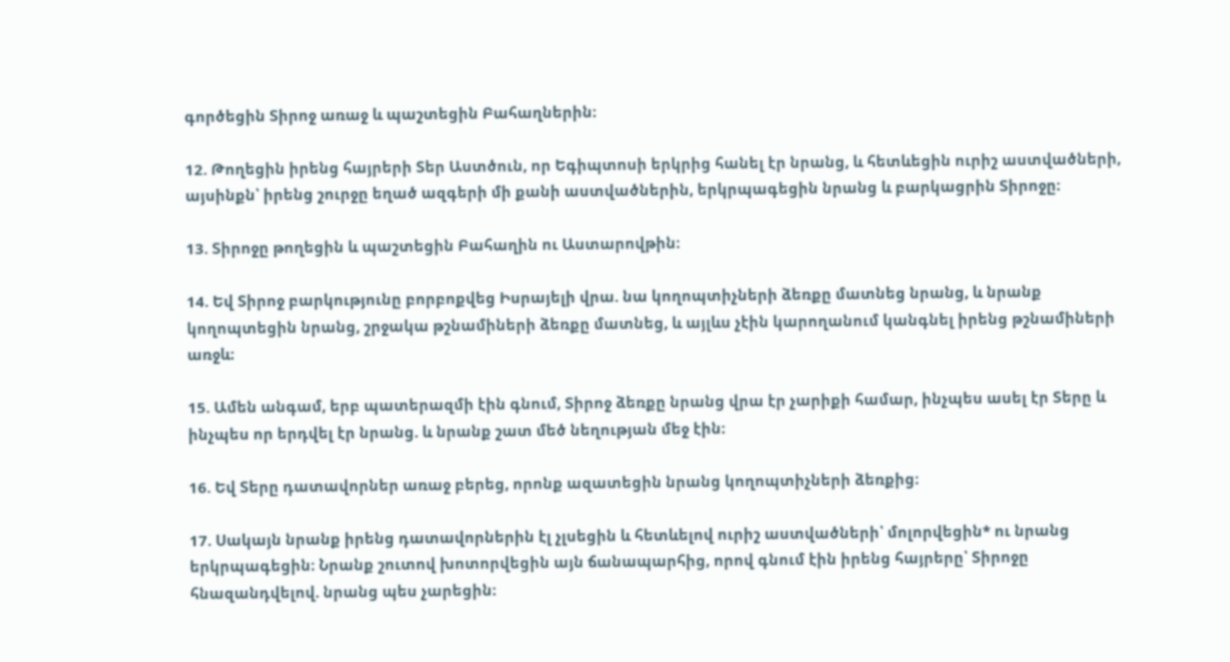գործեցին Տիրոջ առաջ և պաշտեցին Բահաղներին։

12. Թողեցին իրենց հայրերի Տեր Աստծուն, որ Եգիպտոսի երկրից հանել էր նրանց, և հետևեցին ուրիշ աստվածների, այսինքն՝ իրենց շուրջը եղած ազգերի մի քանի աստվածներին, երկրպագեցին նրանց և բարկացրին Տիրոջը։

13. Տիրոջը թողեցին և պաշտեցին Բահաղին ու Աստարովթին։

14. Եվ Տիրոջ բարկությունը բորբոքվեց Իսրայելի վրա. նա կողոպտիչների ձեռքը մատնեց նրանց, և նրանք կողոպտեցին նրանց, շրջակա թշնամիների ձեռքը մատնեց, և այլևս չէին կարողանում կանգնել իրենց թշնամիների առջև։

15. Ամեն անգամ, երբ պատերազմի էին գնում, Տիրոջ ձեռքը նրանց վրա էր չարիքի համար, ինչպես ասել էր Տերը և ինչպես որ երդվել էր նրանց. և նրանք շատ մեծ նեղության մեջ էին։

16. Եվ Տերը դատավորներ առաջ բերեց, որոնք ազատեցին նրանց կողոպտիչների ձեռքից։

17. Սակայն նրանք իրենց դատավորներին էլ չլսեցին և հետևելով ուրիշ աստվածների՝ մոլորվեցին* ու նրանց երկրպագեցին։ Նրանք շուտով խոտորվեցին այն ճանապարհից, որով գնում էին իրենց հայրերը՝ Տիրոջը հնազանդվելով. նրանց պես չարեցին։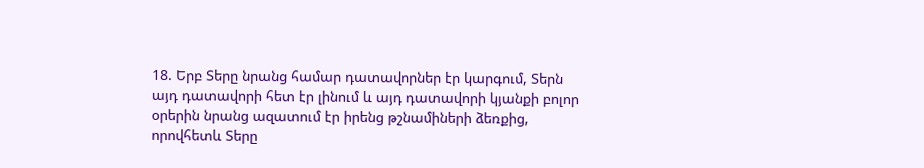18. Երբ Տերը նրանց համար դատավորներ էր կարգում, Տերն այդ դատավորի հետ էր լինում և այդ դատավորի կյանքի բոլոր օրերին նրանց ազատում էր իրենց թշնամիների ձեռքից, որովհետև Տերը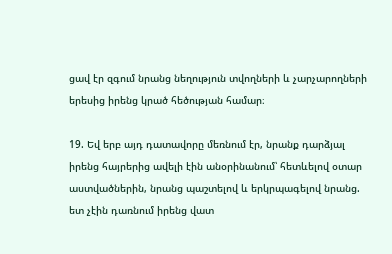ցավ էր զգում նրանց նեղություն տվողների և չարչարողների երեսից իրենց կրած հեծության համար։

19. Եվ երբ այդ դատավորը մեռնում էր, նրանք դարձյալ իրենց հայրերից ավելի էին անօրինանում՝ հետևելով օտար աստվածներին, նրանց պաշտելով և երկրպագելով նրանց. ետ չէին դառնում իրենց վատ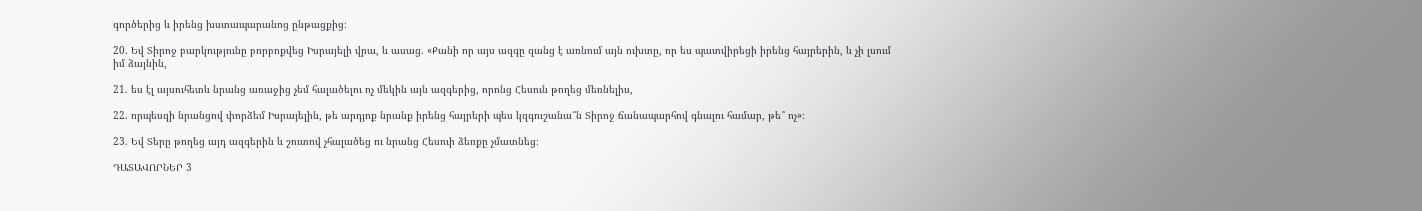գործերից և իրենց խստապարանոց ընթացքից։

20. Եվ Տիրոջ բարկությունը բորբոքվեց Իսրայելի վրա, և ասաց. «Քանի որ այս ազգը զանց է առնում այն ուխտը, որ ես պատվիրեցի իրենց հայրերին, և չի լսում իմ ձայնին,

21. ես էլ այսուհետև նրանց առաջից չեմ հալածելու ոչ մեկին այն ազգերից, որոնց Հեսուն թողեց մեռնելիս,

22. որպեսզի նրանցով փորձեմ Իսրայելին, թե արդյոք նրանք իրենց հայրերի պես կզգուշանա՞ն Տիրոջ ճանապարհով գնալու համար, թե՞ ոչ»։

23. Եվ Տերը թողեց այդ ազգերին և շուտով չհալածեց ու նրանց Հեսուի ձեռքը չմատնեց։

ԴԱՏԱՎՈՐՆԵՐ 3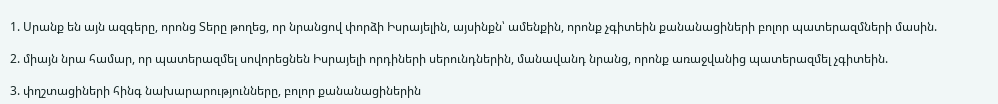1. Սրանք են այն ազգերը, որոնց Տերը թողեց, որ նրանցով փորձի Իսրայելին, այսինքն՝ ամենքին, որոնք չգիտեին քանանացիների բոլոր պատերազմների մասին.

2. միայն նրա համար, որ պատերազմել սովորեցնեն Իսրայելի որդիների սերունդներին, մանավանդ նրանց, որոնք առաջվանից պատերազմել չգիտեին.

3. փղշտացիների հինգ նախարարությունները, բոլոր քանանացիներին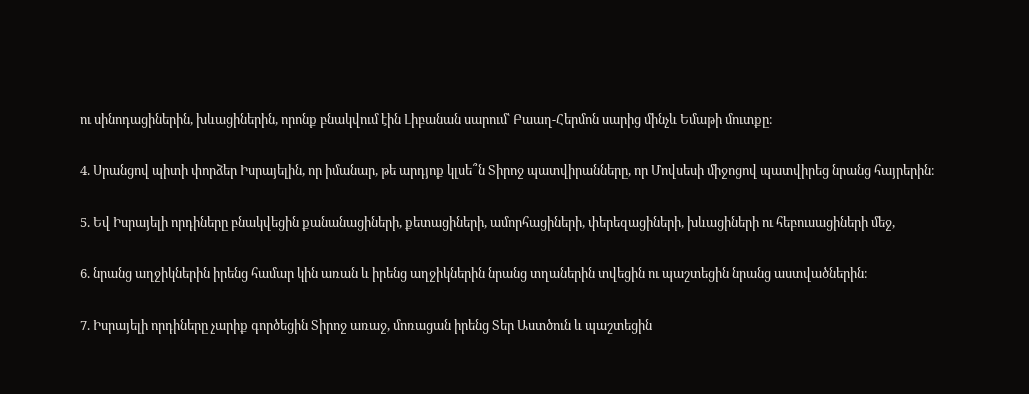ու սինոդացիներին, խևացիներին, որոնք բնակվում էին Լիբանան սարում՝ Բաաղ-Հերմոն սարից մինչև Եմաթի մուտքը։

4. Սրանցով պիտի փորձեր Իսրայելին, որ իմանար, թե արդյոք կլսե՞ն Տիրոջ պատվիրանները, որ Մովսեսի միջոցով պատվիրեց նրանց հայրերին։

5. Եվ Իսրայելի որդիները բնակվեցին քանանացիների, քետացիների, ամորհացիների, փերեզացիների, խևացիների ու հեբուսացիների մեջ,

6. նրանց աղջիկներին իրենց համար կին առան և իրենց աղջիկներին նրանց տղաներին տվեցին ու պաշտեցին նրանց աստվածներին։

7. Իսրայելի որդիները չարիք գործեցին Տիրոջ առաջ, մոռացան իրենց Տեր Աստծուն և պաշտեցին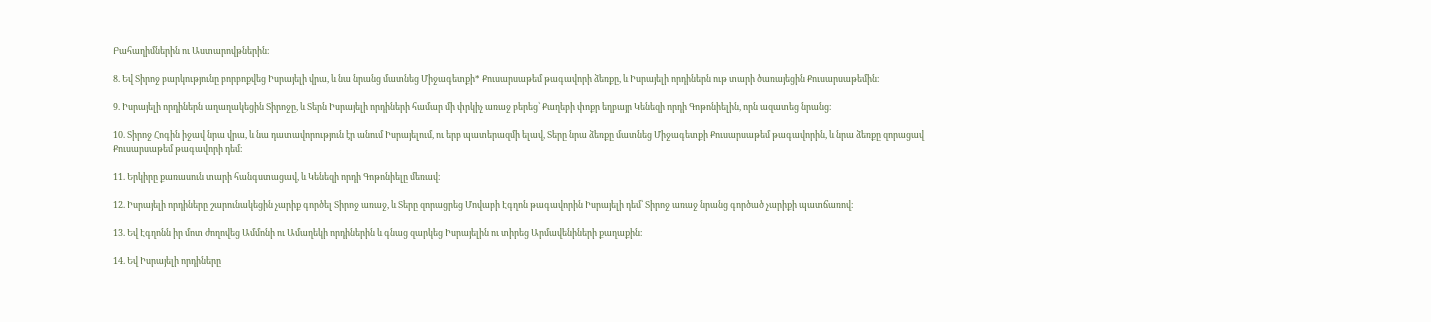Բահաղիմներին ու Աստարովթներին։

8. Եվ Տիրոջ բարկությունը բորբոքվեց Իսրայելի վրա, և նա նրանց մատնեց Միջագետքի* Քուսարսաթեմ թագավորի ձեռքը, և Իսրայելի որդիներն ութ տարի ծառայեցին Քուսարսաթեմին։

9. Իսրայելի որդիներն աղաղակեցին Տիրոջը, և Տերն Իսրայելի որդիների համար մի փրկիչ առաջ բերեց՝ Քաղեբի փոքր եղբայր Կենեզի որդի Գոթոնիելին, որն ազատեց նրանց։

10. Տիրոջ Հոգին իջավ նրա վրա, և նա դատավորություն էր անում Իսրայելում, ու երբ պատերազմի ելավ, Տերը նրա ձեռքը մատնեց Միջագետքի Քուսարսաթեմ թագավորին, և նրա ձեռքը զորացավ Քուսարսաթեմ թագավորի դեմ։

11. Երկիրը քառասուն տարի հանգստացավ, և Կենեզի որդի Գոթոնիելը մեռավ։

12. Իսրայելի որդիները շարունակեցին չարիք գործել Տիրոջ առաջ, և Տերը զորացրեց Մովաբի Էգղոն թագավորին Իսրայելի դեմ՝ Տիրոջ առաջ նրանց գործած չարիքի պատճառով։

13. Եվ Էգղոնն իր մոտ ժողովեց Ամմոնի ու Ամաղեկի որդիներին և գնաց զարկեց Իսրայելին ու տիրեց Արմավենիների քաղաքին։

14. Եվ Իսրայելի որդիները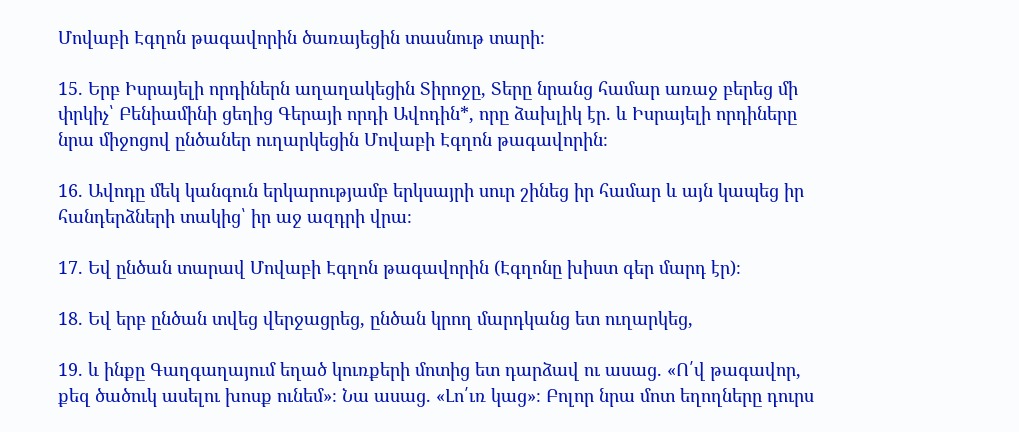Մովաբի Էգղոն թագավորին ծառայեցին տասնութ տարի։

15. Երբ Իսրայելի որդիներն աղաղակեցին Տիրոջը, Տերը նրանց համար առաջ բերեց մի փրկիչ՝ Բենիամինի ցեղից Գերայի որդի Ավոդին*, որը ձախլիկ էր. և Իսրայելի որդիները նրա միջոցով ընծաներ ուղարկեցին Մովաբի Էգղոն թագավորին։

16. Ավոդը մեկ կանգուն երկարությամբ երկսայրի սուր շինեց իր համար և այն կապեց իր հանդերձների տակից՝ իր աջ ազդրի վրա։

17. Եվ ընծան տարավ Մովաբի Էգղոն թագավորին (Էգղոնը խիստ գեր մարդ էր)։

18. Եվ երբ ընծան տվեց վերջացրեց, ընծան կրող մարդկանց ետ ուղարկեց,

19. և ինքը Գաղգաղայում եղած կուռքերի մոտից ետ դարձավ ու ասաց. «Ո՛վ թագավոր, քեզ ծածուկ ասելու խոսք ունեմ»։ Նա ասաց. «Լո՛ւռ կաց»։ Բոլոր նրա մոտ եղողները դուրս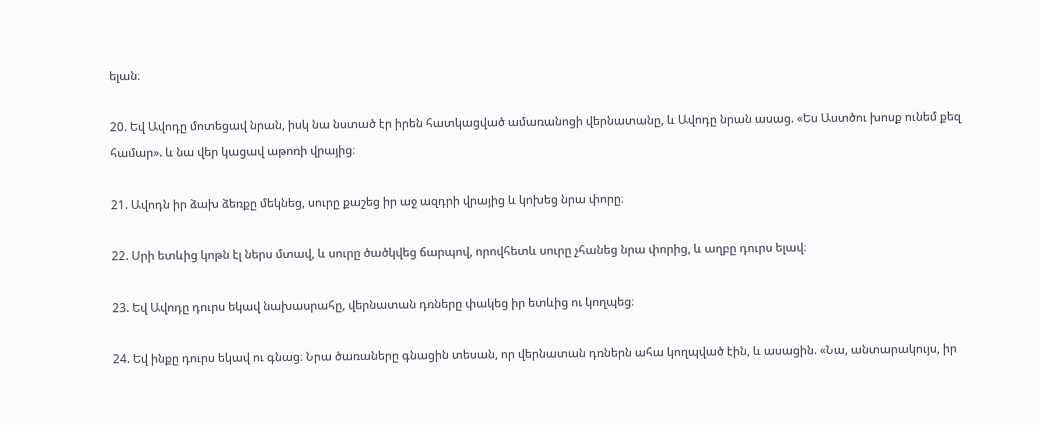ելան։

20. Եվ Ավոդը մոտեցավ նրան, իսկ նա նստած էր իրեն հատկացված ամառանոցի վերնատանը, և Ավոդը նրան ասաց. «Ես Աստծու խոսք ունեմ քեզ համար». և նա վեր կացավ աթոռի վրայից։

21. Ավոդն իր ձախ ձեռքը մեկնեց, սուրը քաշեց իր աջ ազդրի վրայից և կոխեց նրա փորը։

22. Սրի ետևից կոթն էլ ներս մտավ, և սուրը ծածկվեց ճարպով, որովհետև սուրը չհանեց նրա փորից, և աղբը դուրս ելավ։

23. Եվ Ավոդը դուրս եկավ նախասրահը, վերնատան դռները փակեց իր ետևից ու կողպեց։

24. Եվ ինքը դուրս եկավ ու գնաց։ Նրա ծառաները գնացին տեսան, որ վերնատան դռներն ահա կողպված էին, և ասացին. «Նա, անտարակույս, իր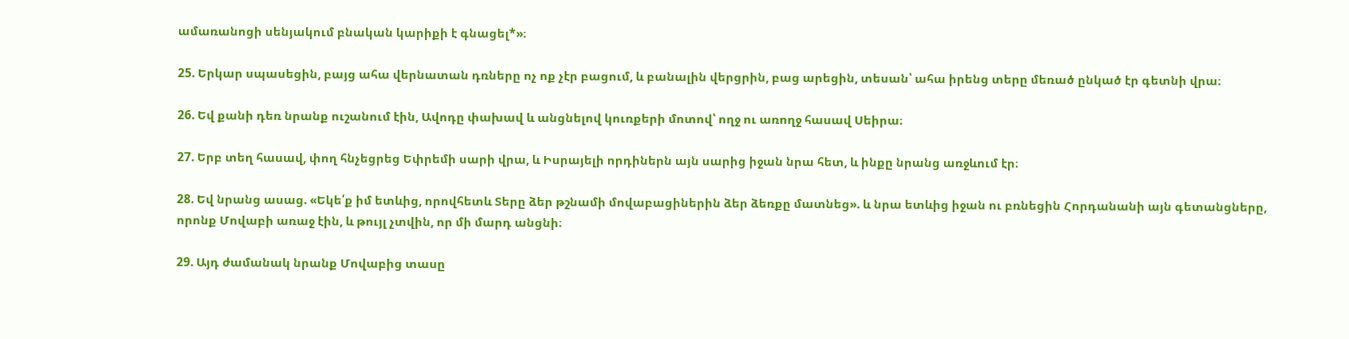ամառանոցի սենյակում բնական կարիքի է գնացել*»։

25. Երկար սպասեցին, բայց ահա վերնատան դռները ոչ ոք չէր բացում, և բանալին վերցրին, բաց արեցին, տեսան՝ ահա իրենց տերը մեռած ընկած էր գետնի վրա։

26. Եվ քանի դեռ նրանք ուշանում էին, Ավոդը փախավ և անցնելով կուռքերի մոտով՝ ողջ ու առողջ հասավ Սեիրա։

27. Երբ տեղ հասավ, փող հնչեցրեց Եփրեմի սարի վրա, և Իսրայելի որդիներն այն սարից իջան նրա հետ, և ինքը նրանց առջևում էր։

28. Եվ նրանց ասաց. «Եկե՛ք իմ ետևից, որովհետև Տերը ձեր թշնամի մովաբացիներին ձեր ձեռքը մատնեց». և նրա ետևից իջան ու բռնեցին Հորդանանի այն գետանցները, որոնք Մովաբի առաջ էին, և թույլ չտվին, որ մի մարդ անցնի։

29. Այդ ժամանակ նրանք Մովաբից տասը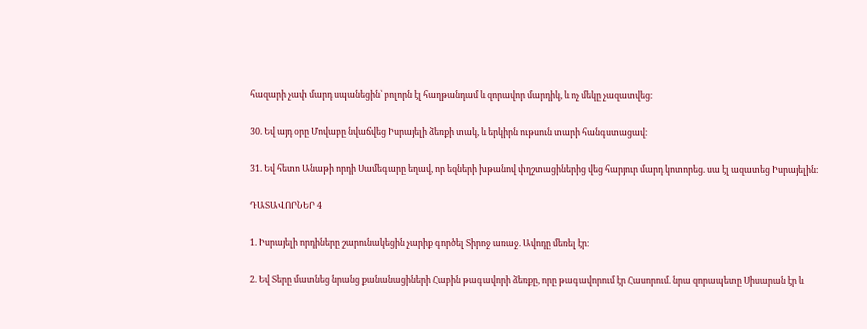հազարի չափ մարդ սպանեցին՝ բոլորն էլ հաղթանդամ և զորավոր մարդիկ, և ոչ մեկը չազատվեց։

30. Եվ այդ օրը Մովաբը նվաճվեց Իսրայելի ձեռքի տակ, և երկիրն ութսուն տարի հանգստացավ։

31. Եվ հետո Անաթի որդի Սամեգարը եղավ, որ եզների խթանով փղշտացիներից վեց հարյուր մարդ կոտորեց. սա էլ ազատեց Իսրայելին։

ԴԱՏԱՎՈՐՆԵՐ 4

1. Իսրայելի որդիները շարունակեցին չարիք գործել Տիրոջ առաջ. Ավոդը մեռել էր։

2. Եվ Տերը մատնեց նրանց քանանացիների Հաբին թագավորի ձեռքը, որը թագավորում էր Հասորում. նրա զորապետը Սիսարան էր և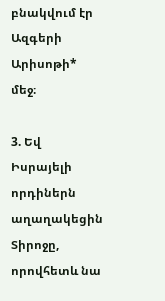բնակվում էր Ազգերի Արիսոթի* մեջ։

3. Եվ Իսրայելի որդիներն աղաղակեցին Տիրոջը, որովհետև նա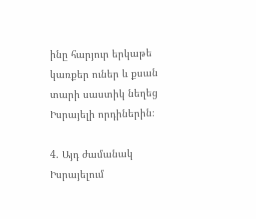ինը հարյուր երկաթե կառքեր ուներ և քսան տարի սաստիկ նեղեց Իսրայելի որդիներին։

4. Այդ ժամանակ Իսրայելում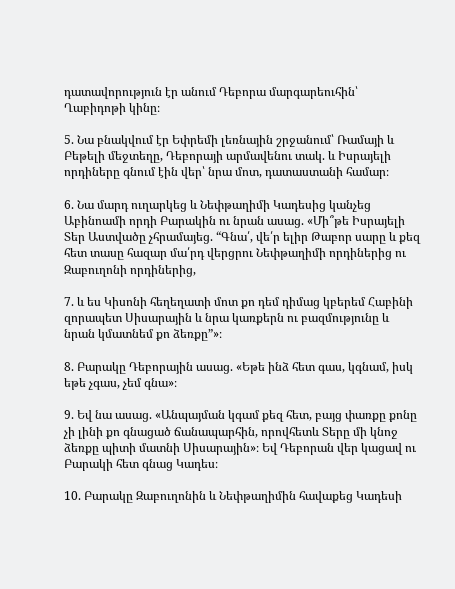դատավորություն էր անում Դեբորա մարգարեուհին՝ Ղաբիդոթի կինը։

5. Նա բնակվում էր Եփրեմի լեռնային շրջանում՝ Ռամայի և Բեթելի մեջտեղը, Դեբորայի արմավենու տակ. և Իսրայելի որդիները գնում էին վեր՝ նրա մոտ, դատաստանի համար։

6. Նա մարդ ուղարկեց և Նեփթաղիմի Կադեսից կանչեց Աբինոամի որդի Բարակին ու նրան ասաց. «Մի՞թե Իսրայելի Տեր Աստվածը չհրամայեց. “Գնա՛, վե՛ր ելիր Թաբոր սարը և քեզ հետ տասը հազար մա՛րդ վերցրու Նեփթաղիմի որդիներից ու Զաբուղոնի որդիներից,

7. և ես Կիսոնի հեղեղատի մոտ քո դեմ դիմաց կբերեմ Հաբինի զորապետ Սիսարային և նրա կառքերն ու բազմությունը և նրան կմատնեմ քո ձեռքը”»։

8. Բարակը Դեբորային ասաց. «Եթե ինձ հետ գաս, կգնամ, իսկ եթե չգաս, չեմ գնա»։

9. Եվ նա ասաց. «Անպայման կգամ քեզ հետ, բայց փառքը քոնը չի լինի քո գնացած ճանապարհին, որովհետև Տերը մի կնոջ ձեռքը պիտի մատնի Սիսարային»։ Եվ Դեբորան վեր կացավ ու Բարակի հետ գնաց Կադես։

10. Բարակը Զաբուղոնին և Նեփթաղիմին հավաքեց Կադեսի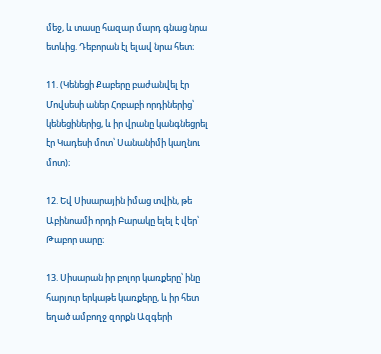մեջ, և տասը հազար մարդ գնաց նրա ետևից. Դեբորան էլ ելավ նրա հետ։

11. (Կենեցի Քաբերը բաժանվել էր Մովսեսի աներ Հոբաբի որդիներից՝ կենեցիներից, և իր վրանը կանգնեցրել էր Կադեսի մոտ՝ Սանանիմի կաղնու մոտ)։

12. Եվ Սիսարային իմաց տվին, թե Աբինոամի որդի Բարակը ելել է վեր՝ Թաբոր սարը։

13. Սիսարան իր բոլոր կառքերը՝ ինը հարյուր երկաթե կառքերը, և իր հետ եղած ամբողջ զորքն Ազգերի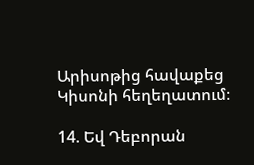Արիսոթից հավաքեց Կիսոնի հեղեղատում։

14. Եվ Դեբորան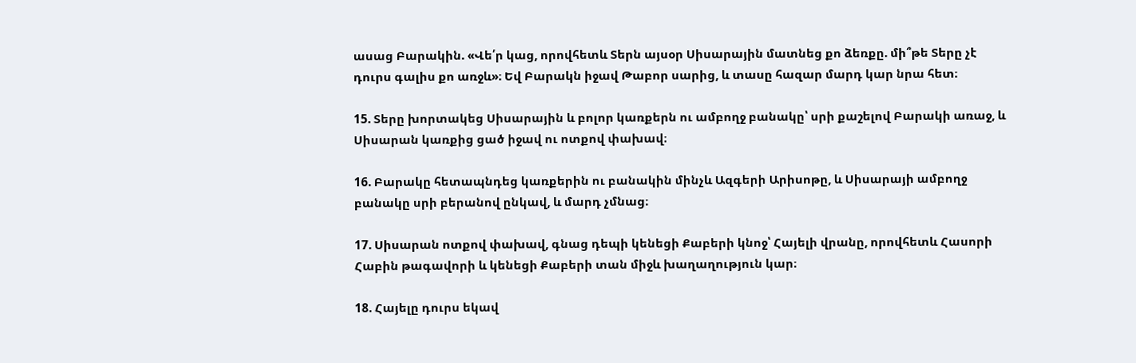ասաց Բարակին. «Վե՛ր կաց, որովհետև Տերն այսօր Սիսարային մատնեց քո ձեռքը. մի՞թե Տերը չէ դուրս գալիս քո առջև»։ Եվ Բարակն իջավ Թաբոր սարից, և տասը հազար մարդ կար նրա հետ։

15. Տերը խորտակեց Սիսարային և բոլոր կառքերն ու ամբողջ բանակը՝ սրի քաշելով Բարակի առաջ, և Սիսարան կառքից ցած իջավ ու ոտքով փախավ։

16. Բարակը հետապնդեց կառքերին ու բանակին մինչև Ազգերի Արիսոթը, և Սիսարայի ամբողջ բանակը սրի բերանով ընկավ, և մարդ չմնաց։

17. Սիսարան ոտքով փախավ, գնաց դեպի կենեցի Քաբերի կնոջ՝ Հայելի վրանը, որովհետև Հասորի Հաբին թագավորի և կենեցի Քաբերի տան միջև խաղաղություն կար։

18. Հայելը դուրս եկավ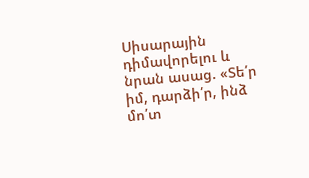Սիսարային դիմավորելու և նրան ասաց. «Տե՛ր իմ, դարձի՛ր, ինձ մո՛տ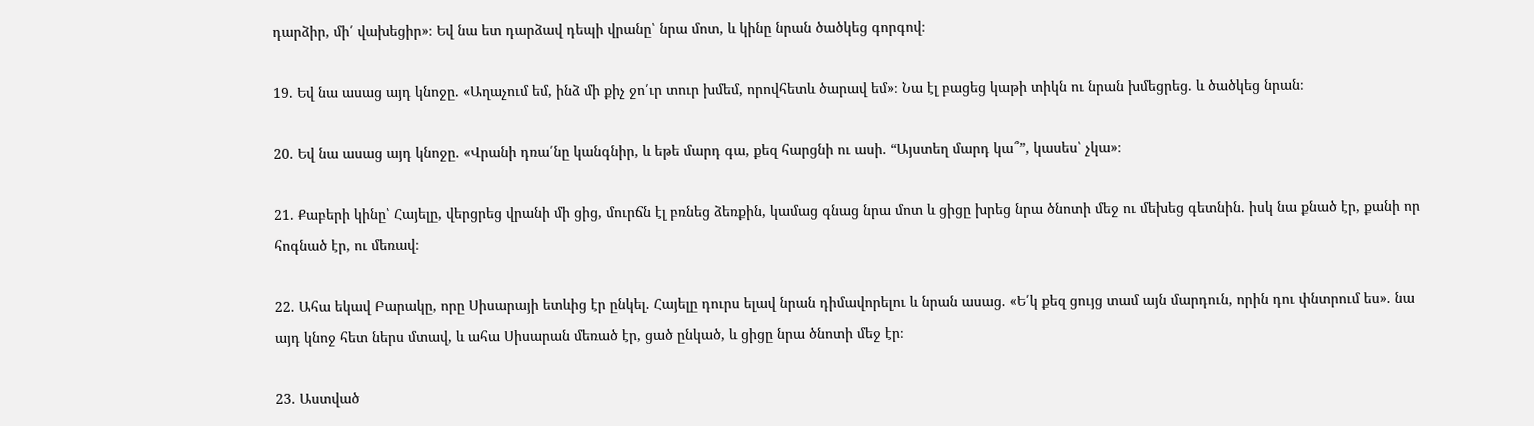դարձիր, մի՛ վախեցիր»։ Եվ նա ետ դարձավ դեպի վրանը՝ նրա մոտ, և կինը նրան ծածկեց գորգով։

19. Եվ նա ասաց այդ կնոջը. «Աղաչում եմ, ինձ մի քիչ ջո՛ւր տուր խմեմ, որովհետև ծարավ եմ»։ Նա էլ բացեց կաթի տիկն ու նրան խմեցրեց. և ծածկեց նրան։

20. Եվ նա ասաց այդ կնոջը. «Վրանի դռա՛նը կանգնիր, և եթե մարդ գա, քեզ հարցնի ու ասի. “Այստեղ մարդ կա՞”, կասես՝ չկա»։

21. Քաբերի կինը՝ Հայելը, վերցրեց վրանի մի ցից, մուրճն էլ բռնեց ձեռքին, կամաց գնաց նրա մոտ և ցիցը խրեց նրա ծնոտի մեջ ու մեխեց գետնին. իսկ նա քնած էր, քանի որ հոգնած էր, ու մեռավ։

22. Ահա եկավ Բարակը, որը Սիսարայի ետևից էր ընկել. Հայելը դուրս ելավ նրան դիմավորելու և նրան ասաց. «Ե՛կ քեզ ցույց տամ այն մարդուն, որին դու փնտրում ես». նա այդ կնոջ հետ ներս մտավ, և ահա Սիսարան մեռած էր, ցած ընկած, և ցիցը նրա ծնոտի մեջ էր։

23. Աստված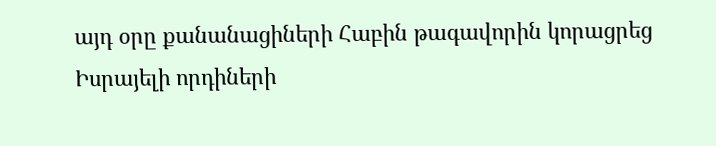այդ օրը քանանացիների Հաբին թագավորին կորացրեց Իսրայելի որդիների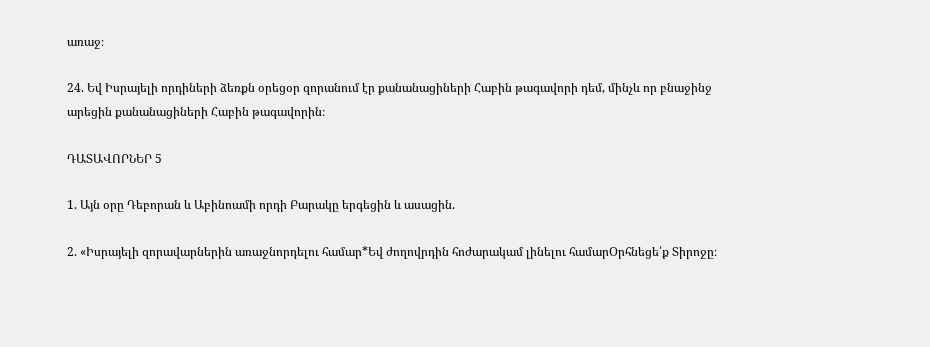առաջ։

24. Եվ Իսրայելի որդիների ձեռքն օրեցօր զորանում էր քանանացիների Հաբին թագավորի դեմ, մինչև որ բնաջինջ արեցին քանանացիների Հաբին թագավորին։

ԴԱՏԱՎՈՐՆԵՐ 5

1. Այն օրը Դեբորան և Աբինոամի որդի Բարակը երգեցին և ասացին.

2. «Իսրայելի զորավարներին առաջնորդելու համար*Եվ ժողովրդին հոժարակամ լինելու համարՕրհնեցե՛ք Տիրոջը։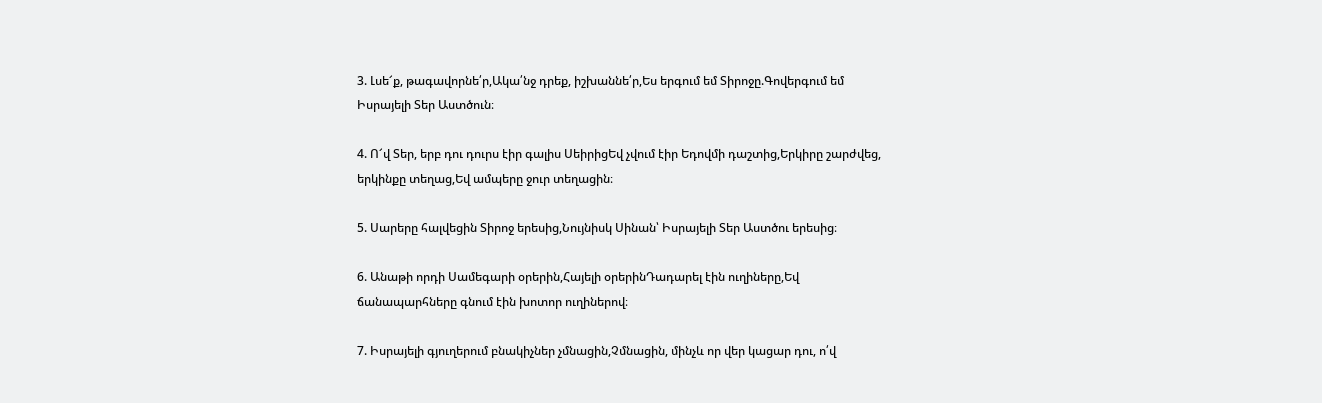3. Լսե՜ք, թագավորնե՛ր,Ակա՛նջ դրեք, իշխաննե՛ր,Ես երգում եմ Տիրոջը.Գովերգում եմ Իսրայելի Տեր Աստծուն։

4. Ո՜վ Տեր, երբ դու դուրս էիր գալիս ՍեիրիցԵվ չվում էիր Եդովմի դաշտից,Երկիրը շարժվեց, երկինքը տեղաց,Եվ ամպերը ջուր տեղացին։

5. Սարերը հալվեցին Տիրոջ երեսից,Նույնիսկ Սինան՝ Իսրայելի Տեր Աստծու երեսից։

6. Անաթի որդի Սամեգարի օրերին,Հայելի օրերինԴադարել էին ուղիները,Եվ ճանապարհները գնում էին խոտոր ուղիներով։

7. Իսրայելի գյուղերում բնակիչներ չմնացին,Չմնացին, մինչև որ վեր կացար դու, ո՛վ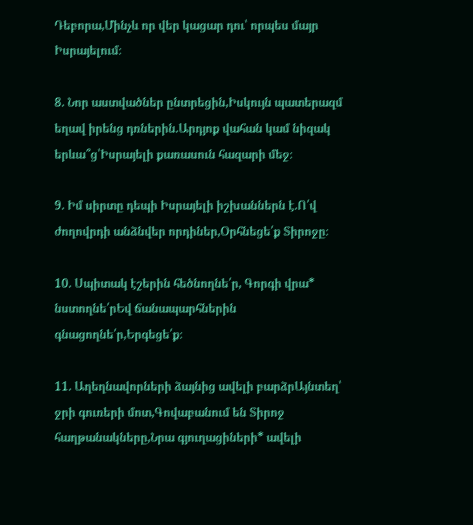Դեբորա,Մինչև որ վեր կացար դու՝ որպես մայր Իսրայելում։

8. Նոր աստվածներ ընտրեցին,Իսկույն պատերազմ եղավ իրենց դռներին.Արդյոք վահան կամ նիզակ երևա՞ց՝Իսրայելի քառասուն հազարի մեջ։

9. Իմ սիրտը դեպի Իսրայելի իշխաններն է.Ո՛վ ժողովրդի անձնվեր որդիներ,Օրհնեցե՛ք Տիրոջը։

10. Սպիտակ էշերին հեծնողնե՛ր, Գորգի վրա* նստողնե՛րԵվ ճանապարհներին գնացողնե՛ր,Երգեցե՛ք։

11. Աղեղնավորների ձայնից ավելի բարձրԱյնտեղ՝ ջրի գուռերի մոտ,Գովաբանում են Տիրոջ հաղթանակները,Նրա գյուղացիների* ավելի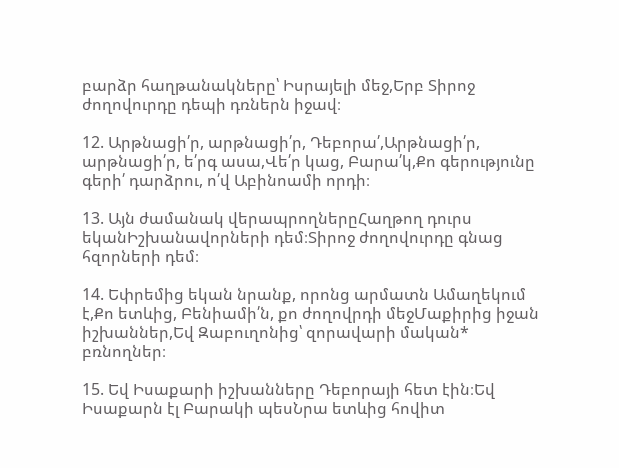բարձր հաղթանակները՝ Իսրայելի մեջ,Երբ Տիրոջ ժողովուրդը դեպի դռներն իջավ։

12. Արթնացի՛ր, արթնացի՛ր, Դեբորա՛,Արթնացի՛ր, արթնացի՛ր, ե՛րգ ասա,Վե՛ր կաց, Բարա՛կ,Քո գերությունը գերի՛ դարձրու, ո՛վ Աբինոամի որդի։

13. Այն ժամանակ վերապրողներըՀաղթող դուրս եկանԻշխանավորների դեմ։Տիրոջ ժողովուրդը գնաց հզորների դեմ։

14. Եփրեմից եկան նրանք, որոնց արմատն Ամաղեկում է,Քո ետևից, Բենիամի՛ն, քո ժողովրդի մեջՄաքիրից իջան իշխաններ,Եվ Զաբուղոնից՝ զորավարի մական* բռնողներ։

15. Եվ Իսաքարի իշխանները Դեբորայի հետ էին։Եվ Իսաքարն էլ Բարակի պեսՆրա ետևից հովիտ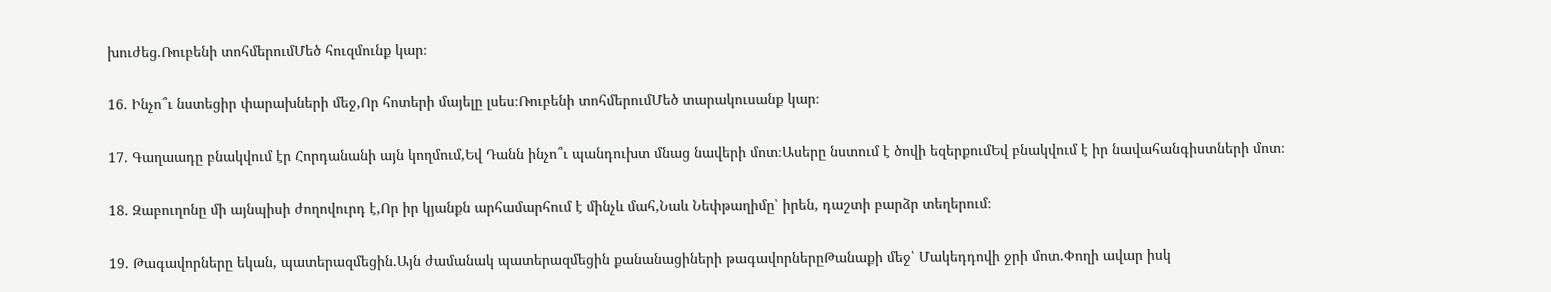խուժեց.Ռուբենի տոհմերումՄեծ հուզմունք կար։

16. Ինչո՞ւ նստեցիր փարախների մեջ,Որ հոտերի մայելը լսես։Ռուբենի տոհմերումՄեծ տարակուսանք կար։

17. Գաղաադը բնակվում էր Հորդանանի այն կողմում,Եվ Դանն ինչո՞ւ պանդուխտ մնաց նավերի մոտ։Ասերը նստում է ծովի եզերքումԵվ բնակվում է իր նավահանգիստների մոտ։

18. Զաբուղոնը մի այնպիսի ժողովուրդ է,Որ իր կյանքն արհամարհում է մինչև մահ,Նաև Նեփթաղիմը՝ իրեն, դաշտի բարձր տեղերում։

19. Թագավորները եկան, պատերազմեցին.Այն ժամանակ պատերազմեցին քանանացիների թագավորներըԹանաքի մեջ՝ Մակեդդովի ջրի մոտ.Փողի ավար իսկ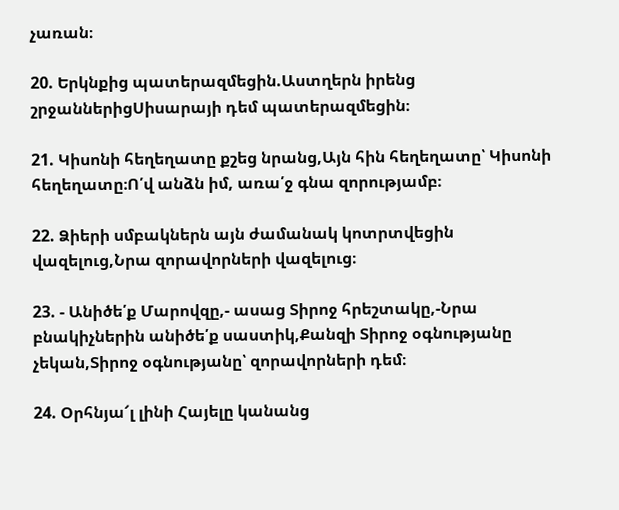չառան։

20. Երկնքից պատերազմեցին.Աստղերն իրենց շրջաններիցՍիսարայի դեմ պատերազմեցին։

21. Կիսոնի հեղեղատը քշեց նրանց,Այն հին հեղեղատը՝ Կիսոնի հեղեղատը։Ո՛վ անձն իմ, առա՛ջ գնա զորությամբ։

22. Ձիերի սմբակներն այն ժամանակ կոտրտվեցին վազելուց,Նրա զորավորների վազելուց։

23. - Անիծե՛ք Մարովզը,- ասաց Տիրոջ հրեշտակը,-Նրա բնակիչներին անիծե՛ք սաստիկ,Քանզի Տիրոջ օգնությանը չեկան,Տիրոջ օգնությանը՝ զորավորների դեմ։

24. Օրհնյա՜լ լինի Հայելը կանանց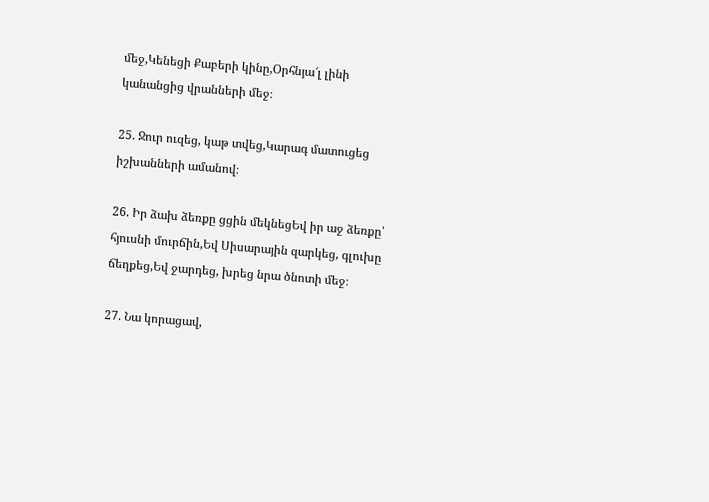մեջ,Կենեցի Քաբերի կինը,Օրհնյա՜լ լինի կանանցից վրանների մեջ։

25. Ջուր ուզեց, կաթ տվեց,Կարագ մատուցեց իշխանների ամանով։

26. Իր ձախ ձեռքը ցցին մեկնեցԵվ իր աջ ձեռքը՝ հյուսնի մուրճին,Եվ Սիսարային զարկեց, գլուխը ճեղքեց,Եվ ջարդեց, խրեց նրա ծնոտի մեջ։

27. Նա կորացավ,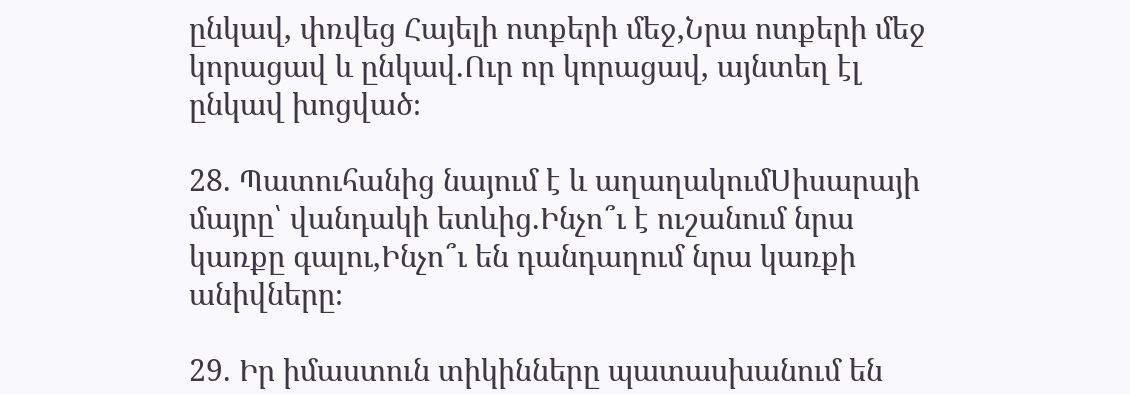ընկավ, փռվեց Հայելի ոտքերի մեջ,Նրա ոտքերի մեջ կորացավ և ընկավ.Ուր որ կորացավ, այնտեղ էլ ընկավ խոցված։

28. Պատուհանից նայում է և աղաղակումՍիսարայի մայրը՝ վանդակի ետևից.Ինչո՞ւ է ուշանում նրա կառքը գալու,Ինչո՞ւ են դանդաղում նրա կառքի անիվները։

29. Իր իմաստուն տիկինները պատասխանում են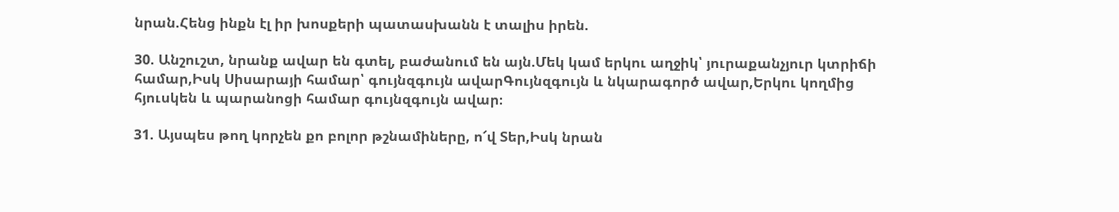նրան.Հենց ինքն էլ իր խոսքերի պատասխանն է տալիս իրեն.

30. Անշուշտ, նրանք ավար են գտել, բաժանում են այն.Մեկ կամ երկու աղջիկ՝ յուրաքանչյուր կտրիճի համար,Իսկ Սիսարայի համար՝ գույնզգույն ավարԳույնզգույն և նկարագործ ավար,Երկու կողմից հյուսկեն և պարանոցի համար գույնզգույն ավար։

31. Այսպես թող կորչեն քո բոլոր թշնամիները, ո՜վ Տեր,Իսկ նրան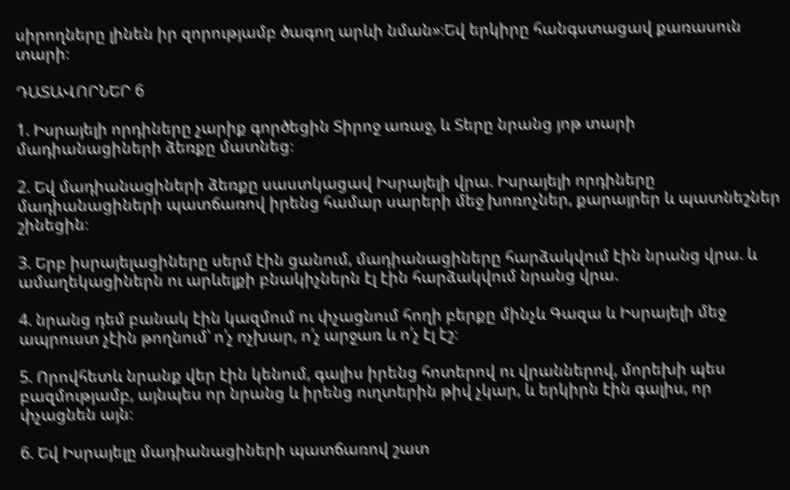սիրողները լինեն իր զորությամբ ծագող արևի նման»։Եվ երկիրը հանգստացավ քառասուն տարի։

ԴԱՏԱՎՈՐՆԵՐ 6

1. Իսրայելի որդիները չարիք գործեցին Տիրոջ առաջ, և Տերը նրանց յոթ տարի մադիանացիների ձեռքը մատնեց։

2. Եվ մադիանացիների ձեռքը սաստկացավ Իսրայելի վրա. Իսրայելի որդիները մադիանացիների պատճառով իրենց համար սարերի մեջ խոռոչներ, քարայրեր և պատնեշներ շինեցին։

3. Երբ իսրայելացիները սերմ էին ցանում, մադիանացիները հարձակվում էին նրանց վրա. և ամաղեկացիներն ու արևելքի բնակիչներն էլ էին հարձակվում նրանց վրա.

4. նրանց դեմ բանակ էին կազմում ու փչացնում հողի բերքը մինչև Գազա և Իսրայելի մեջ ապրուստ չէին թողնում՝ ո՛չ ոչխար, ո՛չ արջառ և ո՛չ էլ էշ։

5. Որովհետև նրանք վեր էին կենում, գալիս իրենց հոտերով ու վրաններով, մորեխի պես բազմությամբ, այնպես որ նրանց և իրենց ուղտերին թիվ չկար, և երկիրն էին գալիս, որ փչացնեն այն։

6. Եվ Իսրայելը մադիանացիների պատճառով շատ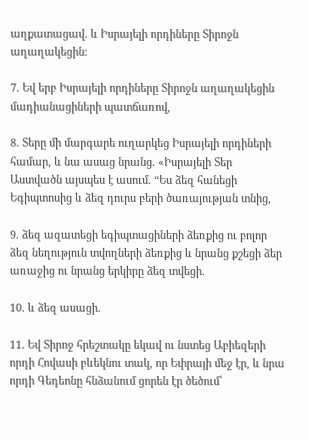աղքատացավ. և Իսրայելի որդիները Տիրոջն աղաղակեցին։

7. Եվ երբ Իսրայելի որդիները Տիրոջն աղաղակեցին մադիանացիների պատճառով,

8. Տերը մի մարգարե ուղարկեց Իսրայելի որդիների համար, և նա ասաց նրանց. «Իսրայելի Տեր Աստվածն այսպես է ասում. “Ես ձեզ հանեցի Եգիպտոսից և ձեզ դուրս բերի ծառայության տնից,

9. ձեզ ազատեցի եգիպտացիների ձեռքից ու բոլոր ձեզ նեղություն տվողների ձեռքից և նրանց քշեցի ձեր առաջից ու նրանց երկիրը ձեզ տվեցի.

10. և ձեզ ասացի.

11. Եվ Տիրոջ հրեշտակը եկավ ու նստեց Աբիեզերի որդի Հովասի բևեկնու տակ, որ Եփրայի մեջ էր, և նրա որդի Գեդեոնը հնձանում ցորեն էր ծեծում՝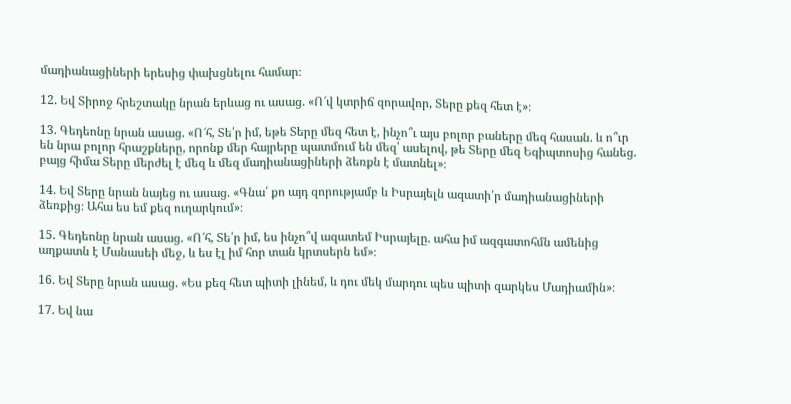մադիանացիների երեսից փախցնելու համար։

12. Եվ Տիրոջ հրեշտակը նրան երևաց ու ասաց. «Ո՜վ կտրիճ զորավոր, Տերը քեզ հետ է»։

13. Գեդեոնը նրան ասաց. «Ո՜հ, Տե՛ր իմ, եթե Տերը մեզ հետ է, ինչո՞ւ այս բոլոր բաները մեզ հասան. և ո՞ւր են նրա բոլոր հրաշքները, որոնք մեր հայրերը պատմում են մեզ՝ ասելով, թե Տերը մեզ Եգիպտոսից հանեց. բայց հիմա Տերը մերժել է մեզ և մեզ մադիանացիների ձեռքն է մատնել»։

14. Եվ Տերը նրան նայեց ու ասաց. «Գնա՛ քո այդ զորությամբ և Իսրայելն ազատի՛ր մադիանացիների ձեռքից։ Ահա ես եմ քեզ ուղարկում»։

15. Գեդեոնը նրան ասաց. «Ո՜հ, Տե՛ր իմ, ես ինչո՞վ ազատեմ Իսրայելը. ահա իմ ազգատոհմն ամենից աղքատն է Մանասեի մեջ, և ես էլ իմ հոր տան կրտսերն եմ»։

16. Եվ Տերը նրան ասաց. «Ես քեզ հետ պիտի լինեմ, և դու մեկ մարդու պես պիտի զարկես Մադիամին»։

17. Եվ նա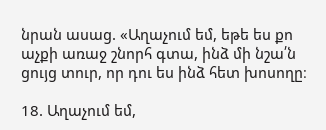նրան ասաց. «Աղաչում եմ, եթե ես քո աչքի առաջ շնորհ գտա, ինձ մի նշա՛ն ցույց տուր, որ դու ես ինձ հետ խոսողը։

18. Աղաչում եմ,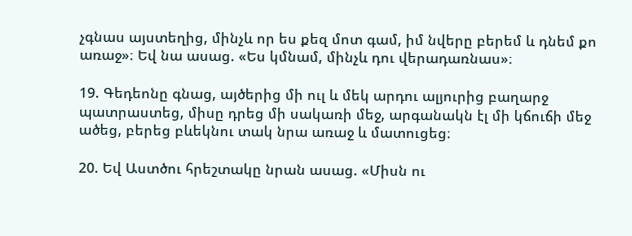չգնաս այստեղից, մինչև որ ես քեզ մոտ գամ, իմ նվերը բերեմ և դնեմ քո առաջ»։ Եվ նա ասաց. «Ես կմնամ, մինչև դու վերադառնաս»։

19. Գեդեոնը գնաց, այծերից մի ուլ և մեկ արդու ալյուրից բաղարջ պատրաստեց, միսը դրեց մի սակառի մեջ, արգանակն էլ մի կճուճի մեջ ածեց, բերեց բևեկնու տակ նրա առաջ և մատուցեց։

20. Եվ Աստծու հրեշտակը նրան ասաց. «Միսն ու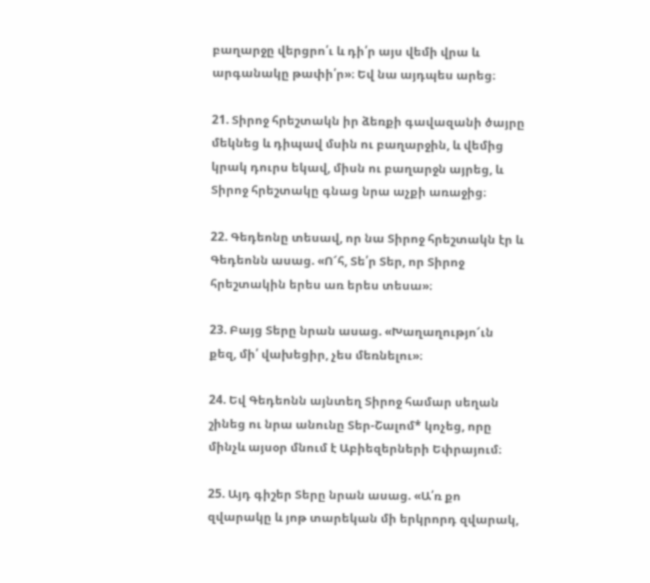բաղարջը վերցրո՛ւ և դի՛ր այս վեմի վրա և արգանակը թափի՛ր»։ Եվ նա այդպես արեց։

21. Տիրոջ հրեշտակն իր ձեռքի գավազանի ծայրը մեկնեց և դիպավ մսին ու բաղարջին, և վեմից կրակ դուրս եկավ, միսն ու բաղարջն այրեց, և Տիրոջ հրեշտակը գնաց նրա աչքի առաջից։

22. Գեդեոնը տեսավ, որ նա Տիրոջ հրեշտակն էր և Գեդեոնն ասաց. «Ո՜հ, Տե՛ր Տեր, որ Տիրոջ հրեշտակին երես առ երես տեսա»։

23. Բայց Տերը նրան ասաց. «Խաղաղությո՜ւն քեզ, մի՛ վախեցիր, չես մեռնելու»։

24. Եվ Գեդեոնն այնտեղ Տիրոջ համար սեղան շինեց ու նրա անունը Տեր-Շալոմ* կոչեց, որը մինչև այսօր մնում է Աբիեզերների Եփրայում։

25. Այդ գիշեր Տերը նրան ասաց. «Ա՛ռ քո զվարակը և յոթ տարեկան մի երկրորդ զվարակ,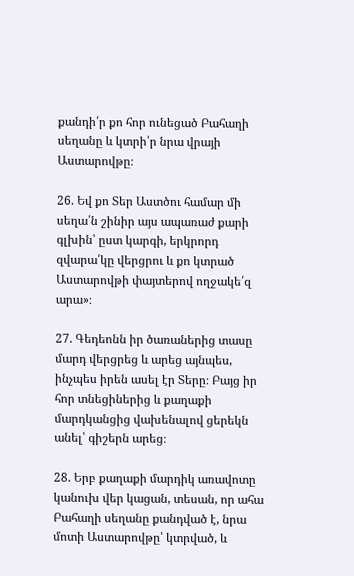քանդի՛ր քո հոր ունեցած Բահաղի սեղանը և կտրի՛ր նրա վրայի Աստարովթը։

26. Եվ քո Տեր Աստծու համար մի սեղա՛ն շինիր այս ապառաժ քարի գլխին՝ ըստ կարգի, երկրորդ զվարա՛կը վերցրու և քո կտրած Աստարովթի փայտերով ողջակե՛զ արա»։

27. Գեդեոնն իր ծառաներից տասը մարդ վերցրեց և արեց այնպես, ինչպես իրեն ասել էր Տերը։ Բայց իր հոր տնեցիներից և քաղաքի մարդկանցից վախենալով ցերեկն անել՝ գիշերն արեց։

28. Երբ քաղաքի մարդիկ առավոտը կանուխ վեր կացան, տեսան, որ ահա Բահաղի սեղանը քանդված է, նրա մոտի Աստարովթը՝ կտրված, և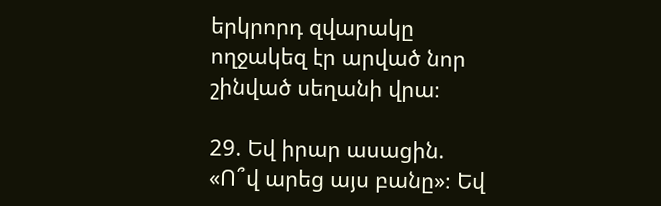երկրորդ զվարակը ողջակեզ էր արված նոր շինված սեղանի վրա։

29. Եվ իրար ասացին. «Ո՞վ արեց այս բանը»։ Եվ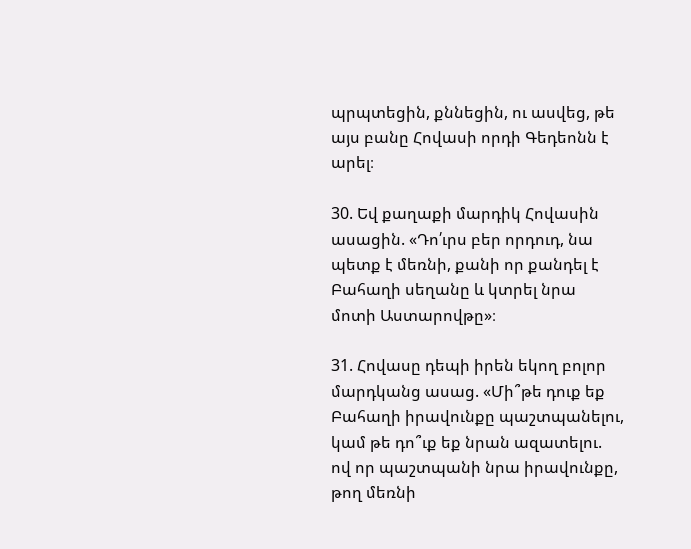պրպտեցին, քննեցին, ու ասվեց, թե այս բանը Հովասի որդի Գեդեոնն է արել։

30. Եվ քաղաքի մարդիկ Հովասին ասացին. «Դո՛ւրս բեր որդուդ, նա պետք է մեռնի, քանի որ քանդել է Բահաղի սեղանը և կտրել նրա մոտի Աստարովթը»։

31. Հովասը դեպի իրեն եկող բոլոր մարդկանց ասաց. «Մի՞թե դուք եք Բահաղի իրավունքը պաշտպանելու, կամ թե դո՞ւք եք նրան ազատելու. ով որ պաշտպանի նրա իրավունքը, թող մեռնի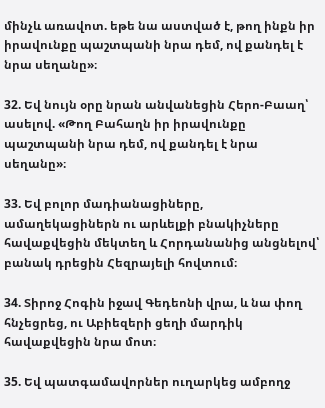մինչև առավոտ. եթե նա աստված է, թող ինքն իր իրավունքը պաշտպանի նրա դեմ, ով քանդել է նրա սեղանը»։

32. Եվ նույն օրը նրան անվանեցին Հերո-Բաաղ՝ ասելով. «Թող Բահաղն իր իրավունքը պաշտպանի նրա դեմ, ով քանդել է նրա սեղանը»։

33. Եվ բոլոր մադիանացիները, ամաղեկացիներն ու արևելքի բնակիչները հավաքվեցին մեկտեղ և Հորդանանից անցնելով՝ բանակ դրեցին Հեզրայելի հովտում։

34. Տիրոջ Հոգին իջավ Գեդեոնի վրա, և նա փող հնչեցրեց, ու Աբիեզերի ցեղի մարդիկ հավաքվեցին նրա մոտ։

35. Եվ պատգամավորներ ուղարկեց ամբողջ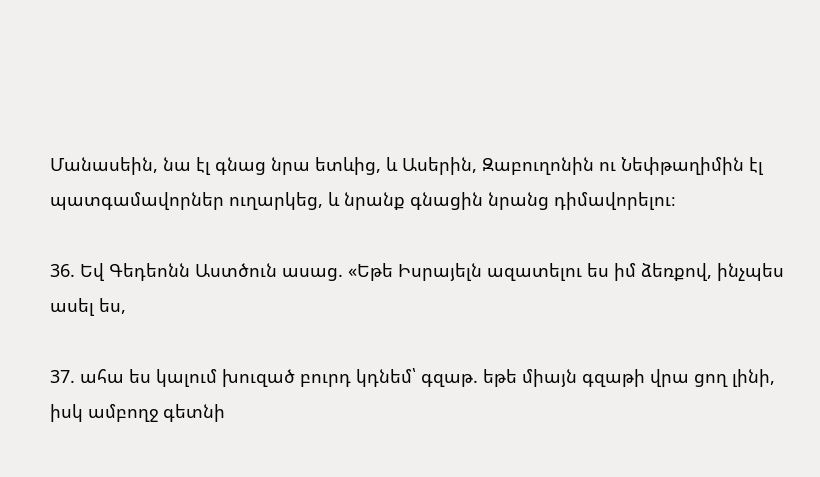Մանասեին, նա էլ գնաց նրա ետևից, և Ասերին, Զաբուղոնին ու Նեփթաղիմին էլ պատգամավորներ ուղարկեց, և նրանք գնացին նրանց դիմավորելու։

36. Եվ Գեդեոնն Աստծուն ասաց. «Եթե Իսրայելն ազատելու ես իմ ձեռքով, ինչպես ասել ես,

37. ահա ես կալում խուզած բուրդ կդնեմ՝ գզաթ. եթե միայն գզաթի վրա ցող լինի, իսկ ամբողջ գետնի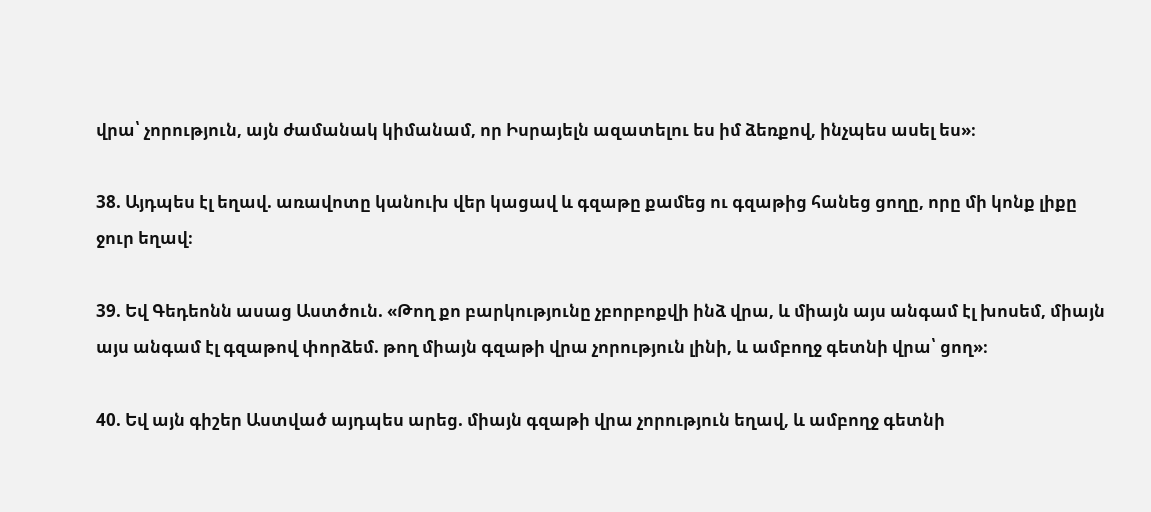վրա՝ չորություն, այն ժամանակ կիմանամ, որ Իսրայելն ազատելու ես իմ ձեռքով, ինչպես ասել ես»։

38. Այդպես էլ եղավ. առավոտը կանուխ վեր կացավ և գզաթը քամեց ու գզաթից հանեց ցողը, որը մի կոնք լիքը ջուր եղավ։

39. Եվ Գեդեոնն ասաց Աստծուն. «Թող քո բարկությունը չբորբոքվի ինձ վրա, և միայն այս անգամ էլ խոսեմ, միայն այս անգամ էլ գզաթով փորձեմ. թող միայն գզաթի վրա չորություն լինի, և ամբողջ գետնի վրա՝ ցող»։

40. Եվ այն գիշեր Աստված այդպես արեց. միայն գզաթի վրա չորություն եղավ, և ամբողջ գետնի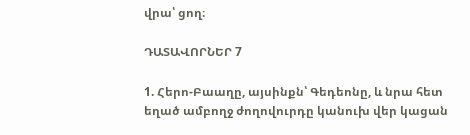վրա՝ ցող։

ԴԱՏԱՎՈՐՆԵՐ 7

1. Հերո-Բաաղը, այսինքն՝ Գեդեոնը, և նրա հետ եղած ամբողջ ժողովուրդը կանուխ վեր կացան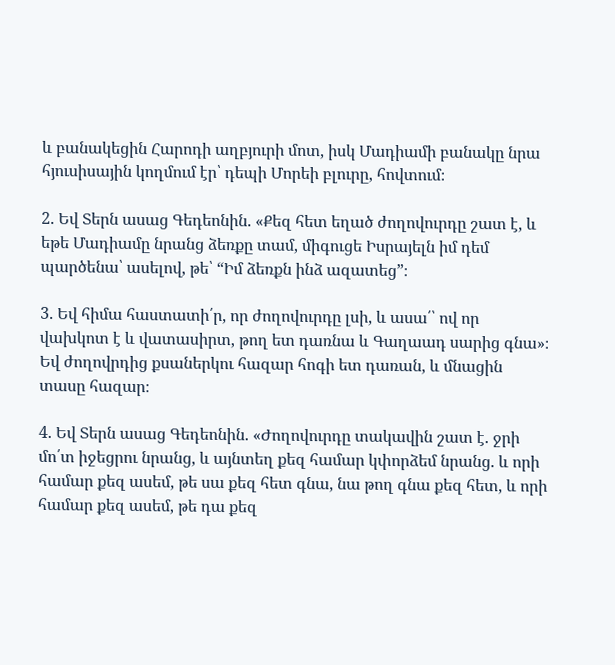և բանակեցին Հարոդի աղբյուրի մոտ, իսկ Մադիամի բանակը նրա հյուսիսային կողմում էր՝ դեպի Մորեի բլուրը, հովտում։

2. Եվ Տերն ասաց Գեդեոնին. «Քեզ հետ եղած ժողովուրդը շատ է, և եթե Մադիամը նրանց ձեռքը տամ, միգուցե Իսրայելն իմ դեմ պարծենա՝ ասելով, թե՝ “Իմ ձեռքն ինձ ազատեց”։

3. Եվ հիմա հաստատի՛ր, որ ժողովուրդը լսի, և ասա՛՝ ով որ վախկոտ է և վատասիրտ, թող ետ դառնա և Գաղաադ սարից գնա»։ Եվ ժողովրդից քսաներկու հազար հոգի ետ դառան, և մնացին տասը հազար։

4. Եվ Տերն ասաց Գեդեոնին. «Ժողովուրդը տակավին շատ է. ջրի մո՛տ իջեցրու նրանց, և այնտեղ քեզ համար կփորձեմ նրանց. և որի համար քեզ ասեմ, թե սա քեզ հետ գնա, նա թող գնա քեզ հետ, և որի համար քեզ ասեմ, թե դա քեզ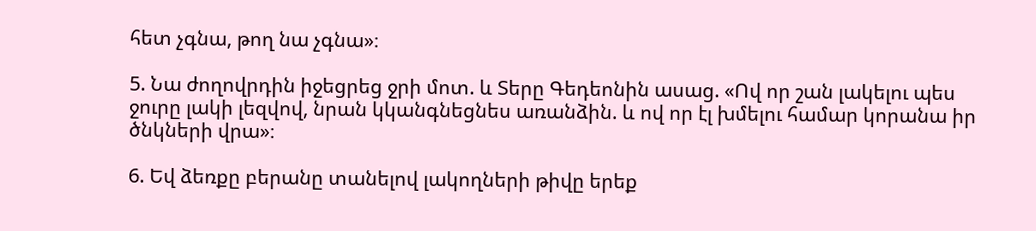հետ չգնա, թող նա չգնա»։

5. Նա ժողովրդին իջեցրեց ջրի մոտ. և Տերը Գեդեոնին ասաց. «Ով որ շան լակելու պես ջուրը լակի լեզվով, նրան կկանգնեցնես առանձին. և ով որ էլ խմելու համար կորանա իր ծնկների վրա»։

6. Եվ ձեռքը բերանը տանելով լակողների թիվը երեք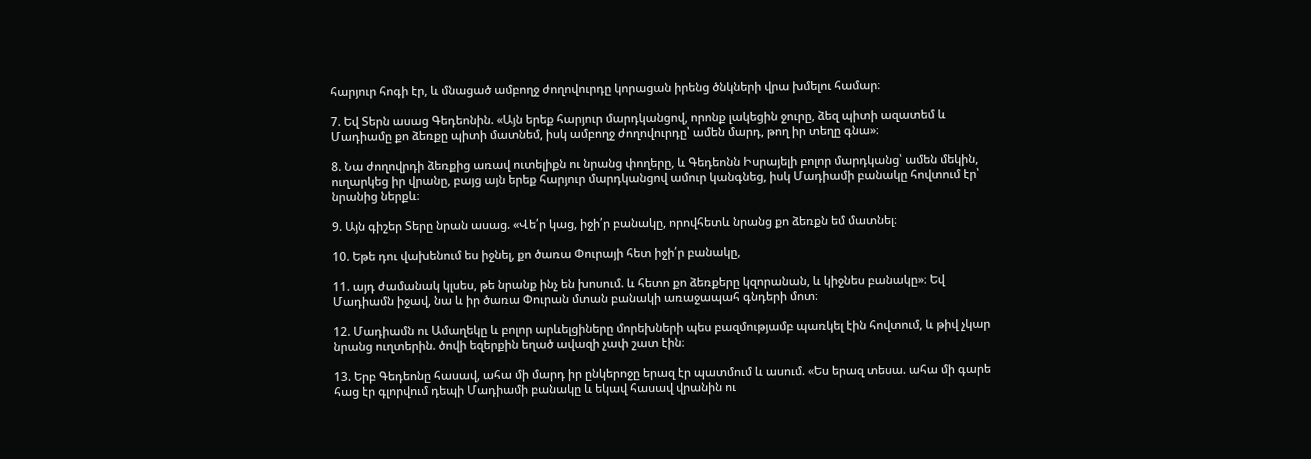հարյուր հոգի էր, և մնացած ամբողջ ժողովուրդը կորացան իրենց ծնկների վրա խմելու համար։

7. Եվ Տերն ասաց Գեդեոնին. «Այն երեք հարյուր մարդկանցով, որոնք լակեցին ջուրը, ձեզ պիտի ազատեմ և Մադիամը քո ձեռքը պիտի մատնեմ, իսկ ամբողջ ժողովուրդը՝ ամեն մարդ, թող իր տեղը գնա»։

8. Նա ժողովրդի ձեռքից առավ ուտելիքն ու նրանց փողերը, և Գեդեոնն Իսրայելի բոլոր մարդկանց՝ ամեն մեկին, ուղարկեց իր վրանը, բայց այն երեք հարյուր մարդկանցով ամուր կանգնեց, իսկ Մադիամի բանակը հովտում էր՝ նրանից ներքև։

9. Այն գիշեր Տերը նրան ասաց. «Վե՛ր կաց, իջի՛ր բանակը, որովհետև նրանց քո ձեռքն եմ մատնել։

10. Եթե դու վախենում ես իջնել, քո ծառա Փուրայի հետ իջի՛ր բանակը,

11. այդ ժամանակ կլսես, թե նրանք ինչ են խոսում. և հետո քո ձեռքերը կզորանան, և կիջնես բանակը»։ Եվ Մադիամն իջավ, նա և իր ծառա Փուրան մտան բանակի առաջապահ գնդերի մոտ։

12. Մադիամն ու Ամաղեկը և բոլոր արևելցիները մորեխների պես բազմությամբ պառկել էին հովտում, և թիվ չկար նրանց ուղտերին. ծովի եզերքին եղած ավազի չափ շատ էին։

13. Երբ Գեդեոնը հասավ, ահա մի մարդ իր ընկերոջը երազ էր պատմում և ասում. «Ես երազ տեսա. ահա մի գարե հաց էր գլորվում դեպի Մադիամի բանակը և եկավ հասավ վրանին ու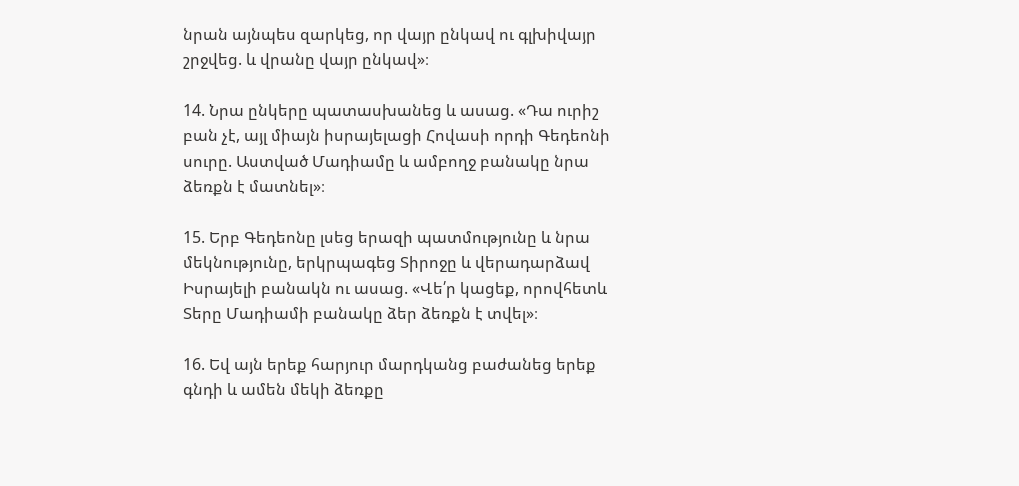նրան այնպես զարկեց, որ վայր ընկավ ու գլխիվայր շրջվեց. և վրանը վայր ընկավ»։

14. Նրա ընկերը պատասխանեց և ասաց. «Դա ուրիշ բան չէ, այլ միայն իսրայելացի Հովասի որդի Գեդեոնի սուրը. Աստված Մադիամը և ամբողջ բանակը նրա ձեռքն է մատնել»։

15. Երբ Գեդեոնը լսեց երազի պատմությունը և նրա մեկնությունը, երկրպագեց Տիրոջը և վերադարձավ Իսրայելի բանակն ու ասաց. «Վե՛ր կացեք, որովհետև Տերը Մադիամի բանակը ձեր ձեռքն է տվել»։

16. Եվ այն երեք հարյուր մարդկանց բաժանեց երեք գնդի և ամեն մեկի ձեռքը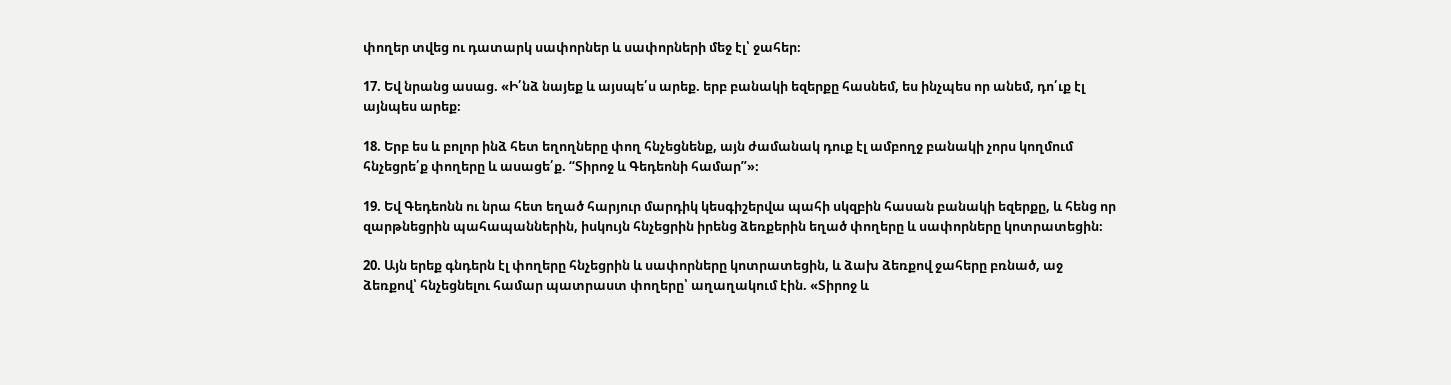փողեր տվեց ու դատարկ սափորներ և սափորների մեջ էլ՝ ջահեր։

17. Եվ նրանց ասաց. «Ի՛նձ նայեք և այսպե՛ս արեք. երբ բանակի եզերքը հասնեմ, ես ինչպես որ անեմ, դո՛ւք էլ այնպես արեք։

18. Երբ ես և բոլոր ինձ հետ եղողները փող հնչեցնենք, այն ժամանակ դուք էլ ամբողջ բանակի չորս կողմում հնչեցրե՛ք փողերը և ասացե՛ք. “Տիրոջ և Գեդեոնի համար”»։

19. Եվ Գեդեոնն ու նրա հետ եղած հարյուր մարդիկ կեսգիշերվա պահի սկզբին հասան բանակի եզերքը, և հենց որ զարթնեցրին պահապաններին, իսկույն հնչեցրին իրենց ձեռքերին եղած փողերը և սափորները կոտրատեցին։

20. Այն երեք գնդերն էլ փողերը հնչեցրին և սափորները կոտրատեցին, և ձախ ձեռքով ջահերը բռնած, աջ ձեռքով՝ հնչեցնելու համար պատրաստ փողերը՝ աղաղակում էին. «Տիրոջ և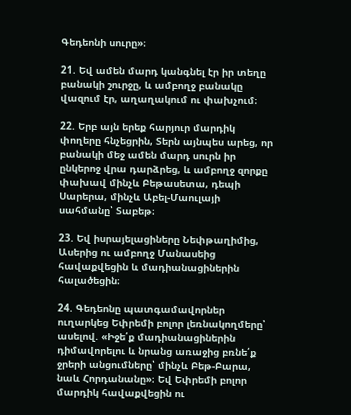Գեդեոնի սուրը»։

21. Եվ ամեն մարդ կանգնել էր իր տեղը բանակի շուրջը, և ամբողջ բանակը վազում էր, աղաղակում ու փախչում։

22. Երբ այն երեք հարյուր մարդիկ փողերը հնչեցրին, Տերն այնպես արեց, որ բանակի մեջ ամեն մարդ սուրն իր ընկերոջ վրա դարձրեց, և ամբողջ զորքը փախավ մինչև Բեթասետա, դեպի Սարերա, մինչև Աբել-Մաուլայի սահմանը՝ Տաբեթ։

23. Եվ իսրայելացիները Նեփթաղիմից, Ասերից ու ամբողջ Մանասեից հավաքվեցին և մադիանացիներին հալածեցին։

24. Գեդեոնը պատգամավորներ ուղարկեց Եփրեմի բոլոր լեռնակողմերը՝ ասելով. «Իջե՛ք մադիանացիներին դիմավորելու և նրանց առաջից բռնե՛ք ջրերի անցումները՝ մինչև Բեթ-Բարա, նաև Հորդանանը»։ Եվ Եփրեմի բոլոր մարդիկ հավաքվեցին ու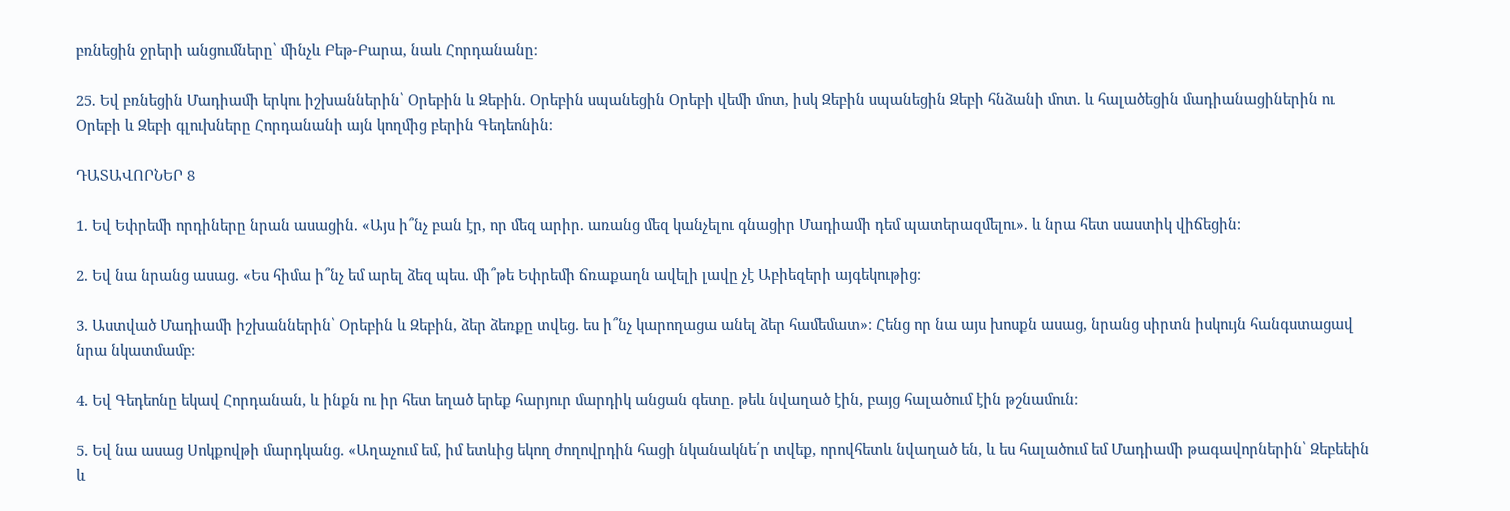բռնեցին ջրերի անցումները՝ մինչև Բեթ-Բարա, նաև Հորդանանը։

25. Եվ բռնեցին Մադիամի երկու իշխաններին՝ Օրեբին և Զեբին. Օրեբին սպանեցին Օրեբի վեմի մոտ, իսկ Զեբին սպանեցին Զեբի հնձանի մոտ. և հալածեցին մադիանացիներին ու Օրեբի և Զեբի գլուխները Հորդանանի այն կողմից բերին Գեդեոնին։

ԴԱՏԱՎՈՐՆԵՐ 8

1. Եվ Եփրեմի որդիները նրան ասացին. «Այս ի՞նչ բան էր, որ մեզ արիր. առանց մեզ կանչելու գնացիր Մադիամի դեմ պատերազմելու». և նրա հետ սաստիկ վիճեցին։

2. Եվ նա նրանց ասաց. «Ես հիմա ի՞նչ եմ արել ձեզ պես. մի՞թե Եփրեմի ճռաքաղն ավելի լավը չէ Աբիեզերի այգեկութից։

3. Աստված Մադիամի իշխաններին՝ Օրեբին և Զեբին, ձեր ձեռքը տվեց. ես ի՞նչ կարողացա անել ձեր համեմատ»։ Հենց որ նա այս խոսքն ասաց, նրանց սիրտն իսկույն հանգստացավ նրա նկատմամբ։

4. Եվ Գեդեոնը եկավ Հորդանան, և ինքն ու իր հետ եղած երեք հարյուր մարդիկ անցան գետը. թեև նվաղած էին, բայց հալածում էին թշնամուն։

5. Եվ նա ասաց Սոկքովթի մարդկանց. «Աղաչում եմ, իմ ետևից եկող ժողովրդին հացի նկանակնե՛ր տվեք, որովհետև նվաղած են, և ես հալածում եմ Մադիամի թագավորներին՝ Զեբեեին և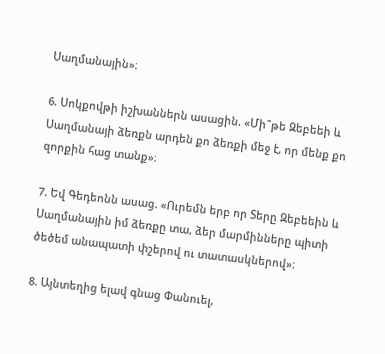Սաղմանային»։

6. Սոկքովթի իշխաններն ասացին. «Մի՞թե Զեբեեի և Սաղմանայի ձեռքն արդեն քո ձեռքի մեջ է, որ մենք քո զորքին հաց տանք»։

7. Եվ Գեդեոնն ասաց. «Ուրեմն երբ որ Տերը Զեբեեին և Սաղմանային իմ ձեռքը տա, ձեր մարմինները պիտի ծեծեմ անապատի փշերով ու տատասկներով»։

8. Այնտեղից ելավ գնաց Փանուել,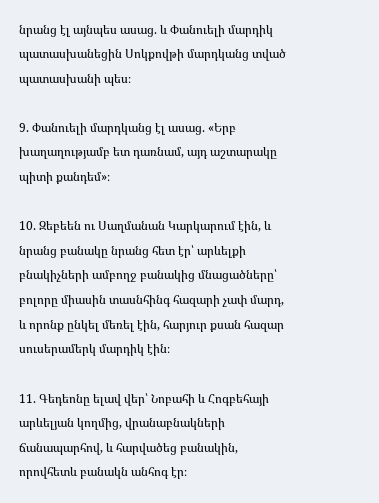նրանց էլ այնպես ասաց. և Փանուելի մարդիկ պատասխանեցին Սոկքովթի մարդկանց տված պատասխանի պես։

9. Փանուելի մարդկանց էլ ասաց. «Երբ խաղաղությամբ ետ դառնամ, այդ աշտարակը պիտի քանդեմ»։

10. Զեբեեն ու Սաղմանան Կարկարում էին, և նրանց բանակը նրանց հետ էր՝ արևելքի բնակիչների ամբողջ բանակից մնացածները՝ բոլորը միասին տասնհինգ հազարի չափ մարդ, և որոնք ընկել մեռել էին, հարյուր քսան հազար սուսերամերկ մարդիկ էին։

11. Գեդեոնը ելավ վեր՝ Նոբահի և Հոգբեհայի արևելյան կողմից, վրանաբնակների ճանապարհով, և հարվածեց բանակին, որովհետև բանակն անհոգ էր։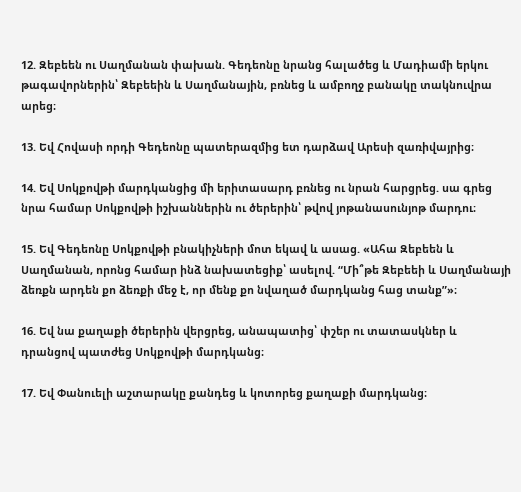12. Զեբեեն ու Սաղմանան փախան. Գեդեոնը նրանց հալածեց և Մադիամի երկու թագավորներին՝ Զեբեեին և Սաղմանային, բռնեց և ամբողջ բանակը տակնուվրա արեց։

13. Եվ Հովասի որդի Գեդեոնը պատերազմից ետ դարձավ Արեսի զառիվայրից։

14. Եվ Սոկքովթի մարդկանցից մի երիտասարդ բռնեց ու նրան հարցրեց. սա գրեց նրա համար Սոկքովթի իշխաններին ու ծերերին՝ թվով յոթանասունյոթ մարդու։

15. Եվ Գեդեոնը Սոկքովթի բնակիչների մոտ եկավ և ասաց. «Ահա Զեբեեն և Սաղմանան, որոնց համար ինձ նախատեցիք՝ ասելով. “Մի՞թե Զեբեեի և Սաղմանայի ձեռքն արդեն քո ձեռքի մեջ է, որ մենք քո նվաղած մարդկանց հաց տանք”»։

16. Եվ նա քաղաքի ծերերին վերցրեց, անապատից՝ փշեր ու տատասկներ և դրանցով պատժեց Սոկքովթի մարդկանց։

17. Եվ Փանուելի աշտարակը քանդեց և կոտորեց քաղաքի մարդկանց։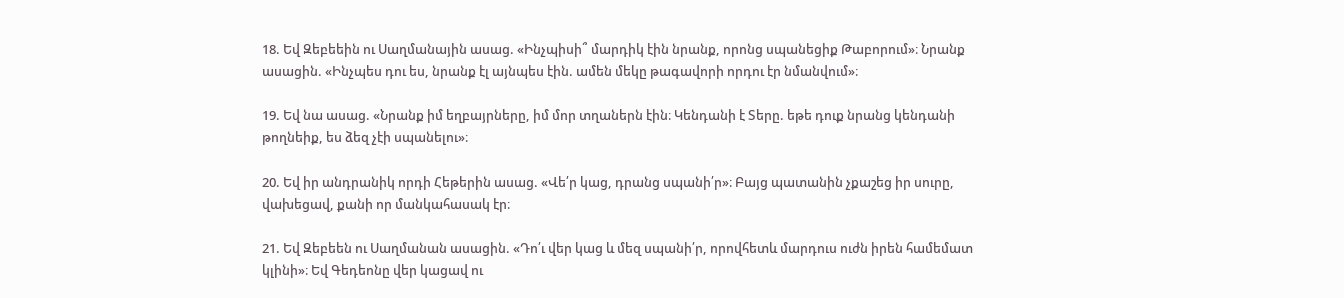18. Եվ Զեբեեին ու Սաղմանային ասաց. «Ինչպիսի՞ մարդիկ էին նրանք, որոնց սպանեցիք Թաբորում»։ Նրանք ասացին. «Ինչպես դու ես, նրանք էլ այնպես էին. ամեն մեկը թագավորի որդու էր նմանվում»։

19. Եվ նա ասաց. «Նրանք իմ եղբայրները, իմ մոր տղաներն էին։ Կենդանի է Տերը. եթե դուք նրանց կենդանի թողնեիք, ես ձեզ չէի սպանելու»։

20. Եվ իր անդրանիկ որդի Հեթերին ասաց. «Վե՛ր կաց, դրանց սպանի՛ր»։ Բայց պատանին չքաշեց իր սուրը, վախեցավ, քանի որ մանկահասակ էր։

21. Եվ Զեբեեն ու Սաղմանան ասացին. «Դո՛ւ վեր կաց և մեզ սպանի՛ր, որովհետև մարդուս ուժն իրեն համեմատ կլինի»։ Եվ Գեդեոնը վեր կացավ ու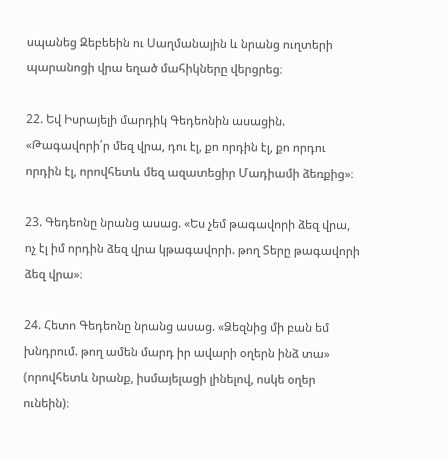սպանեց Զեբեեին ու Սաղմանային և նրանց ուղտերի պարանոցի վրա եղած մահիկները վերցրեց։

22. Եվ Իսրայելի մարդիկ Գեդեոնին ասացին. «Թագավորի՛ր մեզ վրա, դու էլ, քո որդին էլ, քո որդու որդին էլ, որովհետև մեզ ազատեցիր Մադիամի ձեռքից»։

23. Գեդեոնը նրանց ասաց. «Ես չեմ թագավորի ձեզ վրա, ոչ էլ իմ որդին ձեզ վրա կթագավորի. թող Տերը թագավորի ձեզ վրա»։

24. Հետո Գեդեոնը նրանց ասաց. «Ձեզնից մի բան եմ խնդրում. թող ամեն մարդ իր ավարի օղերն ինձ տա» (որովհետև նրանք, իսմայելացի լինելով, ոսկե օղեր ունեին)։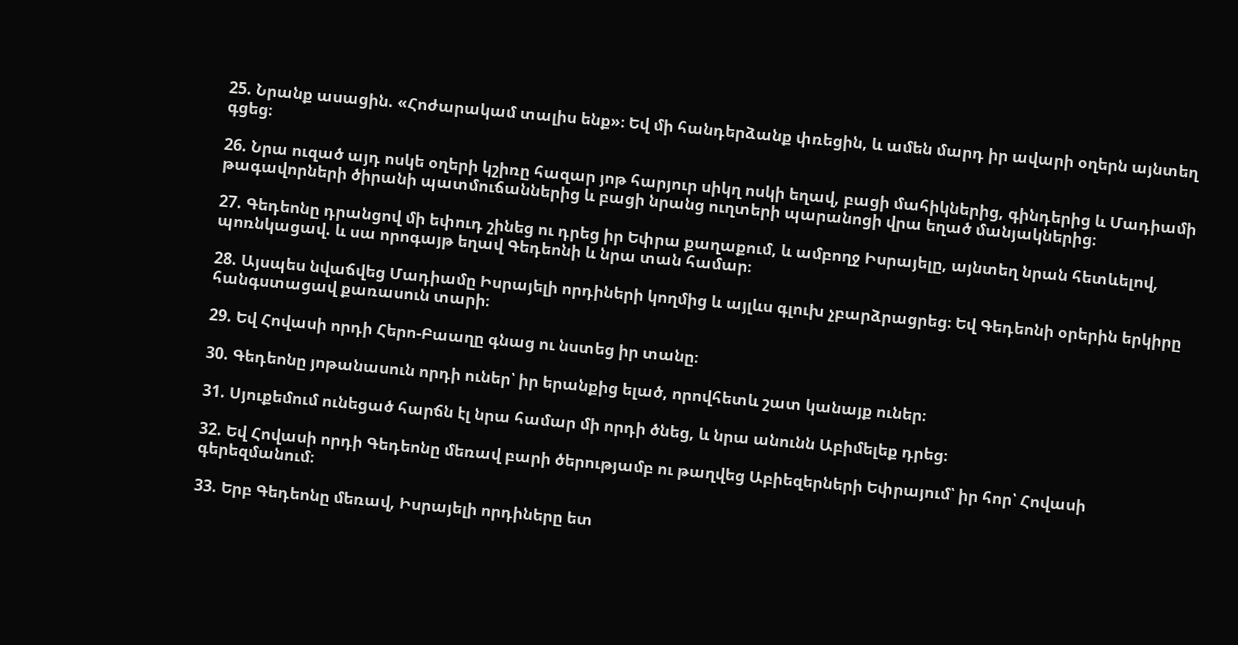25. Նրանք ասացին. «Հոժարակամ տալիս ենք»։ Եվ մի հանդերձանք փռեցին, և ամեն մարդ իր ավարի օղերն այնտեղ գցեց։

26. Նրա ուզած այդ ոսկե օղերի կշիռը հազար յոթ հարյուր սիկղ ոսկի եղավ, բացի մահիկներից, գինդերից և Մադիամի թագավորների ծիրանի պատմուճաններից և բացի նրանց ուղտերի պարանոցի վրա եղած մանյակներից։

27. Գեդեոնը դրանցով մի եփուդ շինեց ու դրեց իր Եփրա քաղաքում, և ամբողջ Իսրայելը, այնտեղ նրան հետևելով, պոռնկացավ. և սա որոգայթ եղավ Գեդեոնի և նրա տան համար։

28. Այսպես նվաճվեց Մադիամը Իսրայելի որդիների կողմից և այլևս գլուխ չբարձրացրեց։ Եվ Գեդեոնի օրերին երկիրը հանգստացավ քառասուն տարի։

29. Եվ Հովասի որդի Հերո-Բաաղը գնաց ու նստեց իր տանը։

30. Գեդեոնը յոթանասուն որդի ուներ՝ իր երանքից ելած, որովհետև շատ կանայք ուներ։

31. Սյուքեմում ունեցած հարճն էլ նրա համար մի որդի ծնեց, և նրա անունն Աբիմելեք դրեց։

32. Եվ Հովասի որդի Գեդեոնը մեռավ բարի ծերությամբ ու թաղվեց Աբիեզերների Եփրայում՝ իր հոր՝ Հովասի գերեզմանում։

33. Երբ Գեդեոնը մեռավ, Իսրայելի որդիները ետ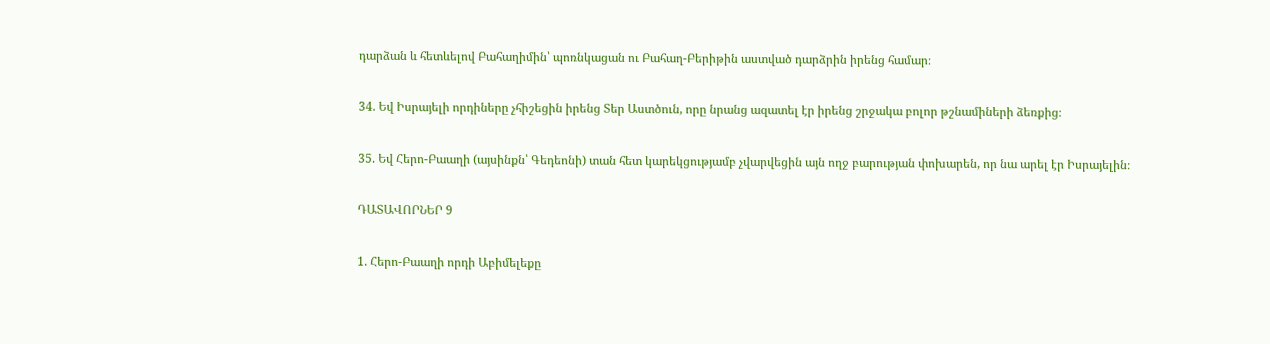դարձան և հետևելով Բահաղիմին՝ պոռնկացան ու Բահաղ-Բերիթին աստված դարձրին իրենց համար։

34. Եվ Իսրայելի որդիները չհիշեցին իրենց Տեր Աստծուն, որը նրանց ազատել էր իրենց շրջակա բոլոր թշնամիների ձեռքից։

35. Եվ Հերո-Բաաղի (այսինքն՝ Գեդեոնի) տան հետ կարեկցությամբ չվարվեցին այն ողջ բարության փոխարեն, որ նա արել էր Իսրայելին։

ԴԱՏԱՎՈՐՆԵՐ 9

1. Հերո-Բաաղի որդի Աբիմելեքը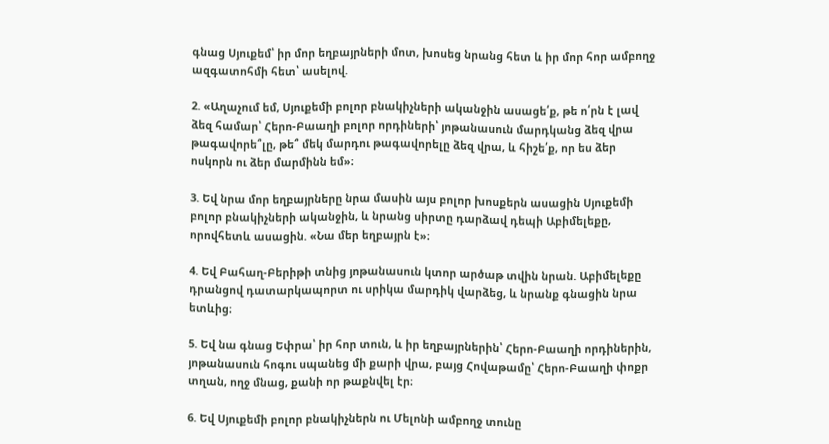գնաց Սյուքեմ՝ իր մոր եղբայրների մոտ, խոսեց նրանց հետ և իր մոր հոր ամբողջ ազգատոհմի հետ՝ ասելով.

2. «Աղաչում եմ, Սյուքեմի բոլոր բնակիչների ականջին ասացե՛ք, թե ո՛րն է լավ ձեզ համար՝ Հերո-Բաաղի բոլոր որդիների՝ յոթանասուն մարդկանց ձեզ վրա թագավորե՞լը, թե՞ մեկ մարդու թագավորելը ձեզ վրա, և հիշե՛ք, որ ես ձեր ոսկորն ու ձեր մարմինն եմ»։

3. Եվ նրա մոր եղբայրները նրա մասին այս բոլոր խոսքերն ասացին Սյուքեմի բոլոր բնակիչների ականջին, և նրանց սիրտը դարձավ դեպի Աբիմելեքը, որովհետև ասացին. «Նա մեր եղբայրն է»։

4. Եվ Բահաղ-Բերիթի տնից յոթանասուն կտոր արծաթ տվին նրան. Աբիմելեքը դրանցով դատարկապորտ ու սրիկա մարդիկ վարձեց, և նրանք գնացին նրա ետևից։

5. Եվ նա գնաց Եփրա՝ իր հոր տուն, և իր եղբայրներին՝ Հերո-Բաաղի որդիներին, յոթանասուն հոգու սպանեց մի քարի վրա, բայց Հովաթամը՝ Հերո-Բաաղի փոքր տղան, ողջ մնաց, քանի որ թաքնվել էր։

6. Եվ Սյուքեմի բոլոր բնակիչներն ու Մելոնի ամբողջ տունը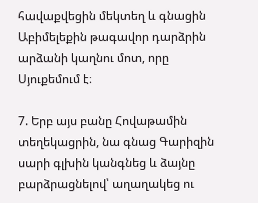հավաքվեցին մեկտեղ և գնացին Աբիմելեքին թագավոր դարձրին արձանի կաղնու մոտ, որը Սյուքեմում է։

7. Երբ այս բանը Հովաթամին տեղեկացրին, նա գնաց Գարիզին սարի գլխին կանգնեց և ձայնը բարձրացնելով՝ աղաղակեց ու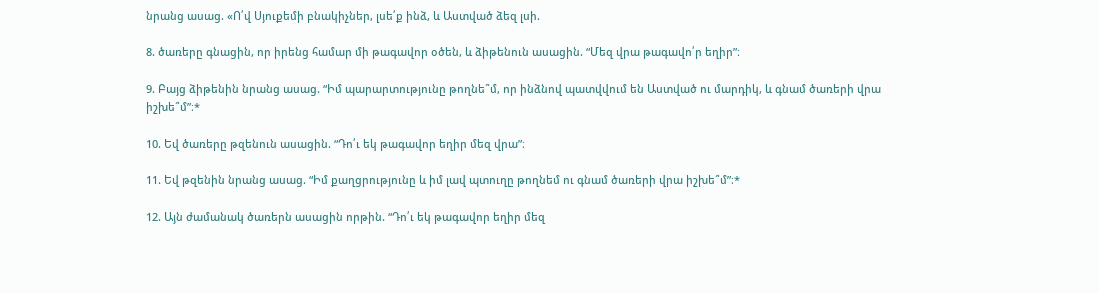նրանց ասաց. «Ո՛վ Սյուքեմի բնակիչներ, լսե՛ք ինձ, և Աստված ձեզ լսի.

8. ծառերը գնացին, որ իրենց համար մի թագավոր օծեն, և ձիթենուն ասացին. “Մեզ վրա թագավո՛ր եղիր”։

9. Բայց ձիթենին նրանց ասաց. “Իմ պարարտությունը թողնե՞մ, որ ինձնով պատվվում են Աստված ու մարդիկ, և գնամ ծառերի վրա իշխե՞մ”։*

10. Եվ ծառերը թզենուն ասացին. “Դո՛ւ եկ թագավոր եղիր մեզ վրա”։

11. Եվ թզենին նրանց ասաց. “Իմ քաղցրությունը և իմ լավ պտուղը թողնեմ ու գնամ ծառերի վրա իշխե՞մ”։*

12. Այն ժամանակ ծառերն ասացին որթին. “Դո՛ւ եկ թագավոր եղիր մեզ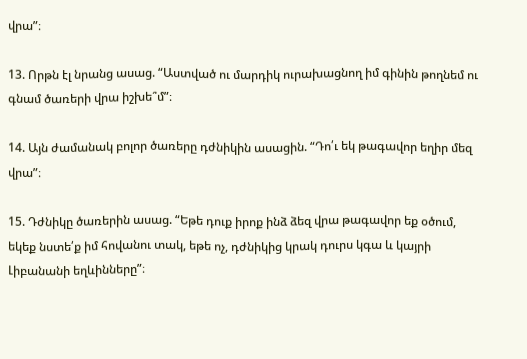վրա”։

13. Որթն էլ նրանց ասաց. “Աստված ու մարդիկ ուրախացնող իմ գինին թողնեմ ու գնամ ծառերի վրա իշխե՞մ”։

14. Այն ժամանակ բոլոր ծառերը դժնիկին ասացին. “Դո՛ւ եկ թագավոր եղիր մեզ վրա”։

15. Դժնիկը ծառերին ասաց. “Եթե դուք իրոք ինձ ձեզ վրա թագավոր եք օծում, եկեք նստե՛ք իմ հովանու տակ, եթե ոչ, դժնիկից կրակ դուրս կգա և կայրի Լիբանանի եղևինները”։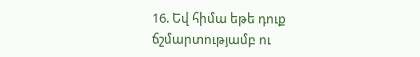16. Եվ հիմա եթե դուք ճշմարտությամբ ու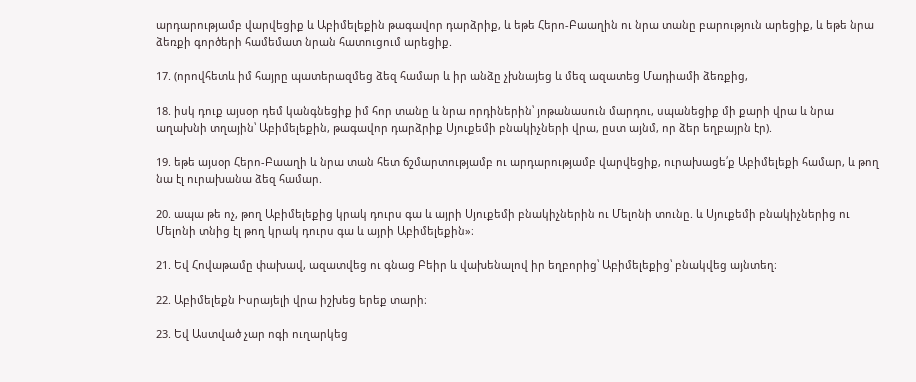արդարությամբ վարվեցիք և Աբիմելեքին թագավոր դարձրիք, և եթե Հերո-Բաաղին ու նրա տանը բարություն արեցիք, և եթե նրա ձեռքի գործերի համեմատ նրան հատուցում արեցիք.

17. (որովհետև իմ հայրը պատերազմեց ձեզ համար և իր անձը չխնայեց և մեզ ազատեց Մադիամի ձեռքից,

18. իսկ դուք այսօր դեմ կանգնեցիք իմ հոր տանը և նրա որդիներին՝ յոթանասուն մարդու, սպանեցիք մի քարի վրա և նրա աղախնի տղային՝ Աբիմելեքին, թագավոր դարձրիք Սյուքեմի բնակիչների վրա, ըստ այնմ, որ ձեր եղբայրն էր).

19. եթե այսօր Հերո-Բաաղի և նրա տան հետ ճշմարտությամբ ու արդարությամբ վարվեցիք, ուրախացե՛ք Աբիմելեքի համար, և թող նա էլ ուրախանա ձեզ համար.

20. ապա թե ոչ, թող Աբիմելեքից կրակ դուրս գա և այրի Սյուքեմի բնակիչներին ու Մելոնի տունը. և Սյուքեմի բնակիչներից ու Մելոնի տնից էլ թող կրակ դուրս գա և այրի Աբիմելեքին»։

21. Եվ Հովաթամը փախավ, ազատվեց ու գնաց Բեիր և վախենալով իր եղբորից՝ Աբիմելեքից՝ բնակվեց այնտեղ։

22. Աբիմելեքն Իսրայելի վրա իշխեց երեք տարի։

23. Եվ Աստված չար ոգի ուղարկեց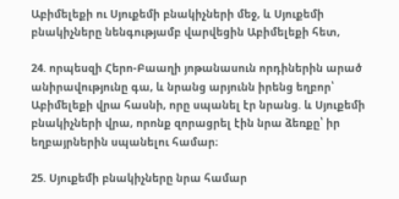Աբիմելեքի ու Սյուքեմի բնակիչների մեջ, և Սյուքեմի բնակիչները նենգությամբ վարվեցին Աբիմելեքի հետ,

24. որպեսզի Հերո-Բաաղի յոթանասուն որդիներին արած անիրավությունը գա, և նրանց արյունն իրենց եղբոր՝ Աբիմելեքի վրա հասնի, որը սպանել էր նրանց. և Սյուքեմի բնակիչների վրա, որոնք զորացրել էին նրա ձեռքը՝ իր եղբայրներին սպանելու համար։

25. Սյուքեմի բնակիչները նրա համար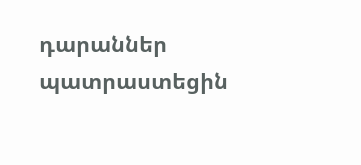դարաններ պատրաստեցին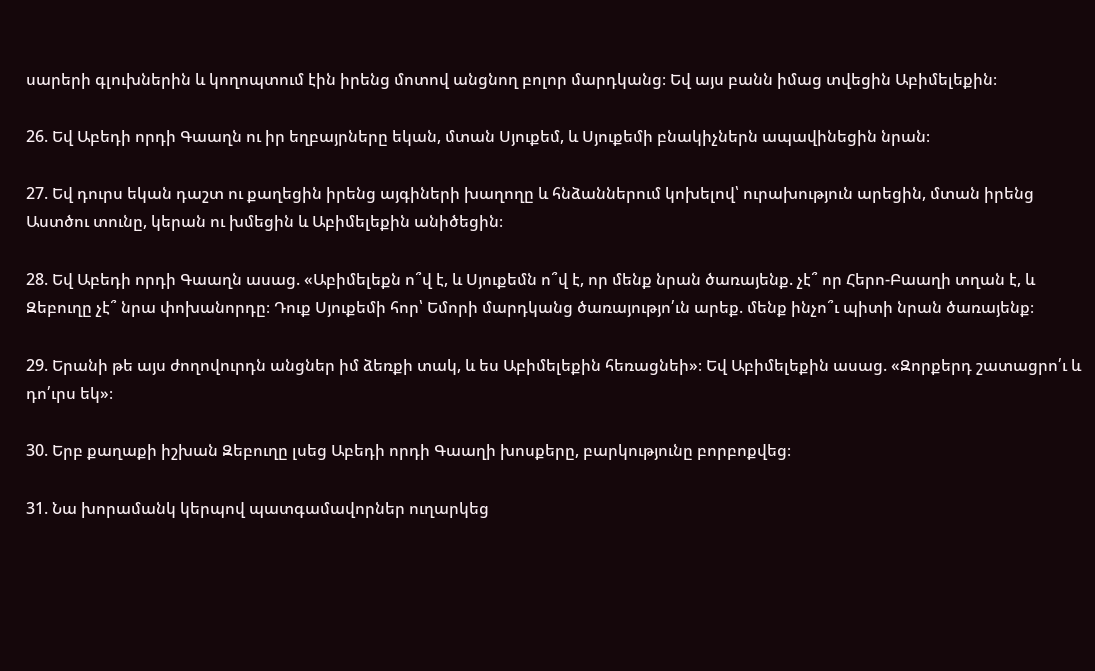սարերի գլուխներին և կողոպտում էին իրենց մոտով անցնող բոլոր մարդկանց։ Եվ այս բանն իմաց տվեցին Աբիմելեքին։

26. Եվ Աբեդի որդի Գաաղն ու իր եղբայրները եկան, մտան Սյուքեմ, և Սյուքեմի բնակիչներն ապավինեցին նրան։

27. Եվ դուրս եկան դաշտ ու քաղեցին իրենց այգիների խաղողը և հնձաններում կոխելով՝ ուրախություն արեցին, մտան իրենց Աստծու տունը, կերան ու խմեցին և Աբիմելեքին անիծեցին։

28. Եվ Աբեդի որդի Գաաղն ասաց. «Աբիմելեքն ո՞վ է, և Սյուքեմն ո՞վ է, որ մենք նրան ծառայենք. չէ՞ որ Հերո-Բաաղի տղան է, և Զեբուղը չէ՞ նրա փոխանորդը։ Դուք Սյուքեմի հոր՝ Եմորի մարդկանց ծառայությո՛ւն արեք. մենք ինչո՞ւ պիտի նրան ծառայենք։

29. Երանի թե այս ժողովուրդն անցներ իմ ձեռքի տակ, և ես Աբիմելեքին հեռացնեի»։ Եվ Աբիմելեքին ասաց. «Զորքերդ շատացրո՛ւ և դո՛ւրս եկ»։

30. Երբ քաղաքի իշխան Զեբուղը լսեց Աբեդի որդի Գաաղի խոսքերը, բարկությունը բորբոքվեց։

31. Նա խորամանկ կերպով պատգամավորներ ուղարկեց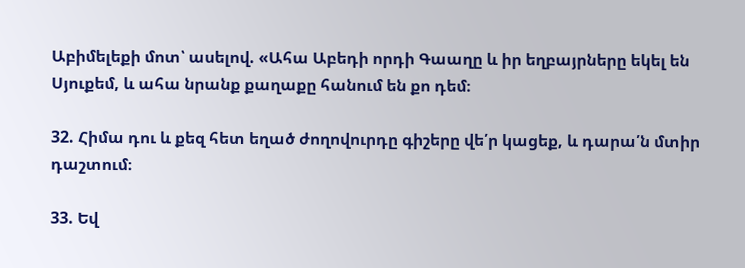Աբիմելեքի մոտ՝ ասելով. «Ահա Աբեդի որդի Գաաղը և իր եղբայրները եկել են Սյուքեմ, և ահա նրանք քաղաքը հանում են քո դեմ։

32. Հիմա դու և քեզ հետ եղած ժողովուրդը գիշերը վե՛ր կացեք, և դարա՛ն մտիր դաշտում։

33. Եվ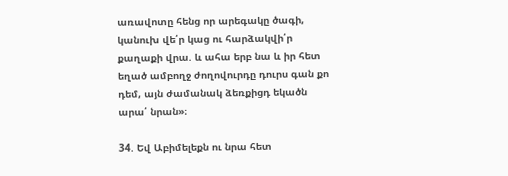առավոտը հենց որ արեգակը ծագի, կանուխ վե՛ր կաց ու հարձակվի՛ր քաղաքի վրա. և ահա երբ նա և իր հետ եղած ամբողջ ժողովուրդը դուրս գան քո դեմ, այն ժամանակ ձեռքիցդ եկածն արա՛ նրան»։

34. Եվ Աբիմելեքն ու նրա հետ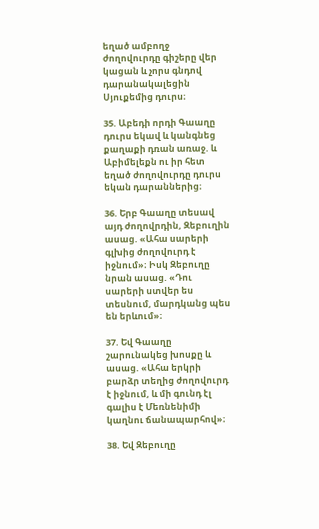եղած ամբողջ ժողովուրդը գիշերը վեր կացան և չորս գնդով դարանակալեցին Սյուքեմից դուրս։

35. Աբեդի որդի Գաաղը դուրս եկավ և կանգնեց քաղաքի դռան առաջ. և Աբիմելեքն ու իր հետ եղած ժողովուրդը դուրս եկան դարաններից։

36. Երբ Գաաղը տեսավ այդ ժողովրդին, Զեբուղին ասաց. «Ահա սարերի գլխից ժողովուրդ է իջնում»։ Իսկ Զեբուղը նրան ասաց. «Դու սարերի ստվեր ես տեսնում, մարդկանց պես են երևում»։

37. Եվ Գաաղը շարունակեց խոսքը և ասաց. «Ահա երկրի բարձր տեղից ժողովուրդ է իջնում, և մի գունդ էլ գալիս է Մեռնենիմի կաղնու ճանապարհով»։

38. Եվ Զեբուղը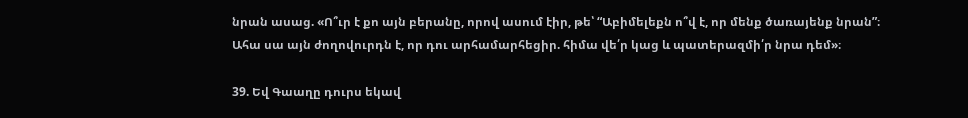նրան ասաց. «Ո՞ւր է քո այն բերանը, որով ասում էիր, թե՝ “Աբիմելեքն ո՞վ է, որ մենք ծառայենք նրան”։ Ահա սա այն ժողովուրդն է, որ դու արհամարհեցիր. հիմա վե՛ր կաց և պատերազմի՛ր նրա դեմ»։

39. Եվ Գաաղը դուրս եկավ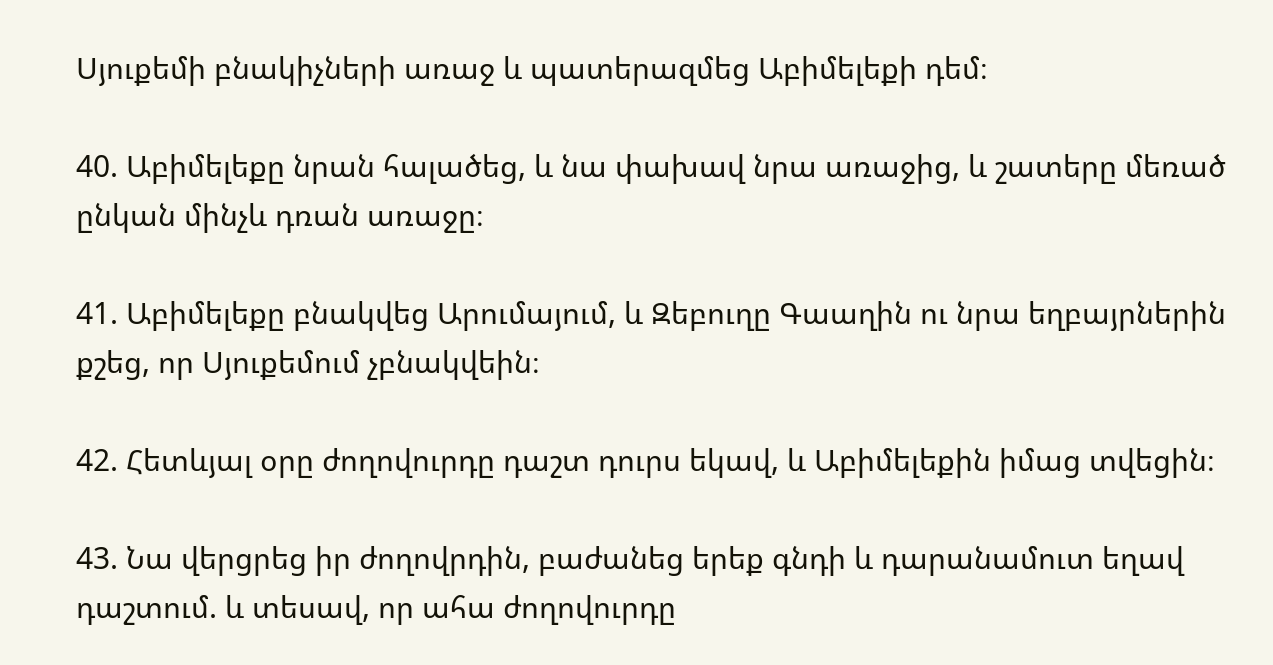Սյուքեմի բնակիչների առաջ և պատերազմեց Աբիմելեքի դեմ։

40. Աբիմելեքը նրան հալածեց, և նա փախավ նրա առաջից, և շատերը մեռած ընկան մինչև դռան առաջը։

41. Աբիմելեքը բնակվեց Արումայում, և Զեբուղը Գաաղին ու նրա եղբայրներին քշեց, որ Սյուքեմում չբնակվեին։

42. Հետևյալ օրը ժողովուրդը դաշտ դուրս եկավ, և Աբիմելեքին իմաց տվեցին։

43. Նա վերցրեց իր ժողովրդին, բաժանեց երեք գնդի և դարանամուտ եղավ դաշտում. և տեսավ, որ ահա ժողովուրդը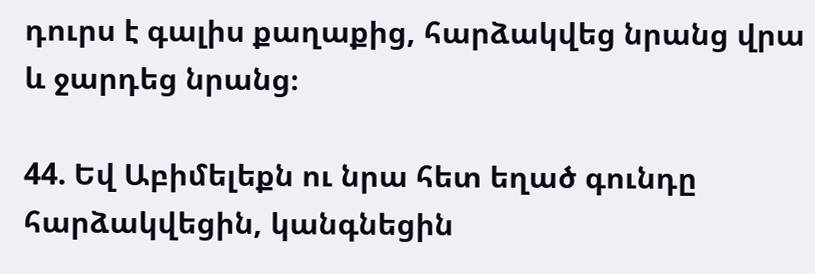դուրս է գալիս քաղաքից, հարձակվեց նրանց վրա և ջարդեց նրանց։

44. Եվ Աբիմելեքն ու նրա հետ եղած գունդը հարձակվեցին, կանգնեցին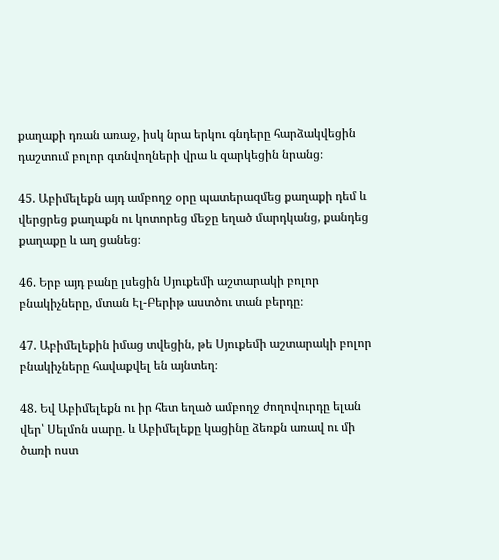քաղաքի դռան առաջ, իսկ նրա երկու գնդերը հարձակվեցին դաշտում բոլոր գտնվողների վրա և զարկեցին նրանց։

45. Աբիմելեքն այդ ամբողջ օրը պատերազմեց քաղաքի դեմ և վերցրեց քաղաքն ու կոտորեց մեջը եղած մարդկանց, քանդեց քաղաքը և աղ ցանեց։

46. Երբ այդ բանը լսեցին Սյուքեմի աշտարակի բոլոր բնակիչները, մտան Էլ-Բերիթ աստծու տան բերդը։

47. Աբիմելեքին իմաց տվեցին, թե Սյուքեմի աշտարակի բոլոր բնակիչները հավաքվել են այնտեղ։

48. Եվ Աբիմելեքն ու իր հետ եղած ամբողջ ժողովուրդը ելան վեր՝ Սելմոն սարը. և Աբիմելեքը կացինը ձեռքն առավ ու մի ծառի ոստ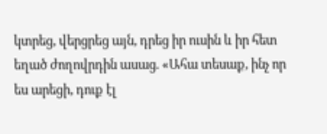կտրեց, վերցրեց այն, դրեց իր ուսին և իր հետ եղած ժողովրդին ասաց. «Ահա տեսաք, ինչ որ ես արեցի, դուք էլ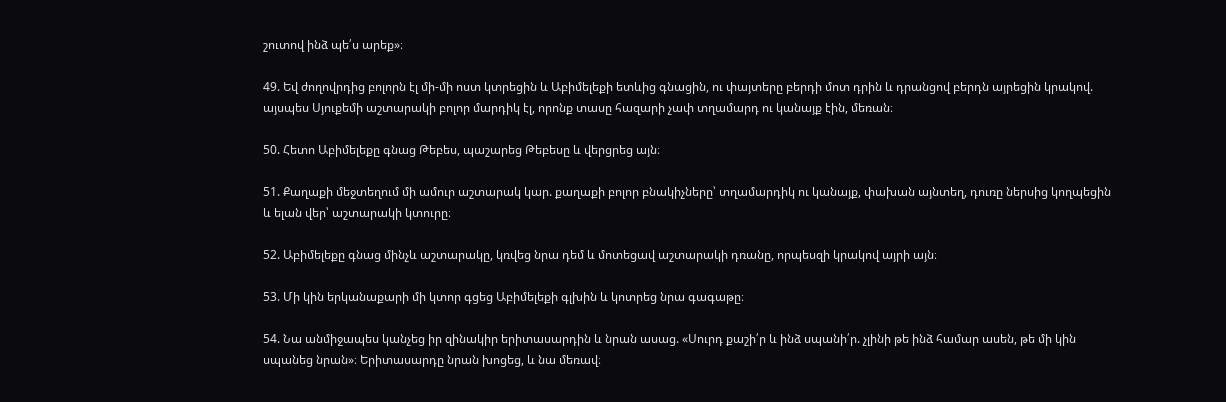շուտով ինձ պե՛ս արեք»։

49. Եվ ժողովրդից բոլորն էլ մի-մի ոստ կտրեցին և Աբիմելեքի ետևից գնացին, ու փայտերը բերդի մոտ դրին և դրանցով բերդն այրեցին կրակով. այսպես Սյուքեմի աշտարակի բոլոր մարդիկ էլ, որոնք տասը հազարի չափ տղամարդ ու կանայք էին, մեռան։

50. Հետո Աբիմելեքը գնաց Թեբես, պաշարեց Թեբեսը և վերցրեց այն։

51. Քաղաքի մեջտեղում մի ամուր աշտարակ կար. քաղաքի բոլոր բնակիչները՝ տղամարդիկ ու կանայք, փախան այնտեղ, դուռը ներսից կողպեցին և ելան վեր՝ աշտարակի կտուրը։

52. Աբիմելեքը գնաց մինչև աշտարակը, կռվեց նրա դեմ և մոտեցավ աշտարակի դռանը, որպեսզի կրակով այրի այն։

53. Մի կին երկանաքարի մի կտոր գցեց Աբիմելեքի գլխին և կոտրեց նրա գագաթը։

54. Նա անմիջապես կանչեց իր զինակիր երիտասարդին և նրան ասաց. «Սուրդ քաշի՛ր և ինձ սպանի՛ր. չլինի թե ինձ համար ասեն, թե մի կին սպանեց նրան»։ Երիտասարդը նրան խոցեց, և նա մեռավ։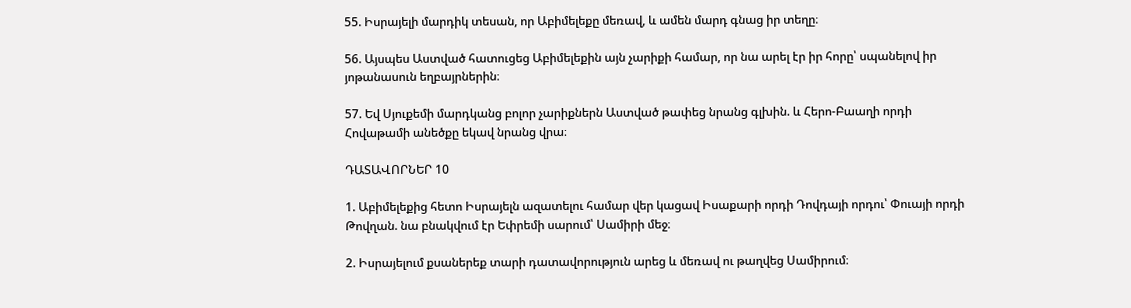55. Իսրայելի մարդիկ տեսան, որ Աբիմելեքը մեռավ, և ամեն մարդ գնաց իր տեղը։

56. Այսպես Աստված հատուցեց Աբիմելեքին այն չարիքի համար, որ նա արել էր իր հորը՝ սպանելով իր յոթանասուն եղբայրներին։

57. Եվ Սյուքեմի մարդկանց բոլոր չարիքներն Աստված թափեց նրանց գլխին. և Հերո-Բաաղի որդի Հովաթամի անեծքը եկավ նրանց վրա։

ԴԱՏԱՎՈՐՆԵՐ 10

1. Աբիմելեքից հետո Իսրայելն ազատելու համար վեր կացավ Իսաքարի որդի Դովդայի որդու՝ Փուայի որդի Թովղան. նա բնակվում էր Եփրեմի սարում՝ Սամիրի մեջ։

2. Իսրայելում քսաներեք տարի դատավորություն արեց և մեռավ ու թաղվեց Սամիրում։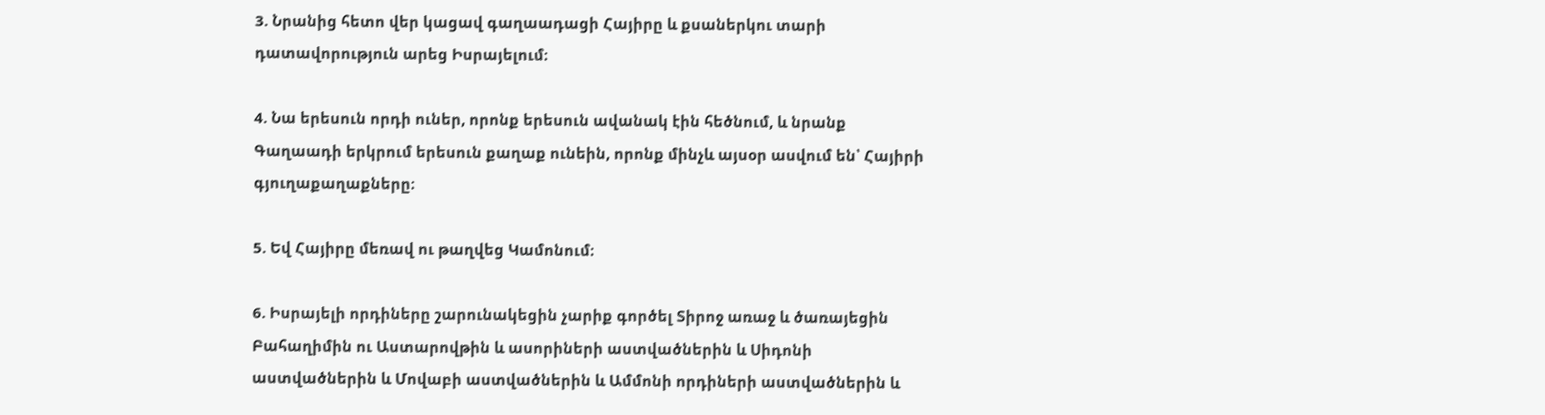3. Նրանից հետո վեր կացավ գաղաադացի Հայիրը և քսաներկու տարի դատավորություն արեց Իսրայելում։

4. Նա երեսուն որդի ուներ, որոնք երեսուն ավանակ էին հեծնում, և նրանք Գաղաադի երկրում երեսուն քաղաք ունեին, որոնք մինչև այսօր ասվում են՝ Հայիրի գյուղաքաղաքները։

5. Եվ Հայիրը մեռավ ու թաղվեց Կամոնում։

6. Իսրայելի որդիները շարունակեցին չարիք գործել Տիրոջ առաջ և ծառայեցին Բահաղիմին ու Աստարովթին և ասորիների աստվածներին և Սիդոնի աստվածներին և Մովաբի աստվածներին և Ամմոնի որդիների աստվածներին և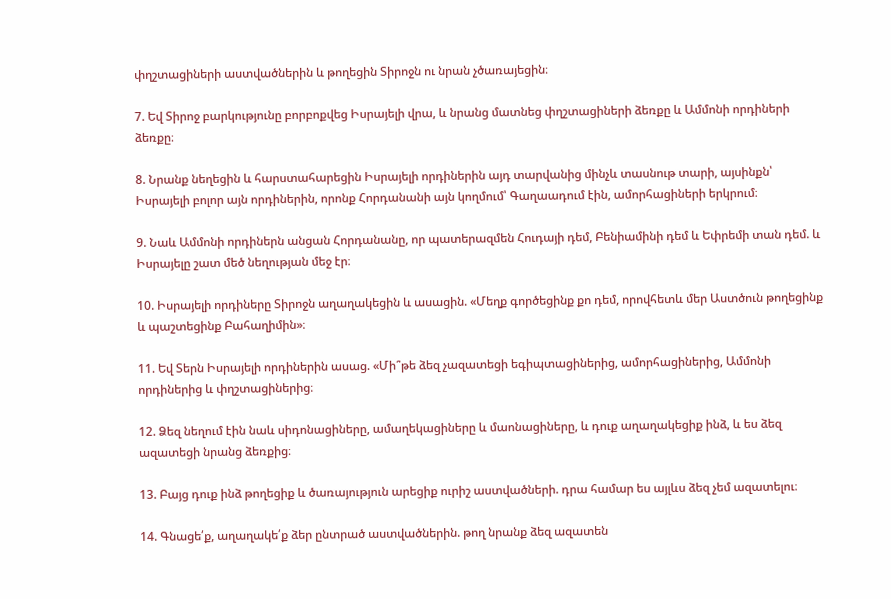փղշտացիների աստվածներին և թողեցին Տիրոջն ու նրան չծառայեցին։

7. Եվ Տիրոջ բարկությունը բորբոքվեց Իսրայելի վրա, և նրանց մատնեց փղշտացիների ձեռքը և Ամմոնի որդիների ձեռքը։

8. Նրանք նեղեցին և հարստահարեցին Իսրայելի որդիներին այդ տարվանից մինչև տասնութ տարի, այսինքն՝ Իսրայելի բոլոր այն որդիներին, որոնք Հորդանանի այն կողմում՝ Գաղաադում էին, ամորհացիների երկրում։

9. Նաև Ամմոնի որդիներն անցան Հորդանանը, որ պատերազմեն Հուդայի դեմ, Բենիամինի դեմ և Եփրեմի տան դեմ. և Իսրայելը շատ մեծ նեղության մեջ էր։

10. Իսրայելի որդիները Տիրոջն աղաղակեցին և ասացին. «Մեղք գործեցինք քո դեմ, որովհետև մեր Աստծուն թողեցինք և պաշտեցինք Բահաղիմին»։

11. Եվ Տերն Իսրայելի որդիներին ասաց. «Մի՞թե ձեզ չազատեցի եգիպտացիներից, ամորհացիներից, Ամմոնի որդիներից և փղշտացիներից։

12. Ձեզ նեղում էին նաև սիդոնացիները, ամաղեկացիները և մաոնացիները, և դուք աղաղակեցիք ինձ, և ես ձեզ ազատեցի նրանց ձեռքից։

13. Բայց դուք ինձ թողեցիք և ծառայություն արեցիք ուրիշ աստվածների. դրա համար ես այլևս ձեզ չեմ ազատելու։

14. Գնացե՛ք, աղաղակե՛ք ձեր ընտրած աստվածներին. թող նրանք ձեզ ազատեն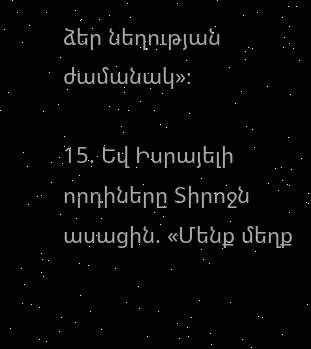ձեր նեղության ժամանակ»։

15. Եվ Իսրայելի որդիները Տիրոջն ասացին. «Մենք մեղք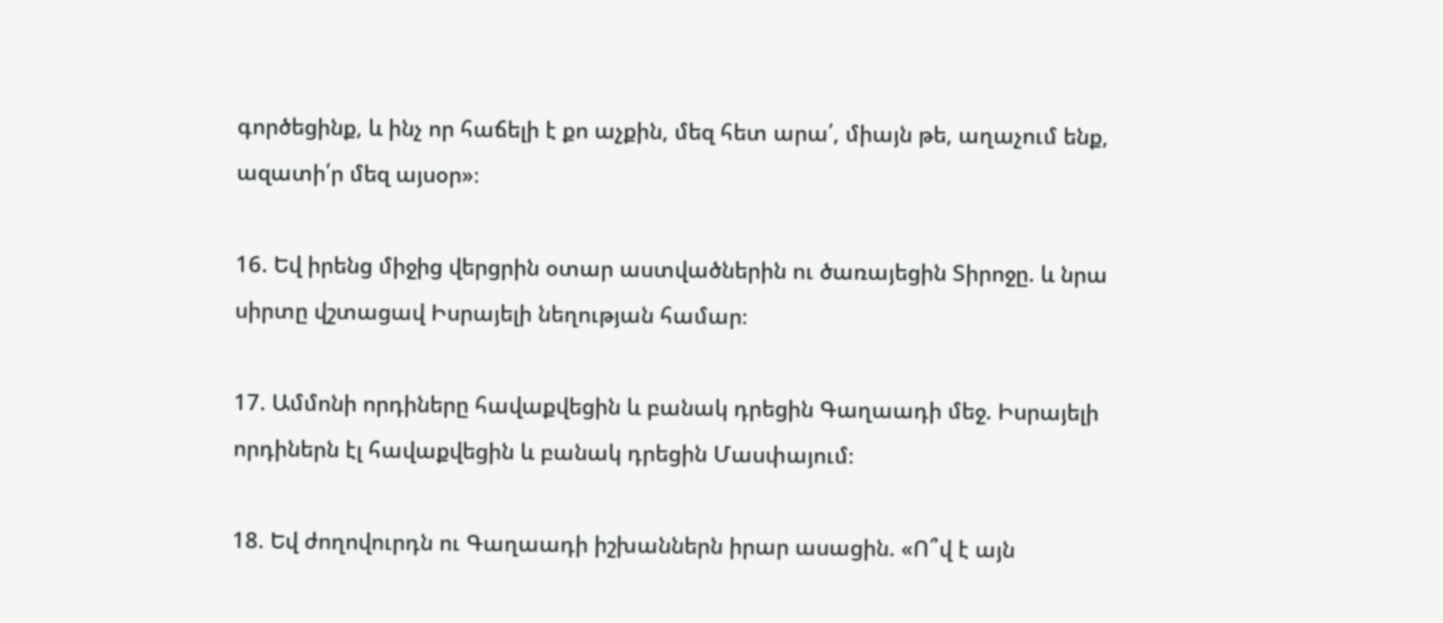գործեցինք, և ինչ որ հաճելի է քո աչքին, մեզ հետ արա՛, միայն թե, աղաչում ենք, ազատի՛ր մեզ այսօր»։

16. Եվ իրենց միջից վերցրին օտար աստվածներին ու ծառայեցին Տիրոջը. և նրա սիրտը վշտացավ Իսրայելի նեղության համար։

17. Ամմոնի որդիները հավաքվեցին և բանակ դրեցին Գաղաադի մեջ. Իսրայելի որդիներն էլ հավաքվեցին և բանակ դրեցին Մասփայում։

18. Եվ ժողովուրդն ու Գաղաադի իշխաններն իրար ասացին. «Ո՞վ է այն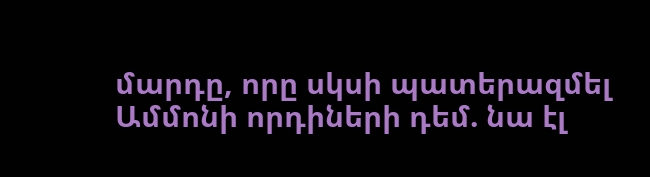մարդը, որը սկսի պատերազմել Ամմոնի որդիների դեմ. նա էլ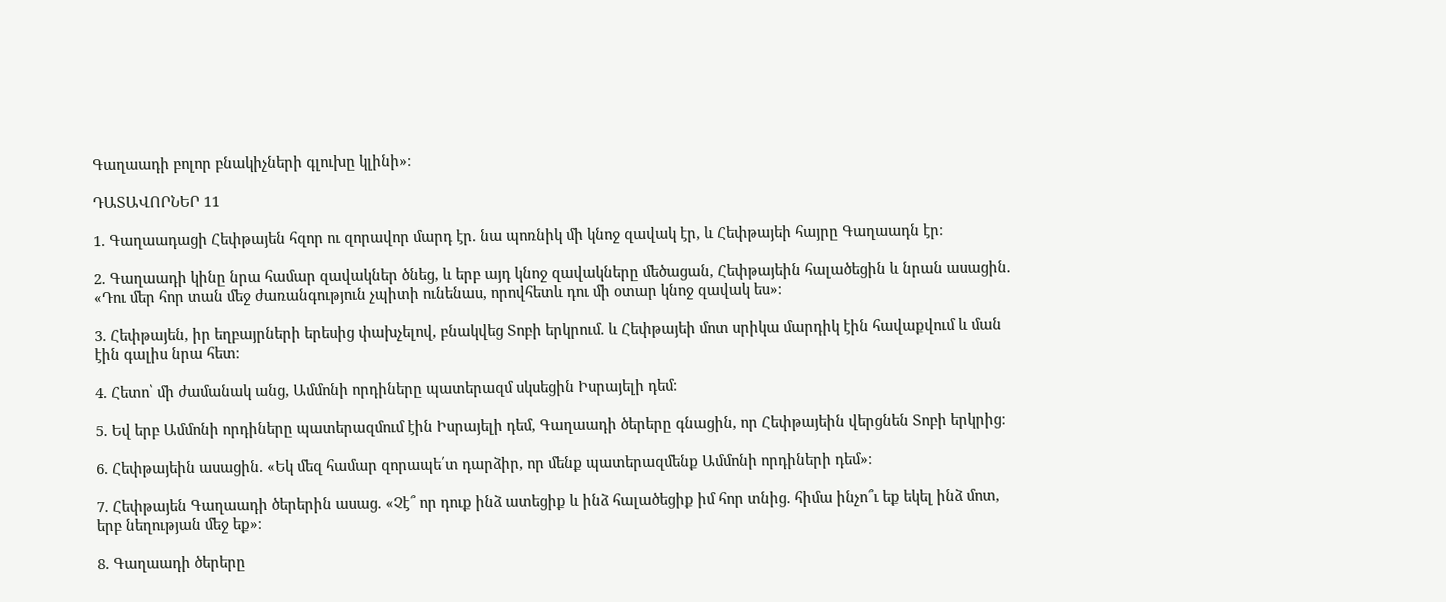Գաղաադի բոլոր բնակիչների գլուխը կլինի»։

ԴԱՏԱՎՈՐՆԵՐ 11

1. Գաղաադացի Հեփթայեն հզոր ու զորավոր մարդ էր. նա պոռնիկ մի կնոջ զավակ էր, և Հեփթայեի հայրը Գաղաադն էր։

2. Գաղաադի կինը նրա համար զավակներ ծնեց, և երբ այդ կնոջ զավակները մեծացան, Հեփթայեին հալածեցին և նրան ասացին. «Դու մեր հոր տան մեջ ժառանգություն չպիտի ունենաս, որովհետև դու մի օտար կնոջ զավակ ես»։

3. Հեփթայեն, իր եղբայրների երեսից փախչելով, բնակվեց Տոբի երկրում. և Հեփթայեի մոտ սրիկա մարդիկ էին հավաքվում և ման էին գալիս նրա հետ։

4. Հետո՝ մի ժամանակ անց, Ամմոնի որդիները պատերազմ սկսեցին Իսրայելի դեմ։

5. Եվ երբ Ամմոնի որդիները պատերազմում էին Իսրայելի դեմ, Գաղաադի ծերերը գնացին, որ Հեփթայեին վերցնեն Տոբի երկրից։

6. Հեփթայեին ասացին. «Եկ մեզ համար զորապե՛տ դարձիր, որ մենք պատերազմենք Ամմոնի որդիների դեմ»։

7. Հեփթայեն Գաղաադի ծերերին ասաց. «Չէ՞ որ դուք ինձ ատեցիք և ինձ հալածեցիք իմ հոր տնից. հիմա ինչո՞ւ եք եկել ինձ մոտ, երբ նեղության մեջ եք»։

8. Գաղաադի ծերերը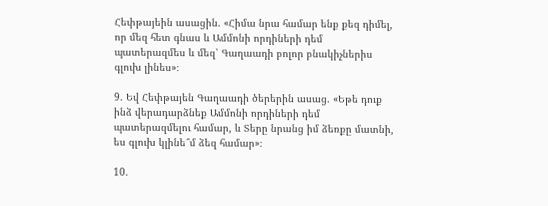Հեփթայեին ասացին. «Հիմա նրա համար ենք քեզ դիմել, որ մեզ հետ գնաս և Ամմոնի որդիների դեմ պատերազմես և մեզ՝ Գաղաադի բոլոր բնակիչներիս գլուխ լինես»։

9. Եվ Հեփթայեն Գաղաադի ծերերին ասաց. «Եթե դուք ինձ վերադարձնեք Ամմոնի որդիների դեմ պատերազմելու համար, և Տերը նրանց իմ ձեռքը մատնի, ես գլուխ կլինե՞մ ձեզ համար»։

10.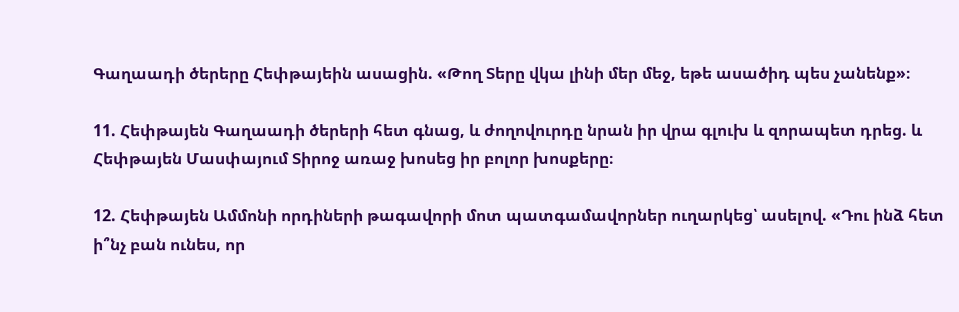Գաղաադի ծերերը Հեփթայեին ասացին. «Թող Տերը վկա լինի մեր մեջ, եթե ասածիդ պես չանենք»։

11. Հեփթայեն Գաղաադի ծերերի հետ գնաց, և ժողովուրդը նրան իր վրա գլուխ և զորապետ դրեց. և Հեփթայեն Մասփայում Տիրոջ առաջ խոսեց իր բոլոր խոսքերը։

12. Հեփթայեն Ամմոնի որդիների թագավորի մոտ պատգամավորներ ուղարկեց՝ ասելով. «Դու ինձ հետ ի՞նչ բան ունես, որ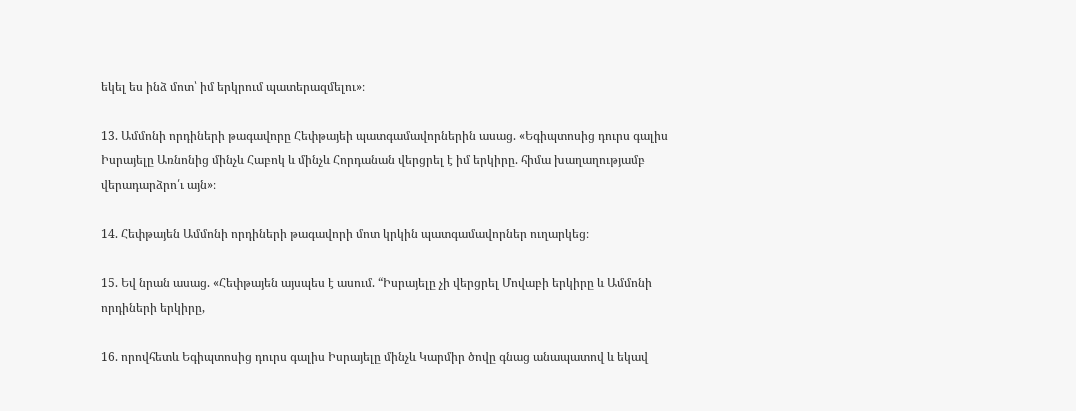եկել ես ինձ մոտ՝ իմ երկրում պատերազմելու»։

13. Ամմոնի որդիների թագավորը Հեփթայեի պատգամավորներին ասաց. «Եգիպտոսից դուրս գալիս Իսրայելը Առնոնից մինչև Հաբոկ և մինչև Հորդանան վերցրել է իմ երկիրը. հիմա խաղաղությամբ վերադարձրո՛ւ այն»։

14. Հեփթայեն Ամմոնի որդիների թագավորի մոտ կրկին պատգամավորներ ուղարկեց։

15. Եվ նրան ասաց. «Հեփթայեն այսպես է ասում. “Իսրայելը չի վերցրել Մովաբի երկիրը և Ամմոնի որդիների երկիրը,

16. որովհետև Եգիպտոսից դուրս գալիս Իսրայելը մինչև Կարմիր ծովը գնաց անապատով և եկավ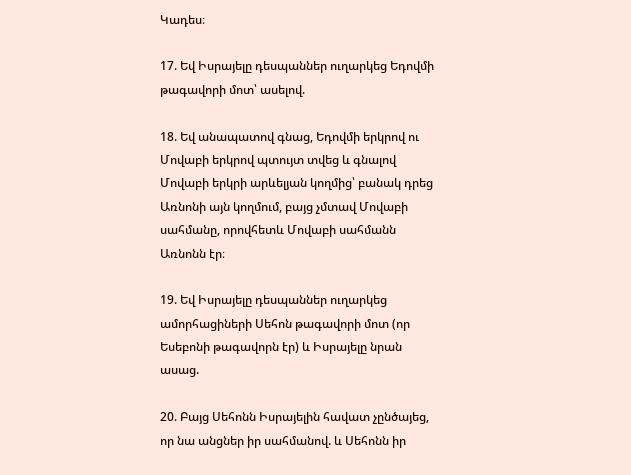Կադես։

17. Եվ Իսրայելը դեսպաններ ուղարկեց Եդովմի թագավորի մոտ՝ ասելով.

18. Եվ անապատով գնաց, Եդովմի երկրով ու Մովաբի երկրով պտույտ տվեց և գնալով Մովաբի երկրի արևելյան կողմից՝ բանակ դրեց Առնոնի այն կողմում, բայց չմտավ Մովաբի սահմանը, որովհետև Մովաբի սահմանն Առնոնն էր։

19. Եվ Իսրայելը դեսպաններ ուղարկեց ամորհացիների Սեհոն թագավորի մոտ (որ Եսեբոնի թագավորն էր) և Իսրայելը նրան ասաց.

20. Բայց Սեհոնն Իսրայելին հավատ չընծայեց, որ նա անցներ իր սահմանով. և Սեհոնն իր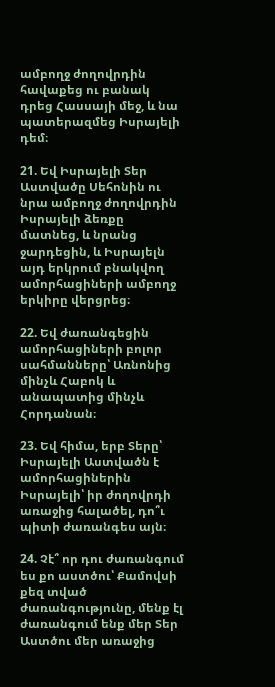ամբողջ ժողովրդին հավաքեց ու բանակ դրեց Հասսայի մեջ, և նա պատերազմեց Իսրայելի դեմ։

21. Եվ Իսրայելի Տեր Աստվածը Սեհոնին ու նրա ամբողջ ժողովրդին Իսրայելի ձեռքը մատնեց, և նրանց ջարդեցին, և Իսրայելն այդ երկրում բնակվող ամորհացիների ամբողջ երկիրը վերցրեց։

22. Եվ ժառանգեցին ամորհացիների բոլոր սահմանները՝ Առնոնից մինչև Հաբոկ և անապատից մինչև Հորդանան։

23. Եվ հիմա, երբ Տերը՝ Իսրայելի Աստվածն է ամորհացիներին Իսրայելի՝ իր ժողովրդի առաջից հալածել, դո՞ւ պիտի ժառանգես այն։

24. Չէ՞ որ դու ժառանգում ես քո աստծու՝ Քամովսի քեզ տված ժառանգությունը, մենք էլ ժառանգում ենք մեր Տեր Աստծու մեր առաջից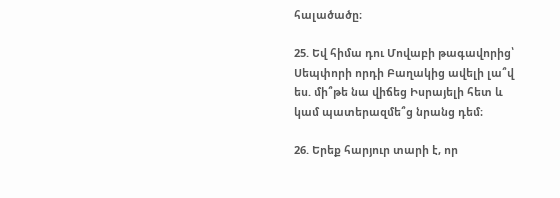հալածածը։

25. Եվ հիմա դու Մովաբի թագավորից՝ Սեպփորի որդի Բաղակից ավելի լա՞վ ես. մի՞թե նա վիճեց Իսրայելի հետ և կամ պատերազմե՞ց նրանց դեմ։

26. Երեք հարյուր տարի է, որ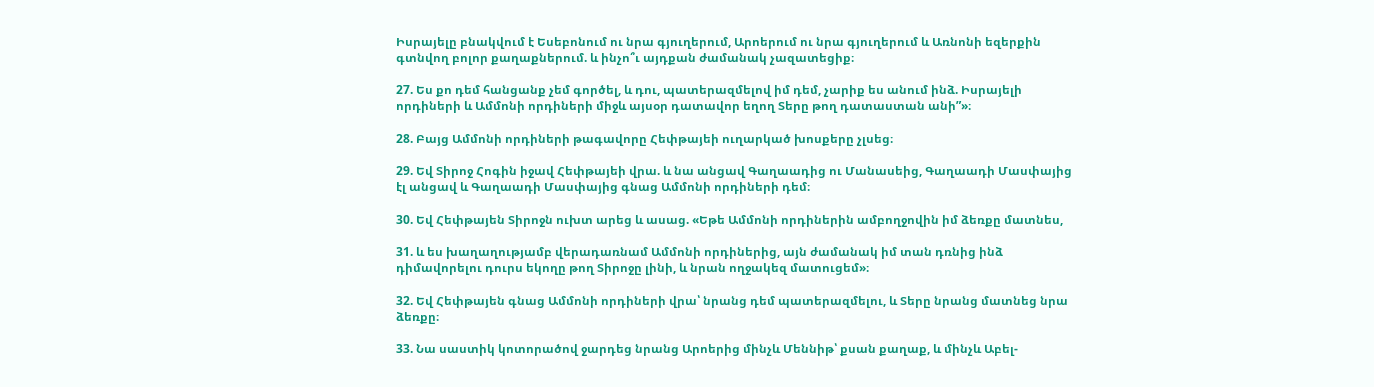Իսրայելը բնակվում է Եսեբոնում ու նրա գյուղերում, Արոերում ու նրա գյուղերում և Առնոնի եզերքին գտնվող բոլոր քաղաքներում. և ինչո՞ւ այդքան ժամանակ չազատեցիք։

27. Ես քո դեմ հանցանք չեմ գործել, և դու, պատերազմելով իմ դեմ, չարիք ես անում ինձ. Իսրայելի որդիների և Ամմոնի որդիների միջև այսօր դատավոր եղող Տերը թող դատաստան անի”»։

28. Բայց Ամմոնի որդիների թագավորը Հեփթայեի ուղարկած խոսքերը չլսեց։

29. Եվ Տիրոջ Հոգին իջավ Հեփթայեի վրա. և նա անցավ Գաղաադից ու Մանասեից, Գաղաադի Մասփայից էլ անցավ և Գաղաադի Մասփայից գնաց Ամմոնի որդիների դեմ։

30. Եվ Հեփթայեն Տիրոջն ուխտ արեց և ասաց. «Եթե Ամմոնի որդիներին ամբողջովին իմ ձեռքը մատնես,

31. և ես խաղաղությամբ վերադառնամ Ամմոնի որդիներից, այն ժամանակ իմ տան դռնից ինձ դիմավորելու դուրս եկողը թող Տիրոջը լինի, և նրան ողջակեզ մատուցեմ»։

32. Եվ Հեփթայեն գնաց Ամմոնի որդիների վրա՝ նրանց դեմ պատերազմելու, և Տերը նրանց մատնեց նրա ձեռքը։

33. Նա սաստիկ կոտորածով ջարդեց նրանց Արոերից մինչև Մեննիթ՝ քսան քաղաք, և մինչև Աբել-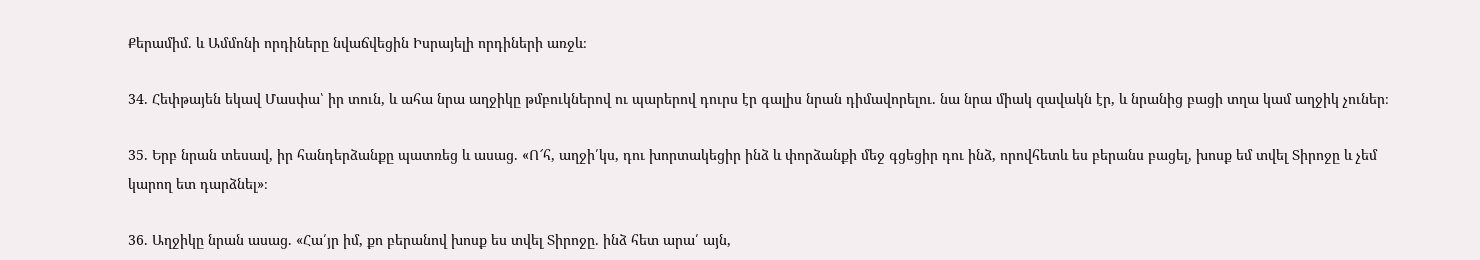Քերամիմ. և Ամմոնի որդիները նվաճվեցին Իսրայելի որդիների առջև։

34. Հեփթայեն եկավ Մասփա՝ իր տուն, և ահա նրա աղջիկը թմբուկներով ու պարերով դուրս էր գալիս նրան դիմավորելու. նա նրա միակ զավակն էր, և նրանից բացի տղա կամ աղջիկ չուներ։

35. Երբ նրան տեսավ, իր հանդերձանքը պատռեց և ասաց. «Ո՜հ, աղջի՛կս, դու խորտակեցիր ինձ և փորձանքի մեջ գցեցիր դու ինձ, որովհետև ես բերանս բացել, խոսք եմ տվել Տիրոջը և չեմ կարող ետ դարձնել»։

36. Աղջիկը նրան ասաց. «Հա՛յր իմ, քո բերանով խոսք ես տվել Տիրոջը. ինձ հետ արա՛ այն,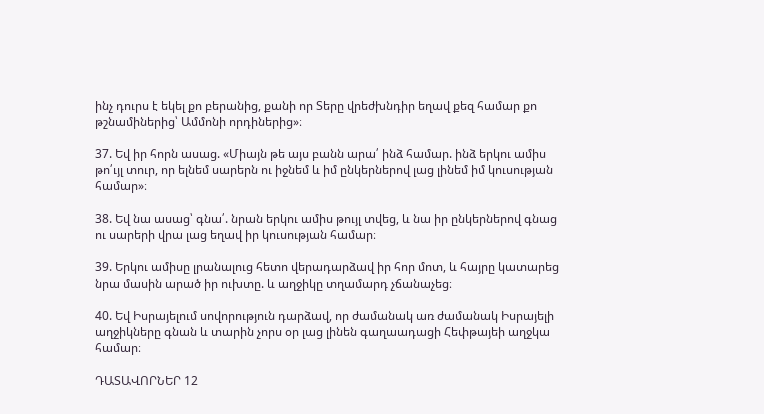ինչ դուրս է եկել քո բերանից, քանի որ Տերը վրեժխնդիր եղավ քեզ համար քո թշնամիներից՝ Ամմոնի որդիներից»։

37. Եվ իր հորն ասաց. «Միայն թե այս բանն արա՛ ինձ համար. ինձ երկու ամիս թո՛ւյլ տուր, որ ելնեմ սարերն ու իջնեմ և իմ ընկերներով լաց լինեմ իմ կուսության համար»։

38. Եվ նա ասաց՝ գնա՛. նրան երկու ամիս թույլ տվեց, և նա իր ընկերներով գնաց ու սարերի վրա լաց եղավ իր կուսության համար։

39. Երկու ամիսը լրանալուց հետո վերադարձավ իր հոր մոտ, և հայրը կատարեց նրա մասին արած իր ուխտը. և աղջիկը տղամարդ չճանաչեց։

40. Եվ Իսրայելում սովորություն դարձավ, որ ժամանակ առ ժամանակ Իսրայելի աղջիկները գնան և տարին չորս օր լաց լինեն գաղաադացի Հեփթայեի աղջկա համար։

ԴԱՏԱՎՈՐՆԵՐ 12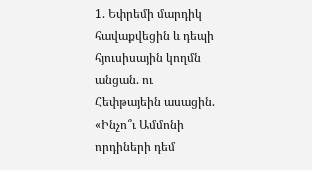1. Եփրեմի մարդիկ հավաքվեցին և դեպի հյուսիսային կողմն անցան. ու Հեփթայեին ասացին. «Ինչո՞ւ Ամմոնի որդիների դեմ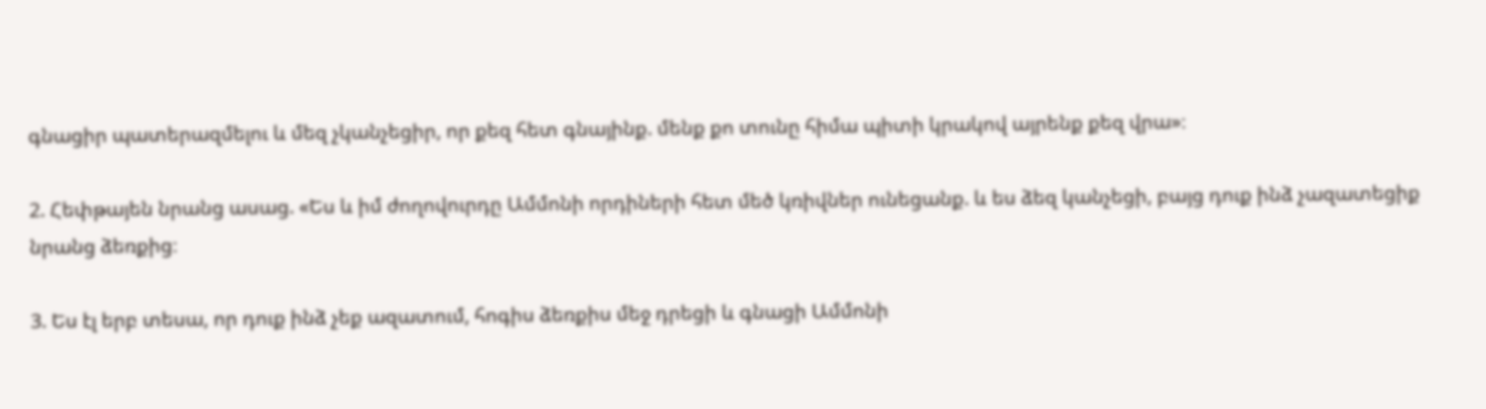գնացիր պատերազմելու և մեզ չկանչեցիր, որ քեզ հետ գնայինք. մենք քո տունը հիմա պիտի կրակով այրենք քեզ վրա»։

2. Հեփթայեն նրանց ասաց. «Ես և իմ ժողովուրդը Ամմոնի որդիների հետ մեծ կռիվներ ունեցանք. և ես ձեզ կանչեցի, բայց դուք ինձ չազատեցիք նրանց ձեռքից։

3. Ես էլ երբ տեսա, որ դուք ինձ չեք ազատում, հոգիս ձեռքիս մեջ դրեցի և գնացի Ամմոնի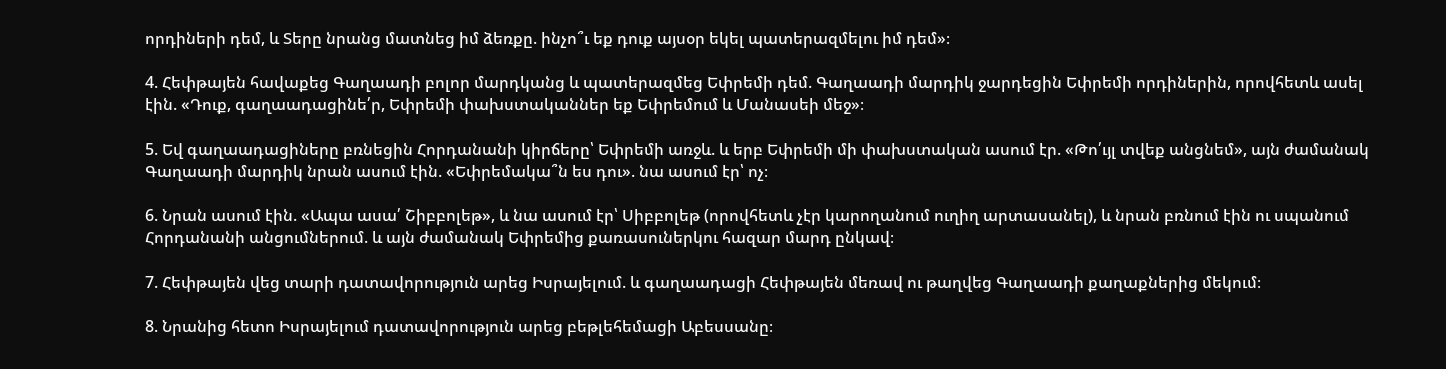որդիների դեմ, և Տերը նրանց մատնեց իմ ձեռքը. ինչո՞ւ եք դուք այսօր եկել պատերազմելու իմ դեմ»։

4. Հեփթայեն հավաքեց Գաղաադի բոլոր մարդկանց և պատերազմեց Եփրեմի դեմ. Գաղաադի մարդիկ ջարդեցին Եփրեմի որդիներին, որովհետև ասել էին. «Դուք, գաղաադացինե՛ր, Եփրեմի փախստականներ եք Եփրեմում և Մանասեի մեջ»։

5. Եվ գաղաադացիները բռնեցին Հորդանանի կիրճերը՝ Եփրեմի առջև. և երբ Եփրեմի մի փախստական ասում էր. «Թո՛ւյլ տվեք անցնեմ», այն ժամանակ Գաղաադի մարդիկ նրան ասում էին. «Եփրեմակա՞ն ես դու». նա ասում էր՝ ոչ։

6. Նրան ասում էին. «Ապա ասա՛ Շիբբոլեթ», և նա ասում էր՝ Սիբբոլեթ (որովհետև չէր կարողանում ուղիղ արտասանել), և նրան բռնում էին ու սպանում Հորդանանի անցումներում. և այն ժամանակ Եփրեմից քառասուներկու հազար մարդ ընկավ։

7. Հեփթայեն վեց տարի դատավորություն արեց Իսրայելում. և գաղաադացի Հեփթայեն մեռավ ու թաղվեց Գաղաադի քաղաքներից մեկում։

8. Նրանից հետո Իսրայելում դատավորություն արեց բեթլեհեմացի Աբեսսանը։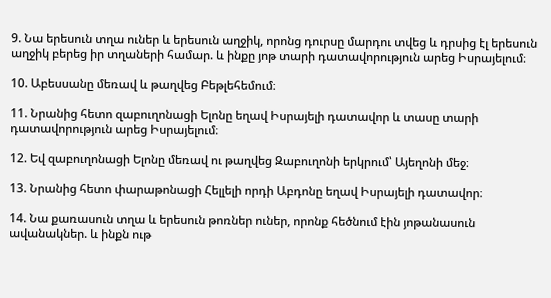9. Նա երեսուն տղա ուներ և երեսուն աղջիկ, որոնց դուրսը մարդու տվեց և դրսից էլ երեսուն աղջիկ բերեց իր տղաների համար. և ինքը յոթ տարի դատավորություն արեց Իսրայելում։

10. Աբեսսանը մեռավ և թաղվեց Բեթլեհեմում։

11. Նրանից հետո զաբուղոնացի Ելոնը եղավ Իսրայելի դատավոր և տասը տարի դատավորություն արեց Իսրայելում։

12. Եվ զաբուղոնացի Ելոնը մեռավ ու թաղվեց Զաբուղոնի երկրում՝ Այեղոնի մեջ։

13. Նրանից հետո փարաթոնացի Հելլելի որդի Աբդոնը եղավ Իսրայելի դատավոր։

14. Նա քառասուն տղա և երեսուն թոռներ ուներ, որոնք հեծնում էին յոթանասուն ավանակներ. և ինքն ութ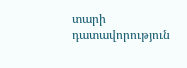տարի դատավորություն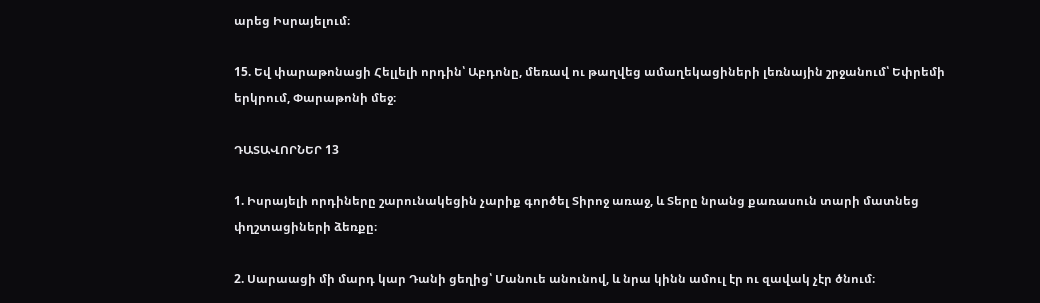արեց Իսրայելում։

15. Եվ փարաթոնացի Հելլելի որդին՝ Աբդոնը, մեռավ ու թաղվեց ամաղեկացիների լեռնային շրջանում՝ Եփրեմի երկրում, Փարաթոնի մեջ։

ԴԱՏԱՎՈՐՆԵՐ 13

1. Իսրայելի որդիները շարունակեցին չարիք գործել Տիրոջ առաջ, և Տերը նրանց քառասուն տարի մատնեց փղշտացիների ձեռքը։

2. Սարաացի մի մարդ կար Դանի ցեղից՝ Մանուե անունով, և նրա կինն ամուլ էր ու զավակ չէր ծնում։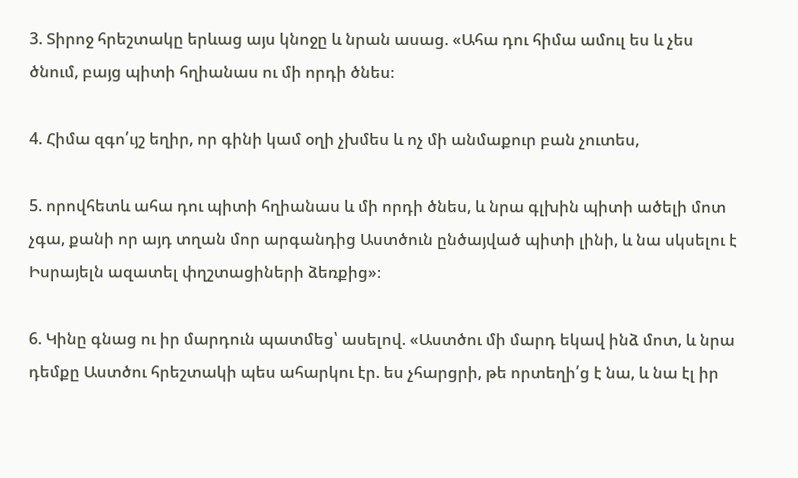3. Տիրոջ հրեշտակը երևաց այս կնոջը և նրան ասաց. «Ահա դու հիմա ամուլ ես և չես ծնում, բայց պիտի հղիանաս ու մի որդի ծնես։

4. Հիմա զգո՛ւյշ եղիր, որ գինի կամ օղի չխմես և ոչ մի անմաքուր բան չուտես,

5. որովհետև ահա դու պիտի հղիանաս և մի որդի ծնես, և նրա գլխին պիտի ածելի մոտ չգա, քանի որ այդ տղան մոր արգանդից Աստծուն ընծայված պիտի լինի, և նա սկսելու է Իսրայելն ազատել փղշտացիների ձեռքից»։

6. Կինը գնաց ու իր մարդուն պատմեց՝ ասելով. «Աստծու մի մարդ եկավ ինձ մոտ, և նրա դեմքը Աստծու հրեշտակի պես ահարկու էր. ես չհարցրի, թե որտեղի՛ց է նա, և նա էլ իր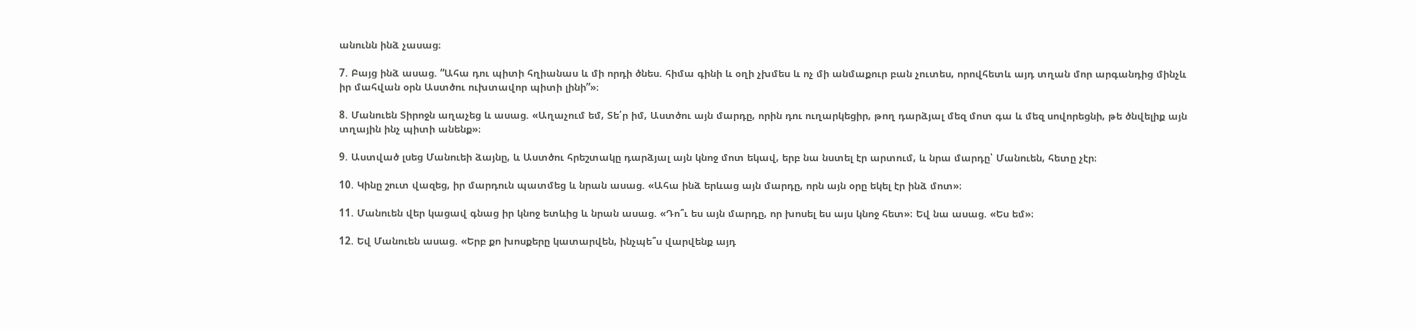անունն ինձ չասաց։

7. Բայց ինձ ասաց. “Ահա դու պիտի հղիանաս և մի որդի ծնես. հիմա գինի և օղի չխմես և ոչ մի անմաքուր բան չուտես, որովհետև այդ տղան մոր արգանդից մինչև իր մահվան օրն Աստծու ուխտավոր պիտի լինի”»։

8. Մանուեն Տիրոջն աղաչեց և ասաց. «Աղաչում եմ, Տե՛ր իմ, Աստծու այն մարդը, որին դու ուղարկեցիր, թող դարձյալ մեզ մոտ գա և մեզ սովորեցնի, թե ծնվելիք այն տղային ինչ պիտի անենք»։

9. Աստված լսեց Մանուեի ձայնը, և Աստծու հրեշտակը դարձյալ այն կնոջ մոտ եկավ, երբ նա նստել էր արտում, և նրա մարդը՝ Մանուեն, հետը չէր։

10. Կինը շուտ վազեց, իր մարդուն պատմեց և նրան ասաց. «Ահա ինձ երևաց այն մարդը, որն այն օրը եկել էր ինձ մոտ»։

11. Մանուեն վեր կացավ գնաց իր կնոջ ետևից և նրան ասաց. «Դո՞ւ ես այն մարդը, որ խոսել ես այս կնոջ հետ»։ Եվ նա ասաց. «Ես եմ»։

12. Եվ Մանուեն ասաց. «Երբ քո խոսքերը կատարվեն, ինչպե՞ս վարվենք այդ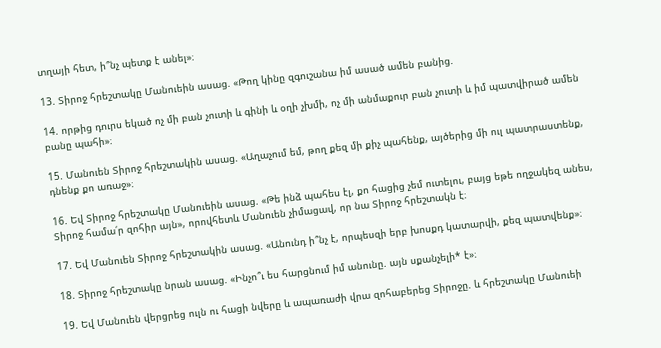տղայի հետ, ի՞նչ պետք է անել»։

13. Տիրոջ հրեշտակը Մանուեին ասաց. «Թող կինը զգուշանա իմ ասած ամեն բանից.

14. որթից դուրս եկած ոչ մի բան չուտի և գինի և օղի չխմի, ոչ մի անմաքուր բան չուտի և իմ պատվիրած ամեն բանը պահի»։

15. Մանուեն Տիրոջ հրեշտակին ասաց. «Աղաչում եմ, թող քեզ մի քիչ պահենք, այծերից մի ուլ պատրաստենք, դնենք քո առաջ»։

16. Եվ Տիրոջ հրեշտակը Մանուեին ասաց. «Թե ինձ պահես էլ, քո հացից չեմ ուտելու, բայց եթե ողջակեզ անես, Տիրոջ համա՛ր զոհիր այն», որովհետև Մանուեն չիմացավ, որ նա Տիրոջ հրեշտակն է։

17. Եվ Մանուեն Տիրոջ հրեշտակին ասաց. «Անունդ ի՞նչ է, որպեսզի երբ խոսքդ կատարվի, քեզ պատվենք»։

18. Տիրոջ հրեշտակը նրան ասաց. «Ինչո՞ւ ես հարցնում իմ անունը. այն սքանչելի* է»։

19. Եվ Մանուեն վերցրեց ուլն ու հացի նվերը և ապառաժի վրա զոհաբերեց Տիրոջը. և հրեշտակը Մանուեի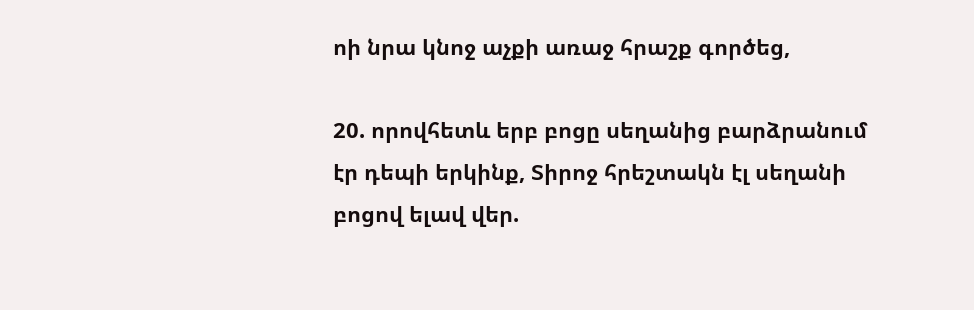ոի նրա կնոջ աչքի առաջ հրաշք գործեց,

20. որովհետև երբ բոցը սեղանից բարձրանում էր դեպի երկինք, Տիրոջ հրեշտակն էլ սեղանի բոցով ելավ վեր.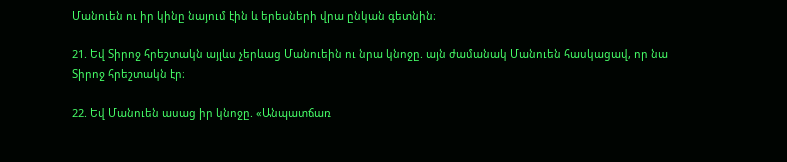Մանուեն ու իր կինը նայում էին և երեսների վրա ընկան գետնին։

21. Եվ Տիրոջ հրեշտակն այլևս չերևաց Մանուեին ու նրա կնոջը. այն ժամանակ Մանուեն հասկացավ, որ նա Տիրոջ հրեշտակն էր։

22. Եվ Մանուեն ասաց իր կնոջը. «Անպատճառ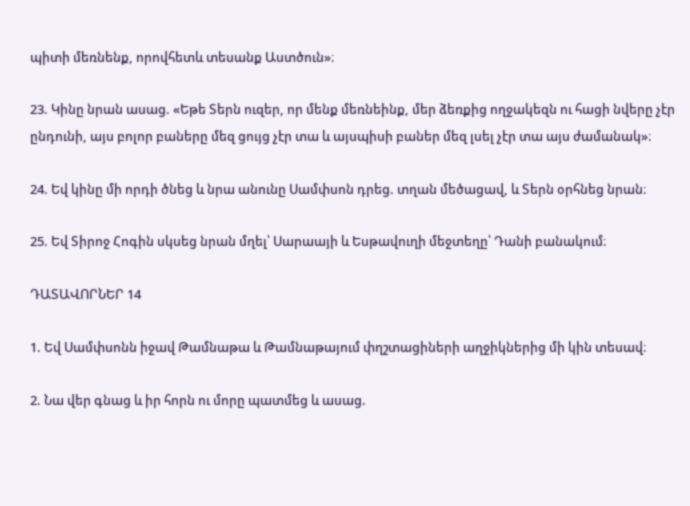պիտի մեռնենք, որովհետև տեսանք Աստծուն»։

23. Կինը նրան ասաց. «Եթե Տերն ուզեր, որ մենք մեռնեինք, մեր ձեռքից ողջակեզն ու հացի նվերը չէր ընդունի, այս բոլոր բաները մեզ ցույց չէր տա և այսպիսի բաներ մեզ լսել չէր տա այս ժամանակ»։

24. Եվ կինը մի որդի ծնեց և նրա անունը Սամփսոն դրեց. տղան մեծացավ, և Տերն օրհնեց նրան։

25. Եվ Տիրոջ Հոգին սկսեց նրան մղել՝ Սարաայի և Եսթավուղի մեջտեղը՝ Դանի բանակում։

ԴԱՏԱՎՈՐՆԵՐ 14

1. Եվ Սամփսոնն իջավ Թամնաթա և Թամնաթայում փղշտացիների աղջիկներից մի կին տեսավ։

2. Նա վեր գնաց և իր հորն ու մորը պատմեց և ասաց.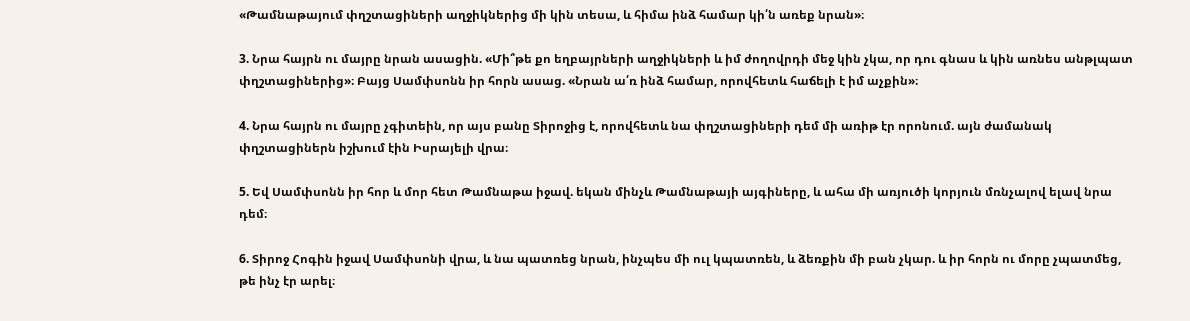«Թամնաթայում փղշտացիների աղջիկներից մի կին տեսա, և հիմա ինձ համար կի՛ն առեք նրան»։

3. Նրա հայրն ու մայրը նրան ասացին. «Մի՞թե քո եղբայրների աղջիկների և իմ ժողովրդի մեջ կին չկա, որ դու գնաս և կին առնես անթլպատ փղշտացիներից»։ Բայց Սամփսոնն իր հորն ասաց. «Նրան ա՛ռ ինձ համար, որովհետև հաճելի է իմ աչքին»։

4. Նրա հայրն ու մայրը չգիտեին, որ այս բանը Տիրոջից է, որովհետև նա փղշտացիների դեմ մի առիթ էր որոնում. այն ժամանակ փղշտացիներն իշխում էին Իսրայելի վրա։

5. Եվ Սամփսոնն իր հոր և մոր հետ Թամնաթա իջավ. եկան մինչև Թամնաթայի այգիները, և ահա մի առյուծի կորյուն մռնչալով ելավ նրա դեմ։

6. Տիրոջ Հոգին իջավ Սամփսոնի վրա, և նա պատռեց նրան, ինչպես մի ուլ կպատռեն, և ձեռքին մի բան չկար. և իր հորն ու մորը չպատմեց, թե ինչ էր արել։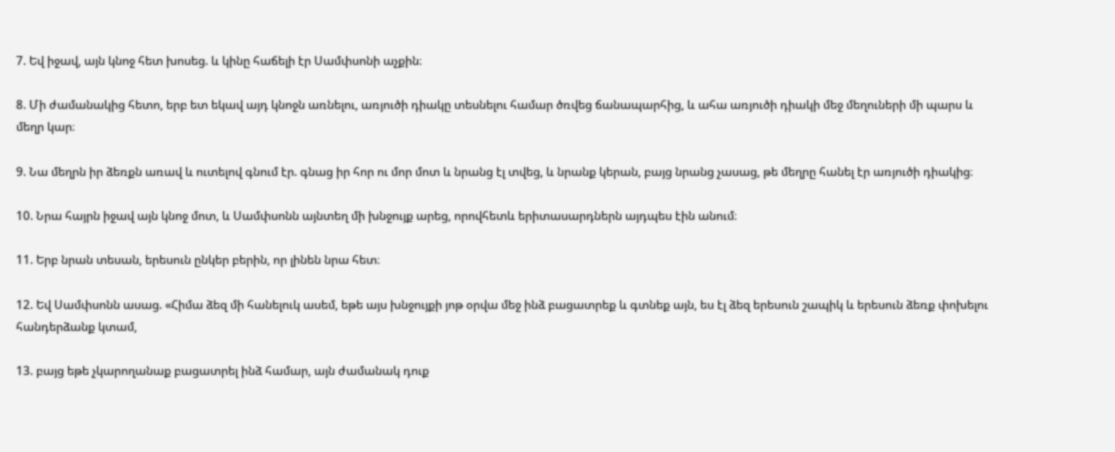7. Եվ իջավ, այն կնոջ հետ խոսեց. և կինը հաճելի էր Սամփսոնի աչքին։

8. Մի ժամանակից հետո, երբ ետ եկավ այդ կնոջն առնելու, առյուծի դիակը տեսնելու համար ծռվեց ճանապարհից, և ահա առյուծի դիակի մեջ մեղուների մի պարս և մեղր կար։

9. Նա մեղրն իր ձեռքն առավ և ուտելով գնում էր. գնաց իր հոր ու մոր մոտ և նրանց էլ տվեց, և նրանք կերան, բայց նրանց չասաց, թե մեղրը հանել էր առյուծի դիակից։

10. Նրա հայրն իջավ այն կնոջ մոտ, և Սամփսոնն այնտեղ մի խնջույք արեց, որովհետև երիտասարդներն այդպես էին անում։

11. Երբ նրան տեսան, երեսուն ընկեր բերին, որ լինեն նրա հետ։

12. Եվ Սամփսոնն ասաց. «Հիմա ձեզ մի հանելուկ ասեմ, եթե այս խնջույքի յոթ օրվա մեջ ինձ բացատրեք և գտնեք այն, ես էլ ձեզ երեսուն շապիկ և երեսուն ձեռք փոխելու հանդերձանք կտամ,

13. բայց եթե չկարողանաք բացատրել ինձ համար, այն ժամանակ դուք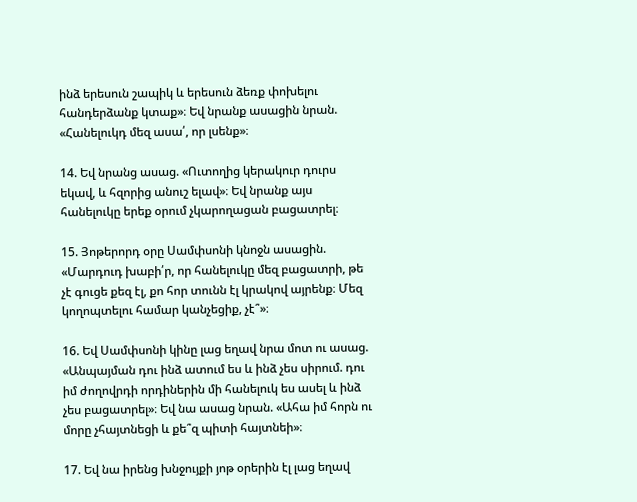ինձ երեսուն շապիկ և երեսուն ձեռք փոխելու հանդերձանք կտաք»։ Եվ նրանք ասացին նրան. «Հանելուկդ մեզ ասա՛, որ լսենք»։

14. Եվ նրանց ասաց. «Ուտողից կերակուր դուրս եկավ, և հզորից անուշ ելավ»։ Եվ նրանք այս հանելուկը երեք օրում չկարողացան բացատրել։

15. Յոթերորդ օրը Սամփսոնի կնոջն ասացին. «Մարդուդ խաբի՛ր, որ հանելուկը մեզ բացատրի, թե չէ գուցե քեզ էլ, քո հոր տունն էլ կրակով այրենք։ Մեզ կողոպտելու համար կանչեցիք, չէ՞»։

16. Եվ Սամփսոնի կինը լաց եղավ նրա մոտ ու ասաց. «Անպայման դու ինձ ատում ես և ինձ չես սիրում. դու իմ ժողովրդի որդիներին մի հանելուկ ես ասել և ինձ չես բացատրել»։ Եվ նա ասաց նրան. «Ահա իմ հորն ու մորը չհայտնեցի և քե՞զ պիտի հայտնեի»։

17. Եվ նա իրենց խնջույքի յոթ օրերին էլ լաց եղավ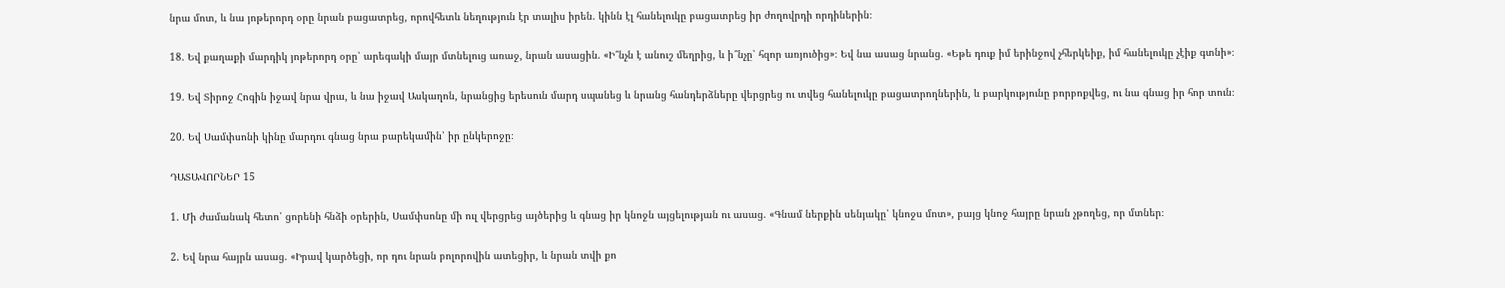նրա մոտ, և նա յոթերորդ օրը նրան բացատրեց, որովհետև նեղություն էր տալիս իրեն. կինն էլ հանելուկը բացատրեց իր ժողովրդի որդիներին։

18. Եվ քաղաքի մարդիկ յոթերորդ օրը՝ արեգակի մայր մտնելուց առաջ, նրան ասացին. «Ի՞նչն է անուշ մեղրից, և ի՞նչը՝ հզոր առյուծից»։ Եվ նա ասաց նրանց. «Եթե դուք իմ երինջով չհերկեիք, իմ հանելուկը չէիք գտնի»։

19. Եվ Տիրոջ Հոգին իջավ նրա վրա, և նա իջավ Ասկաղոն, նրանցից երեսուն մարդ սպանեց և նրանց հանդերձները վերցրեց ու տվեց հանելուկը բացատրողներին, և բարկությունը բորբոքվեց, ու նա գնաց իր հոր տուն։

20. Եվ Սամփսոնի կինը մարդու գնաց նրա բարեկամին՝ իր ընկերոջը։

ԴԱՏԱՎՈՐՆԵՐ 15

1. Մի ժամանակ հետո՝ ցորենի հնձի օրերին, Սամփսոնը մի ուլ վերցրեց այծերից և գնաց իր կնոջն այցելության ու ասաց. «Գնամ ներքին սենյակը՝ կնոջս մոտ», բայց կնոջ հայրը նրան չթողեց, որ մտներ։

2. Եվ նրա հայրն ասաց. «Իրավ կարծեցի, որ դու նրան բոլորովին ատեցիր, և նրան տվի քո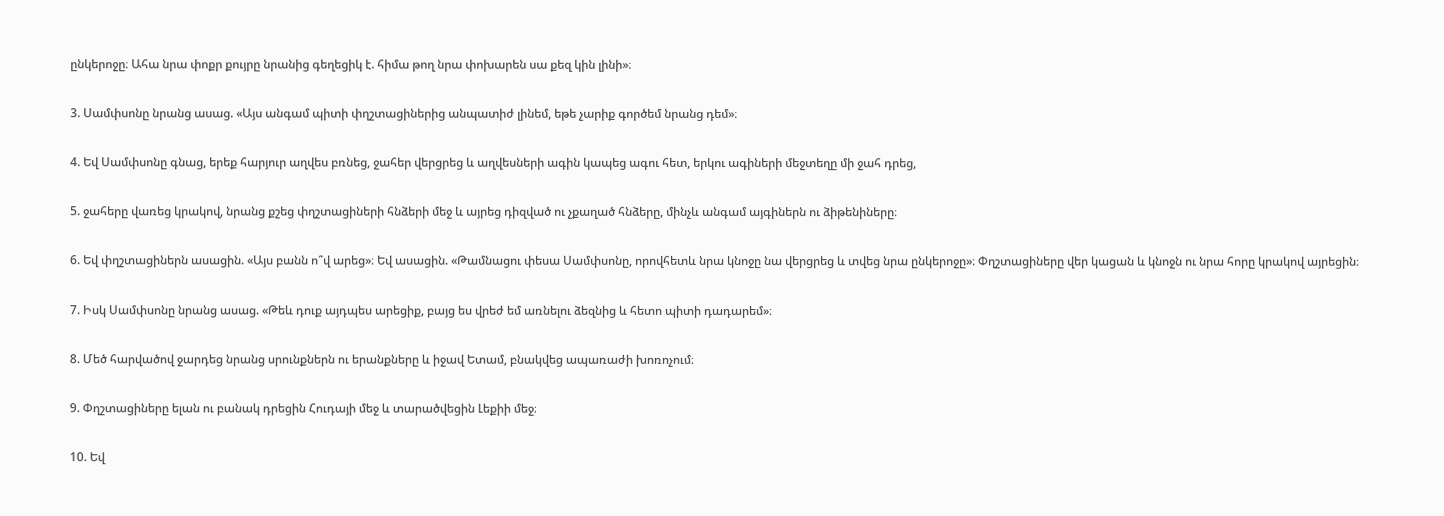ընկերոջը։ Ահա նրա փոքր քույրը նրանից գեղեցիկ է. հիմա թող նրա փոխարեն սա քեզ կին լինի»։

3. Սամփսոնը նրանց ասաց. «Այս անգամ պիտի փղշտացիներից անպատիժ լինեմ, եթե չարիք գործեմ նրանց դեմ»։

4. Եվ Սամփսոնը գնաց, երեք հարյուր աղվես բռնեց, ջահեր վերցրեց և աղվեսների ագին կապեց ագու հետ, երկու ագիների մեջտեղը մի ջահ դրեց,

5. ջահերը վառեց կրակով, նրանց քշեց փղշտացիների հնձերի մեջ և այրեց դիզված ու չքաղած հնձերը, մինչև անգամ այգիներն ու ձիթենիները։

6. Եվ փղշտացիներն ասացին. «Այս բանն ո՞վ արեց»։ Եվ ասացին. «Թամնացու փեսա Սամփսոնը, որովհետև նրա կնոջը նա վերցրեց և տվեց նրա ընկերոջը»։ Փղշտացիները վեր կացան և կնոջն ու նրա հորը կրակով այրեցին։

7. Իսկ Սամփսոնը նրանց ասաց. «Թեև դուք այդպես արեցիք, բայց ես վրեժ եմ առնելու ձեզնից և հետո պիտի դադարեմ»։

8. Մեծ հարվածով ջարդեց նրանց սրունքներն ու երանքները և իջավ Ետամ, բնակվեց ապառաժի խոռոչում։

9. Փղշտացիները ելան ու բանակ դրեցին Հուդայի մեջ և տարածվեցին Լեքիի մեջ։

10. Եվ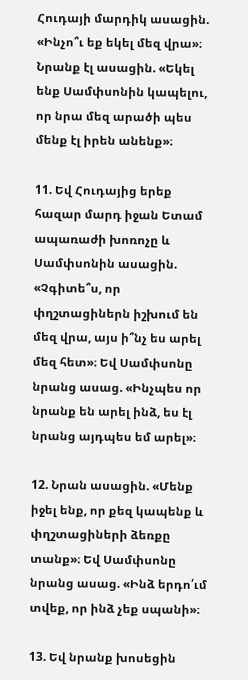Հուդայի մարդիկ ասացին. «Ինչո՞ւ եք եկել մեզ վրա»։ Նրանք էլ ասացին. «Եկել ենք Սամփսոնին կապելու, որ նրա մեզ արածի պես մենք էլ իրեն անենք»։

11. Եվ Հուդայից երեք հազար մարդ իջան Ետամ ապառաժի խոռոչը և Սամփսոնին ասացին. «Չգիտե՞ս, որ փղշտացիներն իշխում են մեզ վրա, այս ի՞նչ ես արել մեզ հետ»։ Եվ Սամփսոնը նրանց ասաց. «Ինչպես որ նրանք են արել ինձ, ես էլ նրանց այդպես եմ արել»։

12. Նրան ասացին. «Մենք իջել ենք, որ քեզ կապենք և փղշտացիների ձեռքը տանք»։ Եվ Սամփսոնը նրանց ասաց. «Ինձ երդո՛ւմ տվեք, որ ինձ չեք սպանի»։

13. Եվ նրանք խոսեցին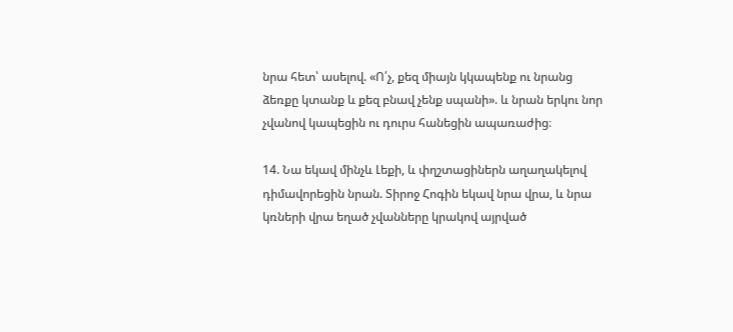նրա հետ՝ ասելով. «Ո՛չ, քեզ միայն կկապենք ու նրանց ձեռքը կտանք և քեզ բնավ չենք սպանի». և նրան երկու նոր չվանով կապեցին ու դուրս հանեցին ապառաժից։

14. Նա եկավ մինչև Լեքի, և փղշտացիներն աղաղակելով դիմավորեցին նրան. Տիրոջ Հոգին եկավ նրա վրա, և նրա կռների վրա եղած չվանները կրակով այրված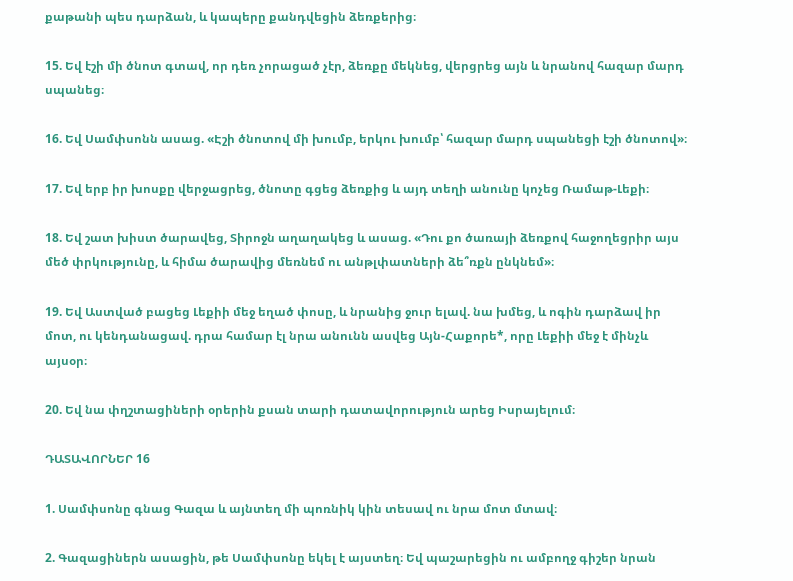քաթանի պես դարձան, և կապերը քանդվեցին ձեռքերից։

15. Եվ էշի մի ծնոտ գտավ, որ դեռ չորացած չէր, ձեռքը մեկնեց, վերցրեց այն և նրանով հազար մարդ սպանեց։

16. Եվ Սամփսոնն ասաց. «Էշի ծնոտով մի խումբ, երկու խումբ՝ հազար մարդ սպանեցի էշի ծնոտով»։

17. Եվ երբ իր խոսքը վերջացրեց, ծնոտը գցեց ձեռքից և այդ տեղի անունը կոչեց Ռամաթ-Լեքի։

18. Եվ շատ խիստ ծարավեց, Տիրոջն աղաղակեց և ասաց. «Դու քո ծառայի ձեռքով հաջողեցրիր այս մեծ փրկությունը, և հիմա ծարավից մեռնեմ ու անթլփատների ձե՞ռքն ընկնեմ»։

19. Եվ Աստված բացեց Լեքիի մեջ եղած փոսը, և նրանից ջուր ելավ. նա խմեց, և ոգին դարձավ իր մոտ, ու կենդանացավ. դրա համար էլ նրա անունն ասվեց Այն-Հաքորե*, որը Լեքիի մեջ է մինչև այսօր։

20. Եվ նա փղշտացիների օրերին քսան տարի դատավորություն արեց Իսրայելում։

ԴԱՏԱՎՈՐՆԵՐ 16

1. Սամփսոնը գնաց Գազա և այնտեղ մի պոռնիկ կին տեսավ ու նրա մոտ մտավ։

2. Գազացիներն ասացին, թե Սամփսոնը եկել է այստեղ։ Եվ պաշարեցին ու ամբողջ գիշեր նրան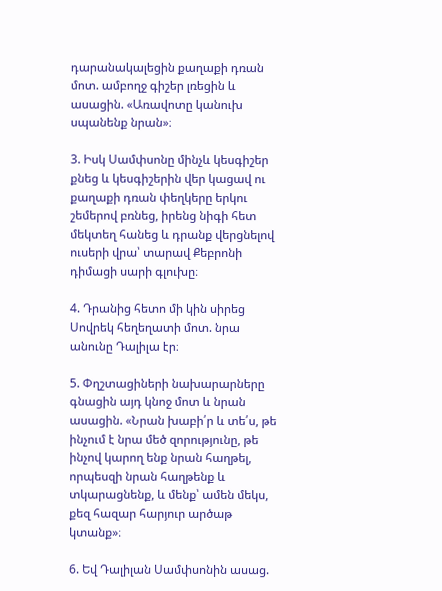դարանակալեցին քաղաքի դռան մոտ. ամբողջ գիշեր լռեցին և ասացին. «Առավոտը կանուխ սպանենք նրան»։

3. Իսկ Սամփսոնը մինչև կեսգիշեր քնեց և կեսգիշերին վեր կացավ ու քաղաքի դռան փեղկերը երկու շեմերով բռնեց, իրենց նիգի հետ մեկտեղ հանեց և դրանք վերցնելով ուսերի վրա՝ տարավ Քեբրոնի դիմացի սարի գլուխը։

4. Դրանից հետո մի կին սիրեց Սովրեկ հեղեղատի մոտ. նրա անունը Դալիլա էր։

5. Փղշտացիների նախարարները գնացին այդ կնոջ մոտ և նրան ասացին. «Նրան խաբի՛ր և տե՛ս, թե ինչում է նրա մեծ զորությունը, թե ինչով կարող ենք նրան հաղթել, որպեսզի նրան հաղթենք և տկարացնենք, և մենք՝ ամեն մեկս, քեզ հազար հարյուր արծաթ կտանք»։

6. Եվ Դալիլան Սամփսոնին ասաց.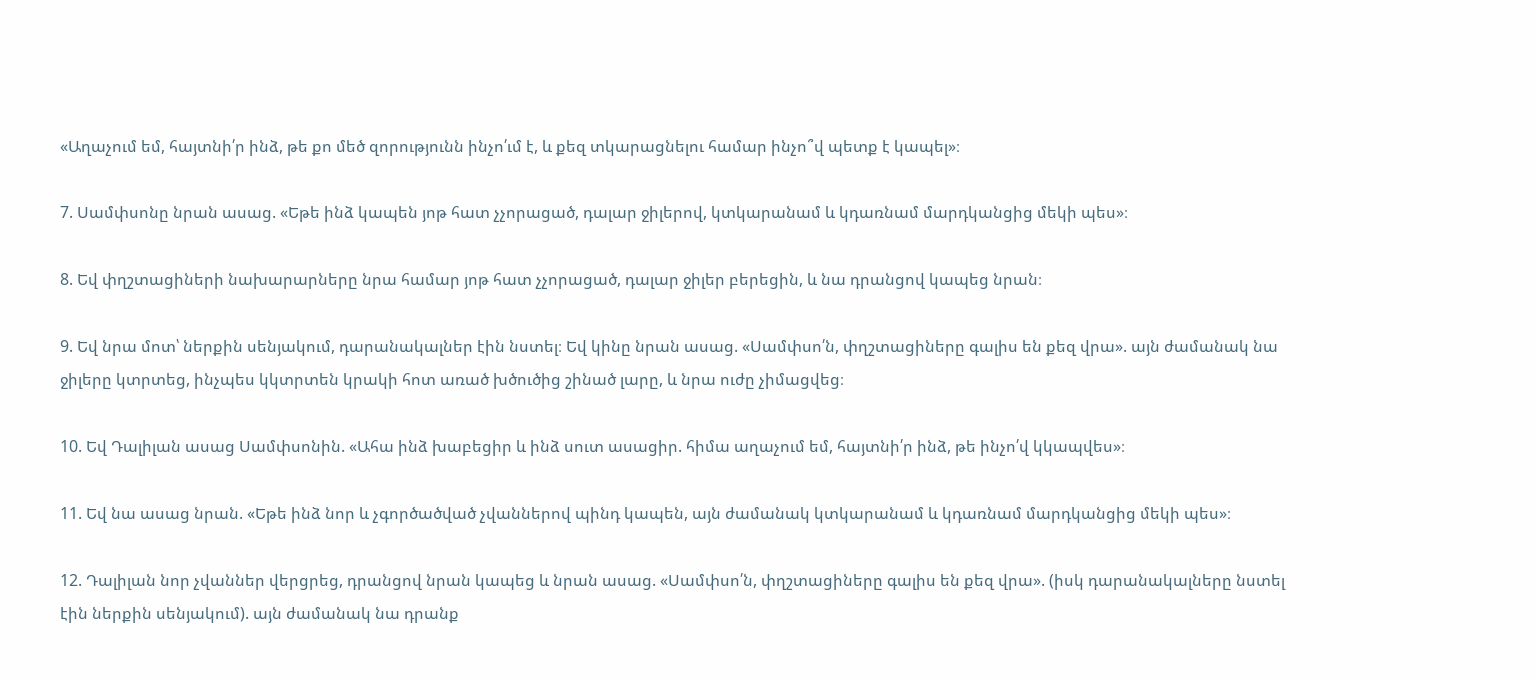«Աղաչում եմ, հայտնի՛ր ինձ, թե քո մեծ զորությունն ինչո՛ւմ է, և քեզ տկարացնելու համար ինչո՞վ պետք է կապել»։

7. Սամփսոնը նրան ասաց. «Եթե ինձ կապեն յոթ հատ չչորացած, դալար ջիլերով, կտկարանամ և կդառնամ մարդկանցից մեկի պես»։

8. Եվ փղշտացիների նախարարները նրա համար յոթ հատ չչորացած, դալար ջիլեր բերեցին, և նա դրանցով կապեց նրան։

9. Եվ նրա մոտ՝ ներքին սենյակում, դարանակալներ էին նստել։ Եվ կինը նրան ասաց. «Սամփսո՛ն, փղշտացիները գալիս են քեզ վրա». այն ժամանակ նա ջիլերը կտրտեց, ինչպես կկտրտեն կրակի հոտ առած խծուծից շինած լարը, և նրա ուժը չիմացվեց։

10. Եվ Դալիլան ասաց Սամփսոնին. «Ահա ինձ խաբեցիր և ինձ սուտ ասացիր. հիմա աղաչում եմ, հայտնի՛ր ինձ, թե ինչո՛վ կկապվես»։

11. Եվ նա ասաց նրան. «Եթե ինձ նոր և չգործածված չվաններով պինդ կապեն, այն ժամանակ կտկարանամ և կդառնամ մարդկանցից մեկի պես»։

12. Դալիլան նոր չվաններ վերցրեց, դրանցով նրան կապեց և նրան ասաց. «Սամփսո՛ն, փղշտացիները գալիս են քեզ վրա». (իսկ դարանակալները նստել էին ներքին սենյակում). այն ժամանակ նա դրանք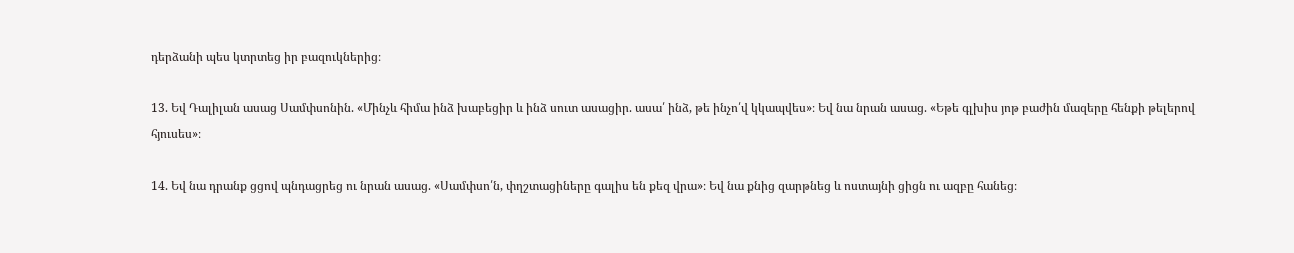դերձանի պես կտրտեց իր բազուկներից։

13. Եվ Դալիլան ասաց Սամփսոնին. «Մինչև հիմա ինձ խաբեցիր և ինձ սուտ ասացիր. ասա՛ ինձ, թե ինչո՛վ կկապվես»։ Եվ նա նրան ասաց. «Եթե գլխիս յոթ բաժին մազերը հենքի թելերով հյուսես»։

14. Եվ նա դրանք ցցով պնդացրեց ու նրան ասաց. «Սամփսո՛ն, փղշտացիները գալիս են քեզ վրա»։ Եվ նա քնից զարթնեց և ոստայնի ցիցն ու ազբը հանեց։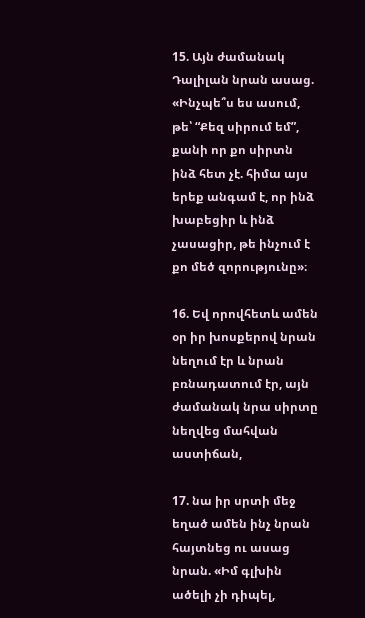15. Այն ժամանակ Դալիլան նրան ասաց. «Ինչպե՞ս ես ասում, թե՝ “Քեզ սիրում եմ”, քանի որ քո սիրտն ինձ հետ չէ. հիմա այս երեք անգամ է, որ ինձ խաբեցիր և ինձ չասացիր, թե ինչում է քո մեծ զորությունը»։

16. Եվ որովհետև ամեն օր իր խոսքերով նրան նեղում էր և նրան բռնադատում էր, այն ժամանակ նրա սիրտը նեղվեց մահվան աստիճան,

17. նա իր սրտի մեջ եղած ամեն ինչ նրան հայտնեց ու ասաց նրան. «Իմ գլխին ածելի չի դիպել,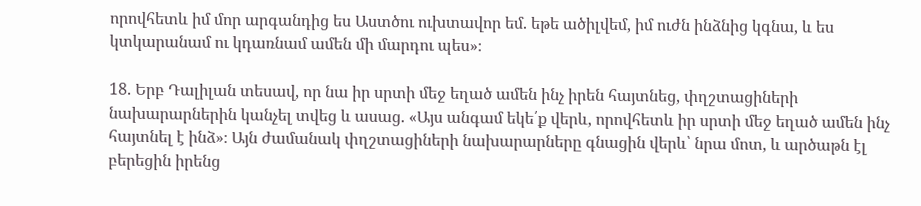որովհետև իմ մոր արգանդից ես Աստծու ուխտավոր եմ. եթե ածիլվեմ, իմ ուժն ինձնից կգնա, և ես կտկարանամ ու կդառնամ ամեն մի մարդու պես»։

18. Երբ Դալիլան տեսավ, որ նա իր սրտի մեջ եղած ամեն ինչ իրեն հայտնեց, փղշտացիների նախարարներին կանչել տվեց և ասաց. «Այս անգամ եկե՛ք վերև, որովհետև իր սրտի մեջ եղած ամեն ինչ հայտնել է ինձ»։ Այն ժամանակ փղշտացիների նախարարները գնացին վերև՝ նրա մոտ, և արծաթն էլ բերեցին իրենց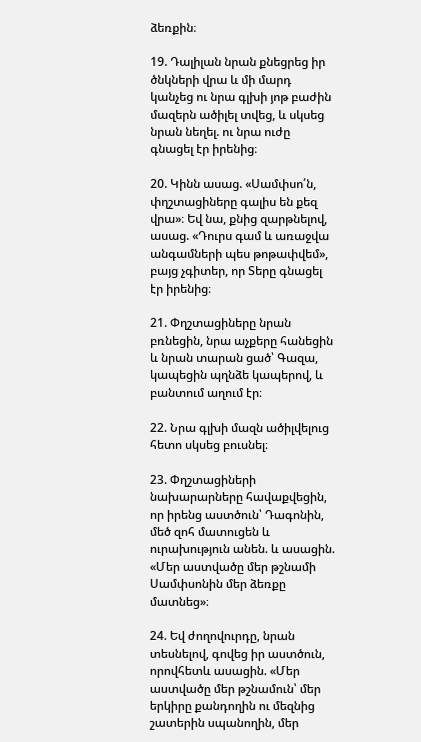ձեռքին։

19. Դալիլան նրան քնեցրեց իր ծնկների վրա և մի մարդ կանչեց ու նրա գլխի յոթ բաժին մազերն ածիլել տվեց, և սկսեց նրան նեղել. ու նրա ուժը գնացել էր իրենից։

20. Կինն ասաց. «Սամփսո՛ն, փղշտացիները գալիս են քեզ վրա»։ Եվ նա, քնից զարթնելով, ասաց. «Դուրս գամ և առաջվա անգամների պես թոթափվեմ», բայց չգիտեր, որ Տերը գնացել էր իրենից։

21. Փղշտացիները նրան բռնեցին, նրա աչքերը հանեցին և նրան տարան ցած՝ Գազա, կապեցին պղնձե կապերով, և բանտում աղում էր։

22. Նրա գլխի մազն ածիլվելուց հետո սկսեց բուսնել։

23. Փղշտացիների նախարարները հավաքվեցին, որ իրենց աստծուն՝ Դագոնին, մեծ զոհ մատուցեն և ուրախություն անեն. և ասացին. «Մեր աստվածը մեր թշնամի Սամփսոնին մեր ձեռքը մատնեց»։

24. Եվ ժողովուրդը, նրան տեսնելով, գովեց իր աստծուն, որովհետև ասացին. «Մեր աստվածը մեր թշնամուն՝ մեր երկիրը քանդողին ու մեզնից շատերին սպանողին, մեր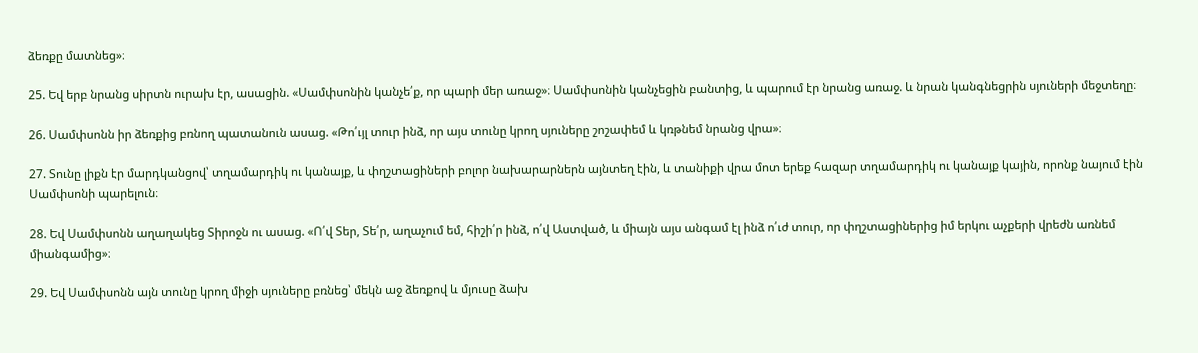ձեռքը մատնեց»։

25. Եվ երբ նրանց սիրտն ուրախ էր, ասացին. «Սամփսոնին կանչե՛ք, որ պարի մեր առաջ»։ Սամփսոնին կանչեցին բանտից, և պարում էր նրանց առաջ. և նրան կանգնեցրին սյուների մեջտեղը։

26. Սամփսոնն իր ձեռքից բռնող պատանուն ասաց. «Թո՛ւյլ տուր ինձ, որ այս տունը կրող սյուները շոշափեմ և կռթնեմ նրանց վրա»։

27. Տունը լիքն էր մարդկանցով՝ տղամարդիկ ու կանայք, և փղշտացիների բոլոր նախարարներն այնտեղ էին, և տանիքի վրա մոտ երեք հազար տղամարդիկ ու կանայք կային, որոնք նայում էին Սամփսոնի պարելուն։

28. Եվ Սամփսոնն աղաղակեց Տիրոջն ու ասաց. «Ո՛վ Տեր, Տե՛ր, աղաչում եմ, հիշի՛ր ինձ, ո՛վ Աստված, և միայն այս անգամ էլ ինձ ո՛ւժ տուր, որ փղշտացիներից իմ երկու աչքերի վրեժն առնեմ միանգամից»։

29. Եվ Սամփսոնն այն տունը կրող միջի սյուները բռնեց՝ մեկն աջ ձեռքով և մյուսը ձախ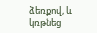ձեռքով, և կռթնեց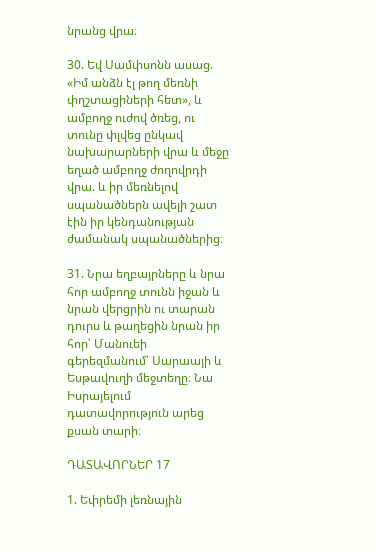նրանց վրա։

30. Եվ Սամփսոնն ասաց. «Իմ անձն էլ թող մեռնի փղշտացիների հետ», և ամբողջ ուժով ծռեց, ու տունը փլվեց ընկավ նախարարների վրա և մեջը եղած ամբողջ ժողովրդի վրա. և իր մեռնելով սպանածներն ավելի շատ էին իր կենդանության ժամանակ սպանածներից։

31. Նրա եղբայրները և նրա հոր ամբողջ տունն իջան և նրան վերցրին ու տարան դուրս և թաղեցին նրան իր հոր՝ Մանուեի գերեզմանում՝ Սարաայի և Եսթավուղի մեջտեղը։ Նա Իսրայելում դատավորություն արեց քսան տարի։

ԴԱՏԱՎՈՐՆԵՐ 17

1. Եփրեմի լեռնային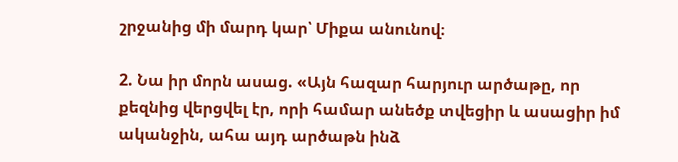շրջանից մի մարդ կար՝ Միքա անունով։

2. Նա իր մորն ասաց. «Այն հազար հարյուր արծաթը, որ քեզնից վերցվել էր, որի համար անեծք տվեցիր և ասացիր իմ ականջին, ահա այդ արծաթն ինձ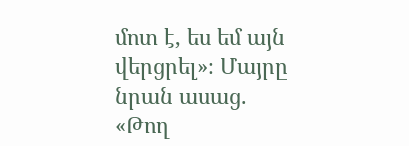մոտ է, ես եմ այն վերցրել»։ Մայրը նրան ասաց. «Թող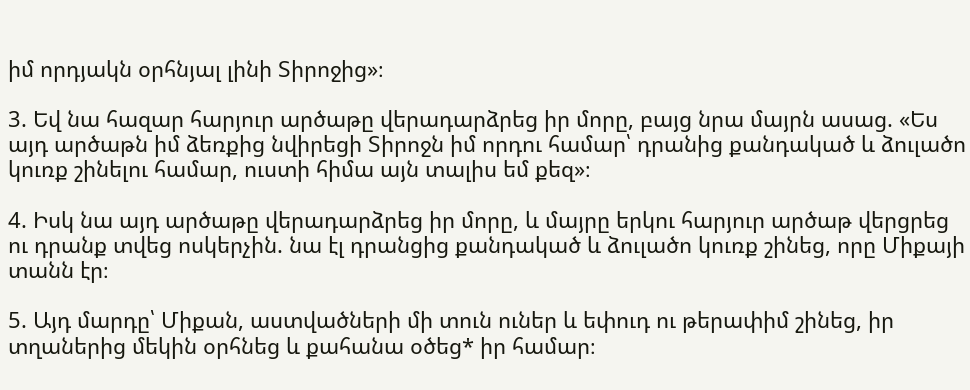իմ որդյակն օրհնյալ լինի Տիրոջից»։

3. Եվ նա հազար հարյուր արծաթը վերադարձրեց իր մորը, բայց նրա մայրն ասաց. «Ես այդ արծաթն իմ ձեռքից նվիրեցի Տիրոջն իմ որդու համար՝ դրանից քանդակած և ձուլածո կուռք շինելու համար, ուստի հիմա այն տալիս եմ քեզ»։

4. Իսկ նա այդ արծաթը վերադարձրեց իր մորը, և մայրը երկու հարյուր արծաթ վերցրեց ու դրանք տվեց ոսկերչին. նա էլ դրանցից քանդակած և ձուլածո կուռք շինեց, որը Միքայի տանն էր։

5. Այդ մարդը՝ Միքան, աստվածների մի տուն ուներ և եփուդ ու թերափիմ շինեց, իր տղաներից մեկին օրհնեց և քահանա օծեց* իր համար։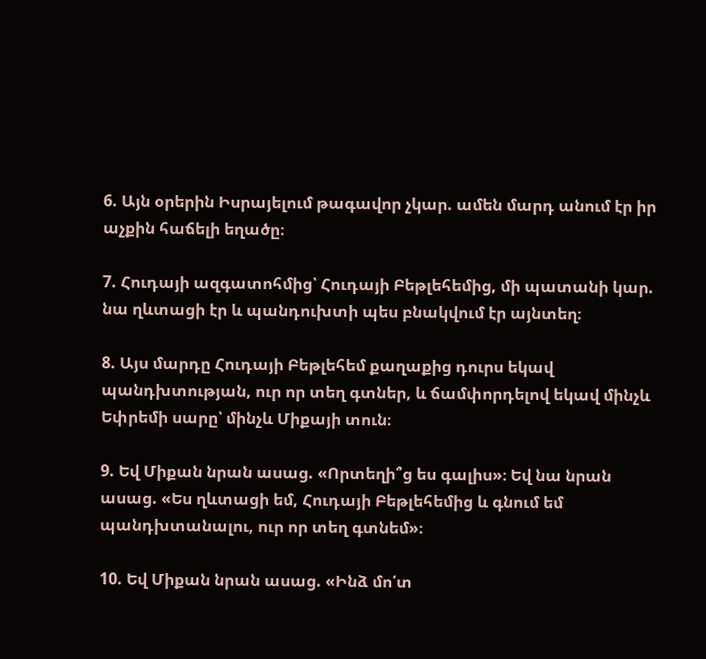6. Այն օրերին Իսրայելում թագավոր չկար. ամեն մարդ անում էր իր աչքին հաճելի եղածը։

7. Հուդայի ազգատոհմից՝ Հուդայի Բեթլեհեմից, մի պատանի կար. նա ղևտացի էր և պանդուխտի պես բնակվում էր այնտեղ։

8. Այս մարդը Հուդայի Բեթլեհեմ քաղաքից դուրս եկավ պանդխտության, ուր որ տեղ գտներ, և ճամփորդելով եկավ մինչև Եփրեմի սարը՝ մինչև Միքայի տուն։

9. Եվ Միքան նրան ասաց. «Որտեղի՞ց ես գալիս»։ Եվ նա նրան ասաց. «Ես ղևտացի եմ, Հուդայի Բեթլեհեմից և գնում եմ պանդխտանալու, ուր որ տեղ գտնեմ»։

10. Եվ Միքան նրան ասաց. «Ինձ մո՛տ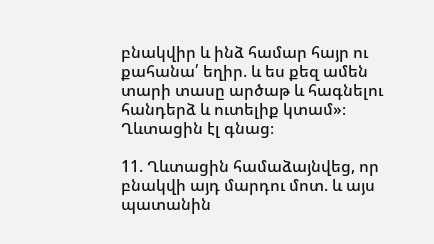բնակվիր և ինձ համար հայր ու քահանա՛ եղիր. և ես քեզ ամեն տարի տասը արծաթ և հագնելու հանդերձ և ուտելիք կտամ»։ Ղևտացին էլ գնաց։

11. Ղևտացին համաձայնվեց, որ բնակվի այդ մարդու մոտ. և այս պատանին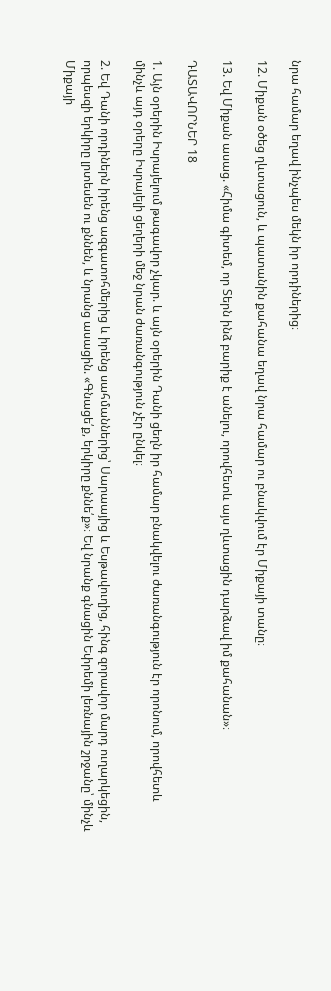նրա համար եղավ ինչպես մեկն իր որդիներից։

12. Միքան օծեց ղևտացուն, և պատանին քահանա եղավ նրա համար ու բնակվում էր Միքայի տանը։

13. Եվ Միքան ասաց. «Հիմա գիտեմ, որ Տերն ինձ բարիք է անելու, որովհետև այս ղևտացին դարձավ իմ քահանան»։

ԴԱՏԱՎՈՐՆԵՐ 18

1. Այն օրերին Իսրայելում թագավոր չկար. և այն օրերին Դանի ցեղն իր համար բնակվելու ժառանգություն էր որոնում, որովհետև մինչև այդ օրերը Իսրայելի ցեղերի մեջ նրան ժառանգություն չէր ընկել։

2. Եվ Դանի որդիներն իրենց ազգատոհմերից և իրենց սահմաններից՝ Սարաայից և Եսթավուղից, հինգ զորավոր մարդ ուղարկեցին, որպեսզի երկիրը լրտեսեն ու քննեն, և նրանց ասացին. «Գնացե՛ք, երկիրը քննե՛ք»։ Եվ նրանք գնացին Եփրեմի լեռնային շրջանը՝ մինչև Միքայի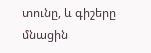տունը, և գիշերը մնացին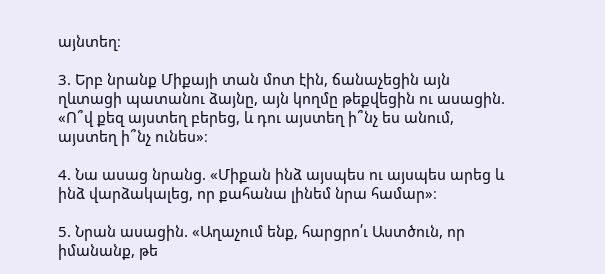այնտեղ։

3. Երբ նրանք Միքայի տան մոտ էին, ճանաչեցին այն ղևտացի պատանու ձայնը, այն կողմը թեքվեցին ու ասացին. «Ո՞վ քեզ այստեղ բերեց, և դու այստեղ ի՞նչ ես անում, այստեղ ի՞նչ ունես»։

4. Նա ասաց նրանց. «Միքան ինձ այսպես ու այսպես արեց և ինձ վարձակալեց, որ քահանա լինեմ նրա համար»։

5. Նրան ասացին. «Աղաչում ենք, հարցրո՛ւ Աստծուն, որ իմանանք, թե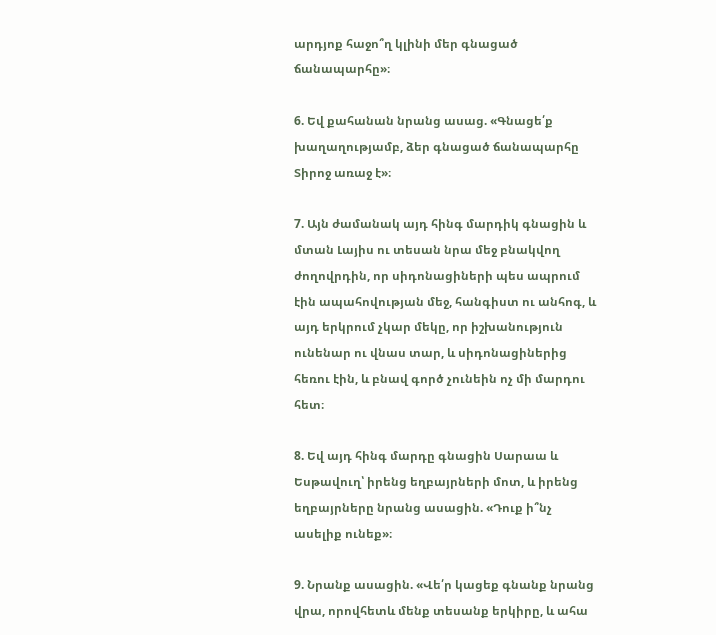արդյոք հաջո՞ղ կլինի մեր գնացած ճանապարհը»։

6. Եվ քահանան նրանց ասաց. «Գնացե՛ք խաղաղությամբ, ձեր գնացած ճանապարհը Տիրոջ առաջ է»։

7. Այն ժամանակ այդ հինգ մարդիկ գնացին և մտան Լայիս ու տեսան նրա մեջ բնակվող ժողովրդին, որ սիդոնացիների պես ապրում էին ապահովության մեջ, հանգիստ ու անհոգ, և այդ երկրում չկար մեկը, որ իշխանություն ունենար ու վնաս տար, և սիդոնացիներից հեռու էին, և բնավ գործ չունեին ոչ մի մարդու հետ։

8. Եվ այդ հինգ մարդը գնացին Սարաա և Եսթավուղ՝ իրենց եղբայրների մոտ, և իրենց եղբայրները նրանց ասացին. «Դուք ի՞նչ ասելիք ունեք»։

9. Նրանք ասացին. «Վե՛ր կացեք գնանք նրանց վրա, որովհետև մենք տեսանք երկիրը, և ահա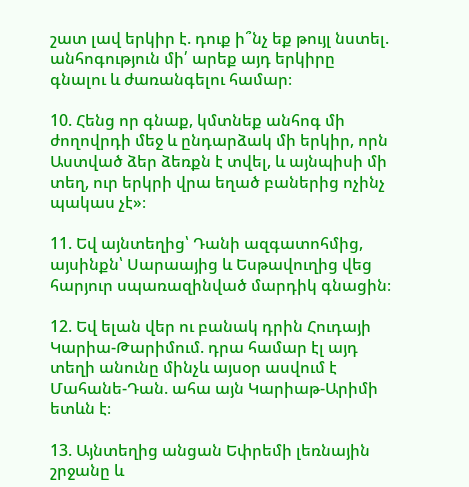շատ լավ երկիր է. դուք ի՞նչ եք թույլ նստել. անհոգություն մի՛ արեք այդ երկիրը գնալու և ժառանգելու համար։

10. Հենց որ գնաք, կմտնեք անհոգ մի ժողովրդի մեջ և ընդարձակ մի երկիր, որն Աստված ձեր ձեռքն է տվել, և այնպիսի մի տեղ, ուր երկրի վրա եղած բաներից ոչինչ պակաս չէ»։

11. Եվ այնտեղից՝ Դանի ազգատոհմից, այսինքն՝ Սարաայից և Եսթավուղից վեց հարյուր սպառազինված մարդիկ գնացին։

12. Եվ ելան վեր ու բանակ դրին Հուդայի Կարիա-Թարիմում. դրա համար էլ այդ տեղի անունը մինչև այսօր ասվում է Մահանե-Դան. ահա այն Կարիաթ-Արիմի ետևն է։

13. Այնտեղից անցան Եփրեմի լեռնային շրջանը և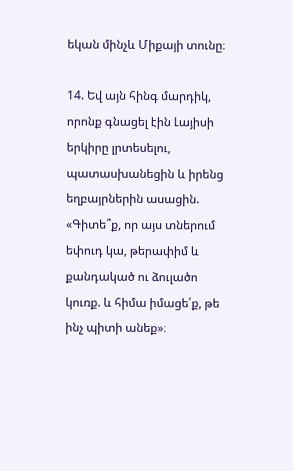եկան մինչև Միքայի տունը։

14. Եվ այն հինգ մարդիկ, որոնք գնացել էին Լայիսի երկիրը լրտեսելու, պատասխանեցին և իրենց եղբայրներին ասացին. «Գիտե՞ք, որ այս տներում եփուդ կա, թերափիմ և քանդակած ու ձուլածո կուռք. և հիմա իմացե՛ք, թե ինչ պիտի անեք»։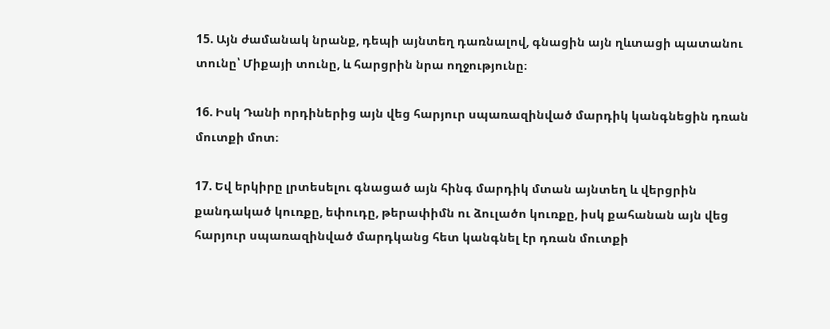15. Այն ժամանակ նրանք, դեպի այնտեղ դառնալով, գնացին այն ղևտացի պատանու տունը՝ Միքայի տունը, և հարցրին նրա ողջությունը։

16. Իսկ Դանի որդիներից այն վեց հարյուր սպառազինված մարդիկ կանգնեցին դռան մուտքի մոտ։

17. Եվ երկիրը լրտեսելու գնացած այն հինգ մարդիկ մտան այնտեղ և վերցրին քանդակած կուռքը, եփուդը, թերափիմն ու ձուլածո կուռքը, իսկ քահանան այն վեց հարյուր սպառազինված մարդկանց հետ կանգնել էր դռան մուտքի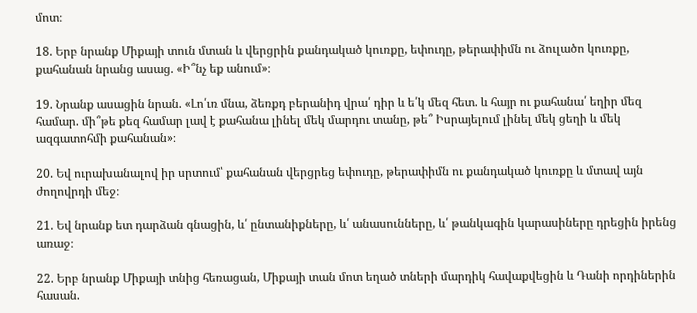մոտ։

18. Երբ նրանք Միքայի տուն մտան և վերցրին քանդակած կուռքը, եփուդը, թերափիմն ու ձուլածո կուռքը, քահանան նրանց ասաց. «Ի՞նչ եք անում»։

19. Նրանք ասացին նրան. «Լո՛ւռ մնա, ձեռքդ բերանիդ վրա՛ դիր և ե՛կ մեզ հետ. և հայր ու քահանա՛ եղիր մեզ համար. մի՞թե քեզ համար լավ է քահանա լինել մեկ մարդու տանը, թե՞ Իսրայելում լինել մեկ ցեղի և մեկ ազգատոհմի քահանան»։

20. Եվ ուրախանալով իր սրտում՝ քահանան վերցրեց եփուդը, թերափիմն ու քանդակած կուռքը և մտավ այն ժողովրդի մեջ։

21. Եվ նրանք ետ դարձան գնացին, և՛ ընտանիքները, և՛ անասունները, և՛ թանկագին կարասիները դրեցին իրենց առաջ։

22. Երբ նրանք Միքայի տնից հեռացան, Միքայի տան մոտ եղած տների մարդիկ հավաքվեցին և Դանի որդիներին հասան.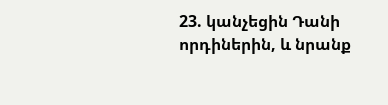23. կանչեցին Դանի որդիներին, և նրանք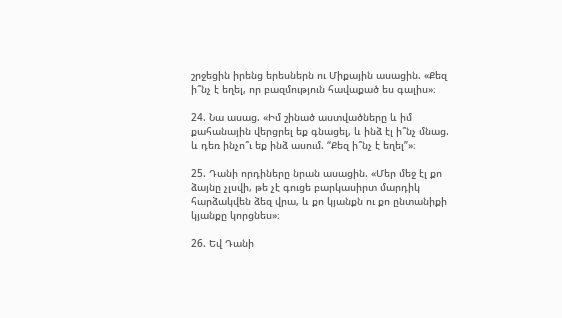շրջեցին իրենց երեսներն ու Միքային ասացին. «Քեզ ի՞նչ է եղել, որ բազմություն հավաքած ես գալիս»։

24. Նա ասաց. «Իմ շինած աստվածները և իմ քահանային վերցրել եք գնացել, և ինձ էլ ի՞նչ մնաց. և դեռ ինչո՞ւ եք ինձ ասում. “Քեզ ի՞նչ է եղել”»։

25. Դանի որդիները նրան ասացին. «Մեր մեջ էլ քո ձայնը չլսվի, թե չէ գուցե բարկասիրտ մարդիկ հարձակվեն ձեզ վրա, և քո կյանքն ու քո ընտանիքի կյանքը կորցնես»։

26. Եվ Դանի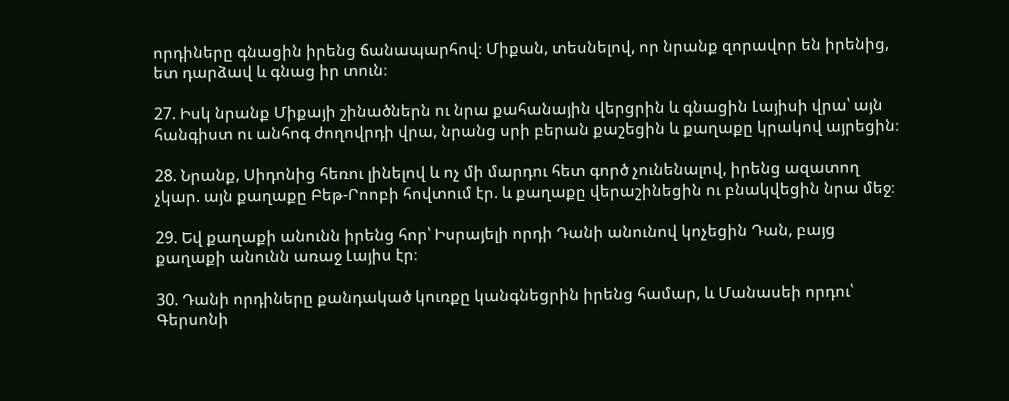որդիները գնացին իրենց ճանապարհով։ Միքան, տեսնելով, որ նրանք զորավոր են իրենից, ետ դարձավ և գնաց իր տուն։

27. Իսկ նրանք Միքայի շինածներն ու նրա քահանային վերցրին և գնացին Լայիսի վրա՝ այն հանգիստ ու անհոգ ժողովրդի վրա, նրանց սրի բերան քաշեցին և քաղաքը կրակով այրեցին։

28. Նրանք, Սիդոնից հեռու լինելով և ոչ մի մարդու հետ գործ չունենալով, իրենց ազատող չկար. այն քաղաքը Բեթ-Րոոբի հովտում էր. և քաղաքը վերաշինեցին ու բնակվեցին նրա մեջ։

29. Եվ քաղաքի անունն իրենց հոր՝ Իսրայելի որդի Դանի անունով կոչեցին Դան, բայց քաղաքի անունն առաջ Լայիս էր։

30. Դանի որդիները քանդակած կուռքը կանգնեցրին իրենց համար, և Մանասեի որդու՝ Գերսոնի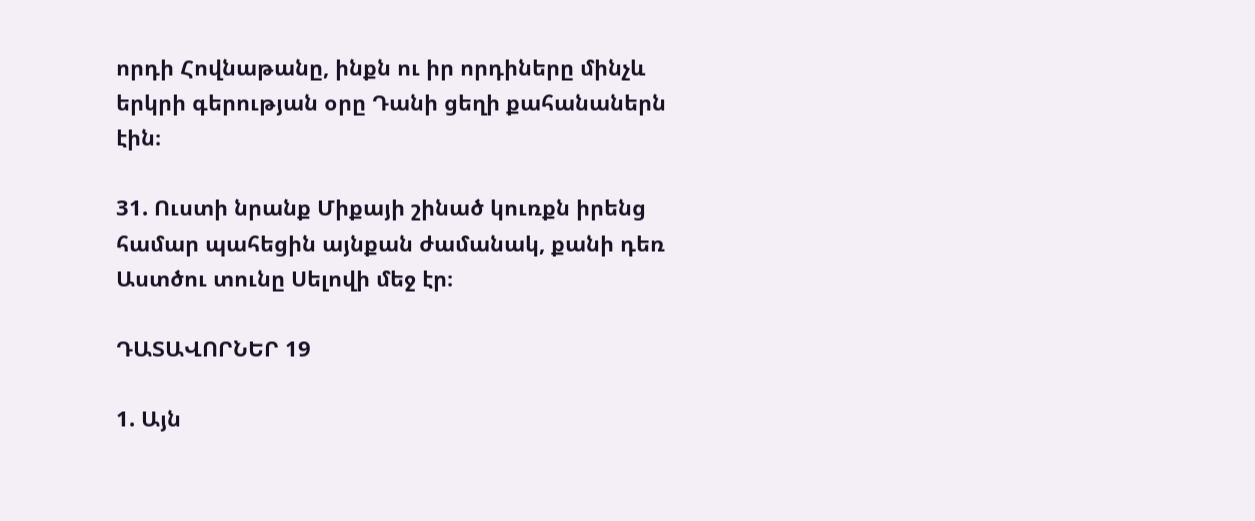որդի Հովնաթանը, ինքն ու իր որդիները մինչև երկրի գերության օրը Դանի ցեղի քահանաներն էին։

31. Ուստի նրանք Միքայի շինած կուռքն իրենց համար պահեցին այնքան ժամանակ, քանի դեռ Աստծու տունը Սելովի մեջ էր։

ԴԱՏԱՎՈՐՆԵՐ 19

1. Այն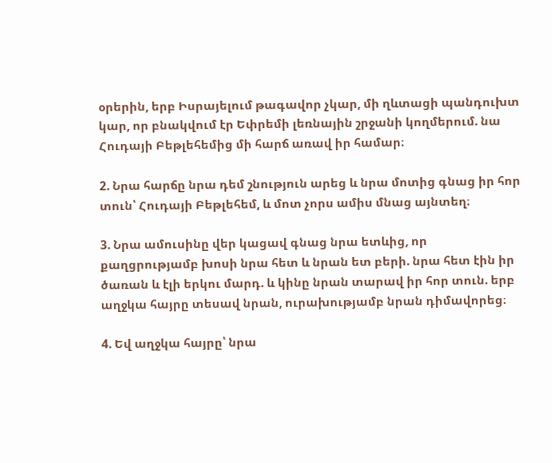օրերին, երբ Իսրայելում թագավոր չկար, մի ղևտացի պանդուխտ կար, որ բնակվում էր Եփրեմի լեռնային շրջանի կողմերում. նա Հուդայի Բեթլեհեմից մի հարճ առավ իր համար։

2. Նրա հարճը նրա դեմ շնություն արեց և նրա մոտից գնաց իր հոր տուն՝ Հուդայի Բեթլեհեմ, և մոտ չորս ամիս մնաց այնտեղ։

3. Նրա ամուսինը վեր կացավ գնաց նրա ետևից, որ քաղցրությամբ խոսի նրա հետ և նրան ետ բերի. նրա հետ էին իր ծառան և էլի երկու մարդ. և կինը նրան տարավ իր հոր տուն. երբ աղջկա հայրը տեսավ նրան, ուրախությամբ նրան դիմավորեց։

4. Եվ աղջկա հայրը՝ նրա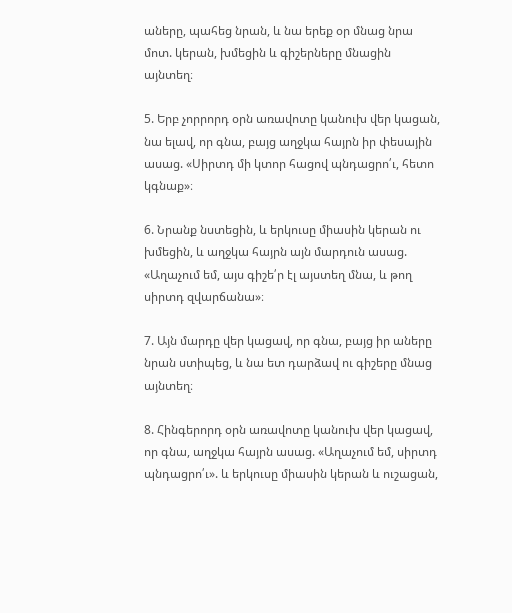աները, պահեց նրան, և նա երեք օր մնաց նրա մոտ. կերան, խմեցին և գիշերները մնացին այնտեղ։

5. Երբ չորրորդ օրն առավոտը կանուխ վեր կացան, նա ելավ, որ գնա, բայց աղջկա հայրն իր փեսային ասաց. «Սիրտդ մի կտոր հացով պնդացրո՛ւ, հետո կգնաք»։

6. Նրանք նստեցին, և երկուսը միասին կերան ու խմեցին, և աղջկա հայրն այն մարդուն ասաց. «Աղաչում եմ, այս գիշե՛ր էլ այստեղ մնա, և թող սիրտդ զվարճանա»։

7. Այն մարդը վեր կացավ, որ գնա, բայց իր աները նրան ստիպեց, և նա ետ դարձավ ու գիշերը մնաց այնտեղ։

8. Հինգերորդ օրն առավոտը կանուխ վեր կացավ, որ գնա, աղջկա հայրն ասաց. «Աղաչում եմ, սիրտդ պնդացրո՛ւ». և երկուսը միասին կերան և ուշացան,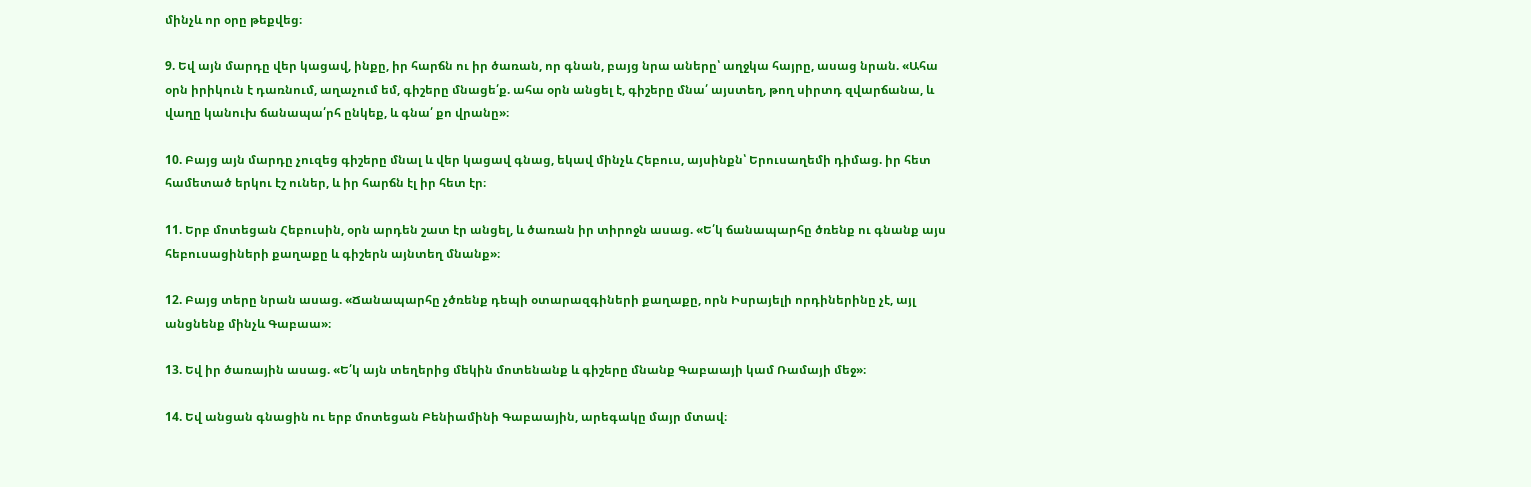մինչև որ օրը թեքվեց։

9. Եվ այն մարդը վեր կացավ, ինքը, իր հարճն ու իր ծառան, որ գնան, բայց նրա աները՝ աղջկա հայրը, ասաց նրան. «Ահա օրն իրիկուն է դառնում, աղաչում եմ, գիշերը մնացե՛ք. ահա օրն անցել է, գիշերը մնա՛ այստեղ, թող սիրտդ զվարճանա, և վաղը կանուխ ճանապա՛րհ ընկեք, և գնա՛ քո վրանը»։

10. Բայց այն մարդը չուզեց գիշերը մնալ և վեր կացավ գնաց, եկավ մինչև Հեբուս, այսինքն՝ Երուսաղեմի դիմաց. իր հետ համետած երկու էշ ուներ, և իր հարճն էլ իր հետ էր։

11. Երբ մոտեցան Հեբուսին, օրն արդեն շատ էր անցել, և ծառան իր տիրոջն ասաց. «Ե՛կ ճանապարհը ծռենք ու գնանք այս հեբուսացիների քաղաքը և գիշերն այնտեղ մնանք»։

12. Բայց տերը նրան ասաց. «Ճանապարհը չծռենք դեպի օտարազգիների քաղաքը, որն Իսրայելի որդիներինը չէ, այլ անցնենք մինչև Գաբաա»։

13. Եվ իր ծառային ասաց. «Ե՛կ այն տեղերից մեկին մոտենանք և գիշերը մնանք Գաբաայի կամ Ռամայի մեջ»։

14. Եվ անցան գնացին ու երբ մոտեցան Բենիամինի Գաբաային, արեգակը մայր մտավ։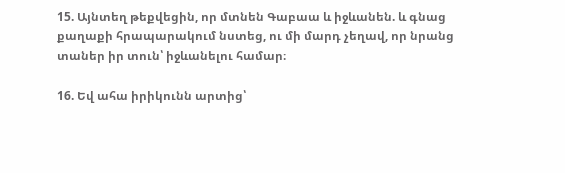15. Այնտեղ թեքվեցին, որ մտնեն Գաբաա և իջևանեն. և գնաց քաղաքի հրապարակում նստեց, ու մի մարդ չեղավ, որ նրանց տաներ իր տուն՝ իջևանելու համար։

16. Եվ ահա իրիկունն արտից՝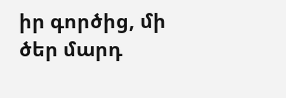իր գործից, մի ծեր մարդ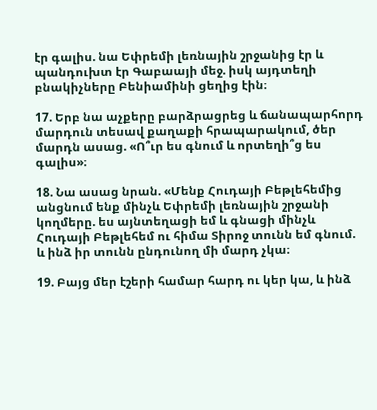էր գալիս. նա Եփրեմի լեռնային շրջանից էր և պանդուխտ էր Գաբաայի մեջ. իսկ այդտեղի բնակիչները Բենիամինի ցեղից էին։

17. Երբ նա աչքերը բարձրացրեց և ճանապարհորդ մարդուն տեսավ քաղաքի հրապարակում, ծեր մարդն ասաց. «Ո՞ւր ես գնում և որտեղի՞ց ես գալիս»։

18. Նա ասաց նրան. «Մենք Հուդայի Բեթլեհեմից անցնում ենք մինչև Եփրեմի լեռնային շրջանի կողմերը. ես այնտեղացի եմ և գնացի մինչև Հուդայի Բեթլեհեմ ու հիմա Տիրոջ տունն եմ գնում. և ինձ իր տունն ընդունող մի մարդ չկա։

19. Բայց մեր էշերի համար հարդ ու կեր կա, և ինձ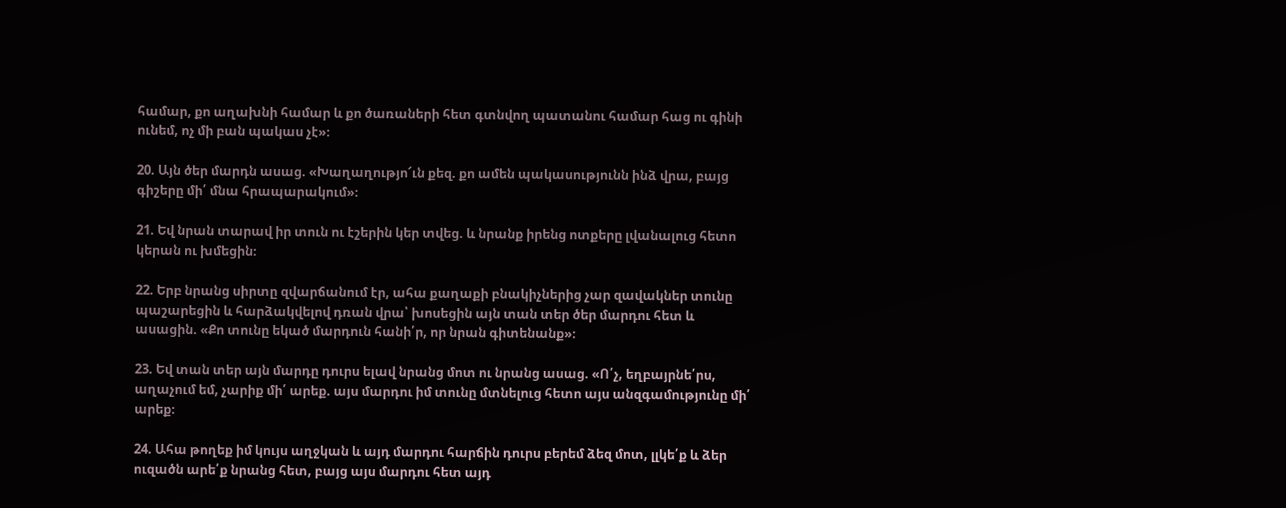համար, քո աղախնի համար և քո ծառաների հետ գտնվող պատանու համար հաց ու գինի ունեմ, ոչ մի բան պակաս չէ»։

20. Այն ծեր մարդն ասաց. «Խաղաղությո՜ւն քեզ. քո ամեն պակասությունն ինձ վրա, բայց գիշերը մի՛ մնա հրապարակում»։

21. Եվ նրան տարավ իր տուն ու էշերին կեր տվեց. և նրանք իրենց ոտքերը լվանալուց հետո կերան ու խմեցին։

22. Երբ նրանց սիրտը զվարճանում էր, ահա քաղաքի բնակիչներից չար զավակներ տունը պաշարեցին և հարձակվելով դռան վրա՝ խոսեցին այն տան տեր ծեր մարդու հետ և ասացին. «Քո տունը եկած մարդուն հանի՛ր, որ նրան գիտենանք»։

23. Եվ տան տեր այն մարդը դուրս ելավ նրանց մոտ ու նրանց ասաց. «Ո՛չ, եղբայրնե՛րս, աղաչում եմ, չարիք մի՛ արեք. այս մարդու իմ տունը մտնելուց հետո այս անզգամությունը մի՛ արեք։

24. Ահա թողեք իմ կույս աղջկան և այդ մարդու հարճին դուրս բերեմ ձեզ մոտ, լլկե՛ք և ձեր ուզածն արե՛ք նրանց հետ, բայց այս մարդու հետ այդ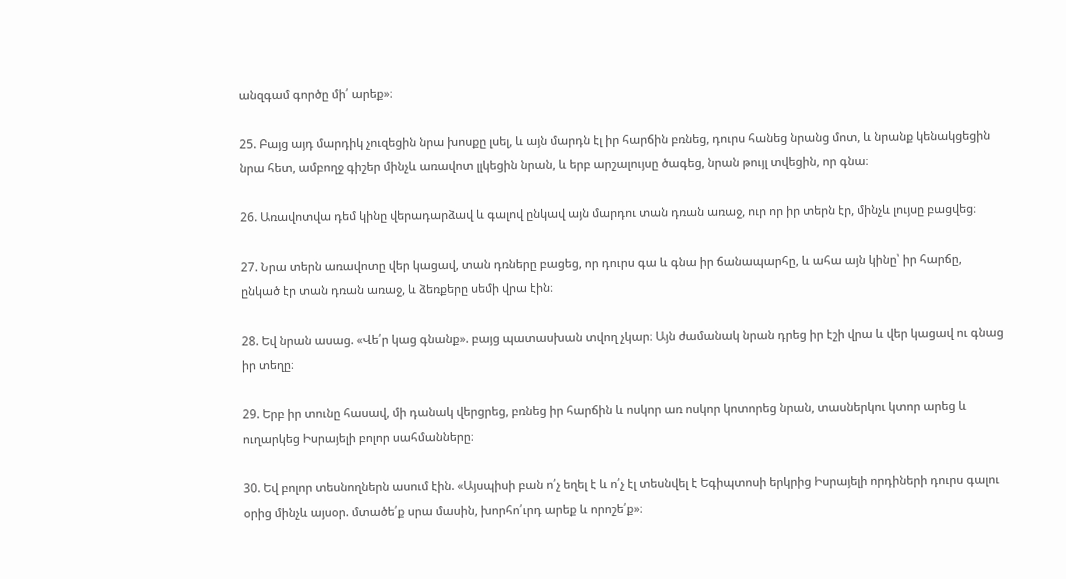անզգամ գործը մի՛ արեք»։

25. Բայց այդ մարդիկ չուզեցին նրա խոսքը լսել, և այն մարդն էլ իր հարճին բռնեց, դուրս հանեց նրանց մոտ, և նրանք կենակցեցին նրա հետ, ամբողջ գիշեր մինչև առավոտ լլկեցին նրան, և երբ արշալույսը ծագեց, նրան թույլ տվեցին, որ գնա։

26. Առավոտվա դեմ կինը վերադարձավ և գալով ընկավ այն մարդու տան դռան առաջ, ուր որ իր տերն էր, մինչև լույսը բացվեց։

27. Նրա տերն առավոտը վեր կացավ, տան դռները բացեց, որ դուրս գա և գնա իր ճանապարհը, և ահա այն կինը՝ իր հարճը, ընկած էր տան դռան առաջ, և ձեռքերը սեմի վրա էին։

28. Եվ նրան ասաց. «Վե՛ր կաց գնանք». բայց պատասխան տվող չկար։ Այն ժամանակ նրան դրեց իր էշի վրա և վեր կացավ ու գնաց իր տեղը։

29. Երբ իր տունը հասավ, մի դանակ վերցրեց, բռնեց իր հարճին և ոսկոր առ ոսկոր կոտորեց նրան, տասներկու կտոր արեց և ուղարկեց Իսրայելի բոլոր սահմանները։

30. Եվ բոլոր տեսնողներն ասում էին. «Այսպիսի բան ո՛չ եղել է և ո՛չ էլ տեսնվել է Եգիպտոսի երկրից Իսրայելի որդիների դուրս գալու օրից մինչև այսօր. մտածե՛ք սրա մասին, խորհո՛ւրդ արեք և որոշե՛ք»։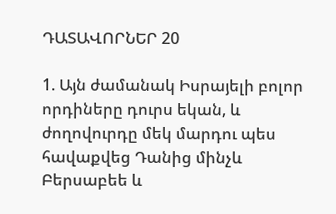ԴԱՏԱՎՈՐՆԵՐ 20

1. Այն ժամանակ Իսրայելի բոլոր որդիները դուրս եկան, և ժողովուրդը մեկ մարդու պես հավաքվեց Դանից մինչև Բերսաբեե և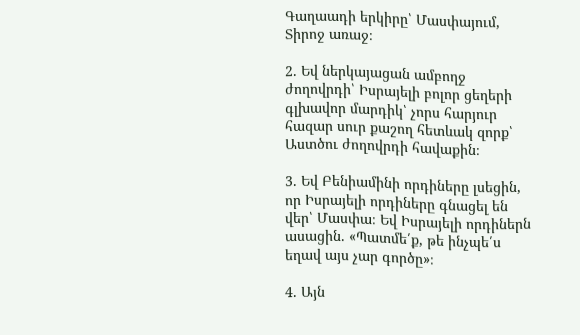Գաղաադի երկիրը՝ Մասփայում, Տիրոջ առաջ։

2. Եվ ներկայացան ամբողջ ժողովրդի՝ Իսրայելի բոլոր ցեղերի գլխավոր մարդիկ՝ չորս հարյուր հազար սուր քաշող հետևակ զորք՝ Աստծու ժողովրդի հավաքին։

3. Եվ Բենիամինի որդիները լսեցին, որ Իսրայելի որդիները գնացել են վեր՝ Մասփա։ Եվ Իսրայելի որդիներն ասացին. «Պատմե՛ք, թե ինչպե՛ս եղավ այս չար գործը»։

4. Այն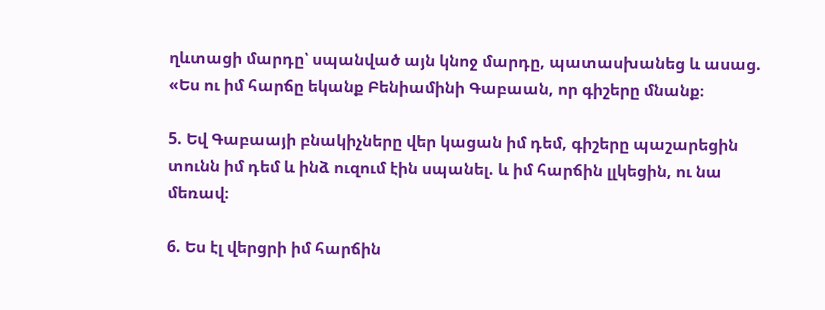ղևտացի մարդը՝ սպանված այն կնոջ մարդը, պատասխանեց և ասաց. «Ես ու իմ հարճը եկանք Բենիամինի Գաբաան, որ գիշերը մնանք։

5. Եվ Գաբաայի բնակիչները վեր կացան իմ դեմ, գիշերը պաշարեցին տունն իմ դեմ և ինձ ուզում էին սպանել. և իմ հարճին լլկեցին, ու նա մեռավ։

6. Ես էլ վերցրի իմ հարճին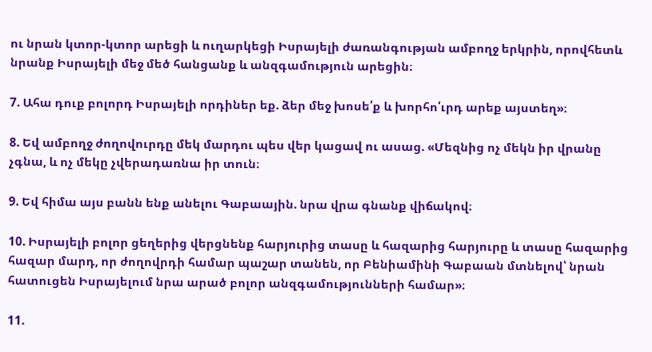ու նրան կտոր-կտոր արեցի և ուղարկեցի Իսրայելի ժառանգության ամբողջ երկրին, որովհետև նրանք Իսրայելի մեջ մեծ հանցանք և անզգամություն արեցին։

7. Ահա դուք բոլորդ Իսրայելի որդիներ եք. ձեր մեջ խոսե՛ք և խորհո՛ւրդ արեք այստեղ»։

8. Եվ ամբողջ ժողովուրդը մեկ մարդու պես վեր կացավ ու ասաց. «Մեզնից ոչ մեկն իր վրանը չգնա, և ոչ մեկը չվերադառնա իր տուն։

9. Եվ հիմա այս բանն ենք անելու Գաբաային. նրա վրա գնանք վիճակով։

10. Իսրայելի բոլոր ցեղերից վերցնենք հարյուրից տասը և հազարից հարյուրը և տասը հազարից հազար մարդ, որ ժողովրդի համար պաշար տանեն, որ Բենիամինի Գաբաան մտնելով՝ նրան հատուցեն Իսրայելում նրա արած բոլոր անզգամությունների համար»։

11.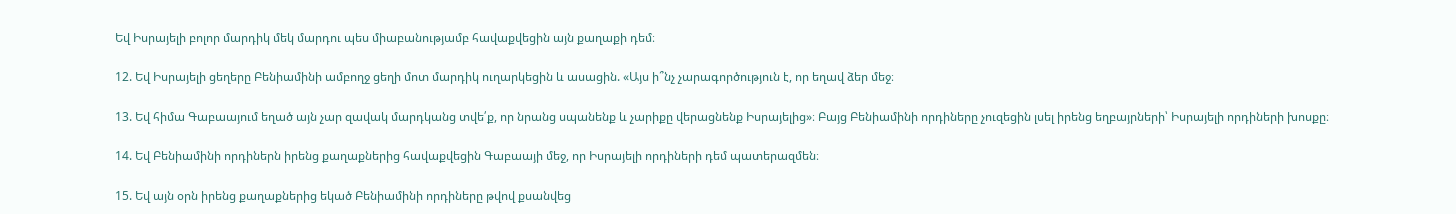Եվ Իսրայելի բոլոր մարդիկ մեկ մարդու պես միաբանությամբ հավաքվեցին այն քաղաքի դեմ։

12. Եվ Իսրայելի ցեղերը Բենիամինի ամբողջ ցեղի մոտ մարդիկ ուղարկեցին և ասացին. «Այս ի՞նչ չարագործություն է, որ եղավ ձեր մեջ։

13. Եվ հիմա Գաբաայում եղած այն չար զավակ մարդկանց տվե՛ք, որ նրանց սպանենք և չարիքը վերացնենք Իսրայելից»։ Բայց Բենիամինի որդիները չուզեցին լսել իրենց եղբայրների՝ Իսրայելի որդիների խոսքը։

14. Եվ Բենիամինի որդիներն իրենց քաղաքներից հավաքվեցին Գաբաայի մեջ, որ Իսրայելի որդիների դեմ պատերազմեն։

15. Եվ այն օրն իրենց քաղաքներից եկած Բենիամինի որդիները թվով քսանվեց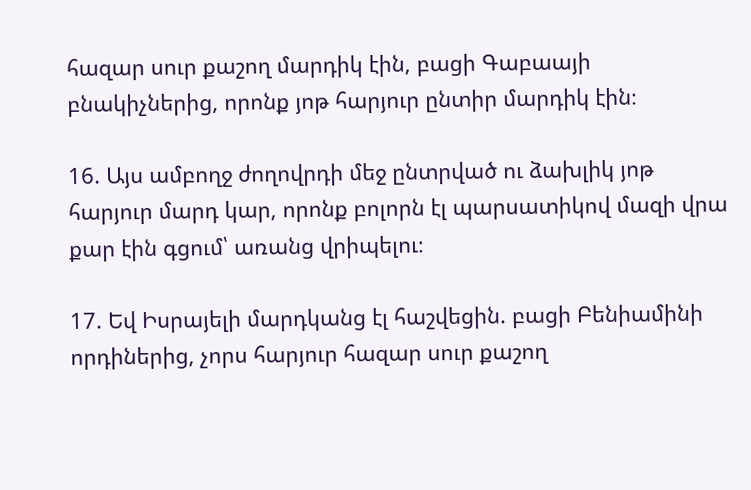հազար սուր քաշող մարդիկ էին, բացի Գաբաայի բնակիչներից, որոնք յոթ հարյուր ընտիր մարդիկ էին։

16. Այս ամբողջ ժողովրդի մեջ ընտրված ու ձախլիկ յոթ հարյուր մարդ կար, որոնք բոլորն էլ պարսատիկով մազի վրա քար էին գցում՝ առանց վրիպելու։

17. Եվ Իսրայելի մարդկանց էլ հաշվեցին. բացի Բենիամինի որդիներից, չորս հարյուր հազար սուր քաշող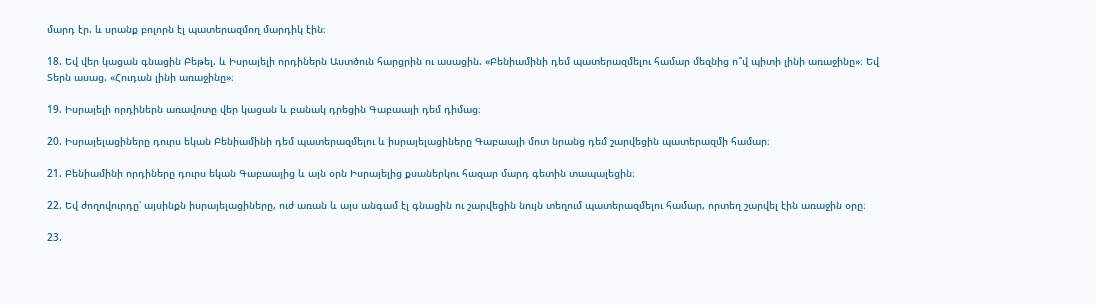մարդ էր. և սրանք բոլորն էլ պատերազմող մարդիկ էին։

18. Եվ վեր կացան գնացին Բեթել. և Իսրայելի որդիներն Աստծուն հարցրին ու ասացին. «Բենիամինի դեմ պատերազմելու համար մեզնից ո՞վ պիտի լինի առաջինը»։ Եվ Տերն ասաց. «Հուդան լինի առաջինը»։

19. Իսրայելի որդիներն առավոտը վեր կացան և բանակ դրեցին Գաբաայի դեմ դիմաց։

20. Իսրայելացիները դուրս եկան Բենիամինի դեմ պատերազմելու և իսրայելացիները Գաբաայի մոտ նրանց դեմ շարվեցին պատերազմի համար։

21. Բենիամինի որդիները դուրս եկան Գաբաայից և այն օրն Իսրայելից քսաներկու հազար մարդ գետին տապալեցին։

22. Եվ ժողովուրդը՝ այսինքն իսրայելացիները, ուժ առան և այս անգամ էլ գնացին ու շարվեցին նույն տեղում պատերազմելու համար, որտեղ շարվել էին առաջին օրը։

23.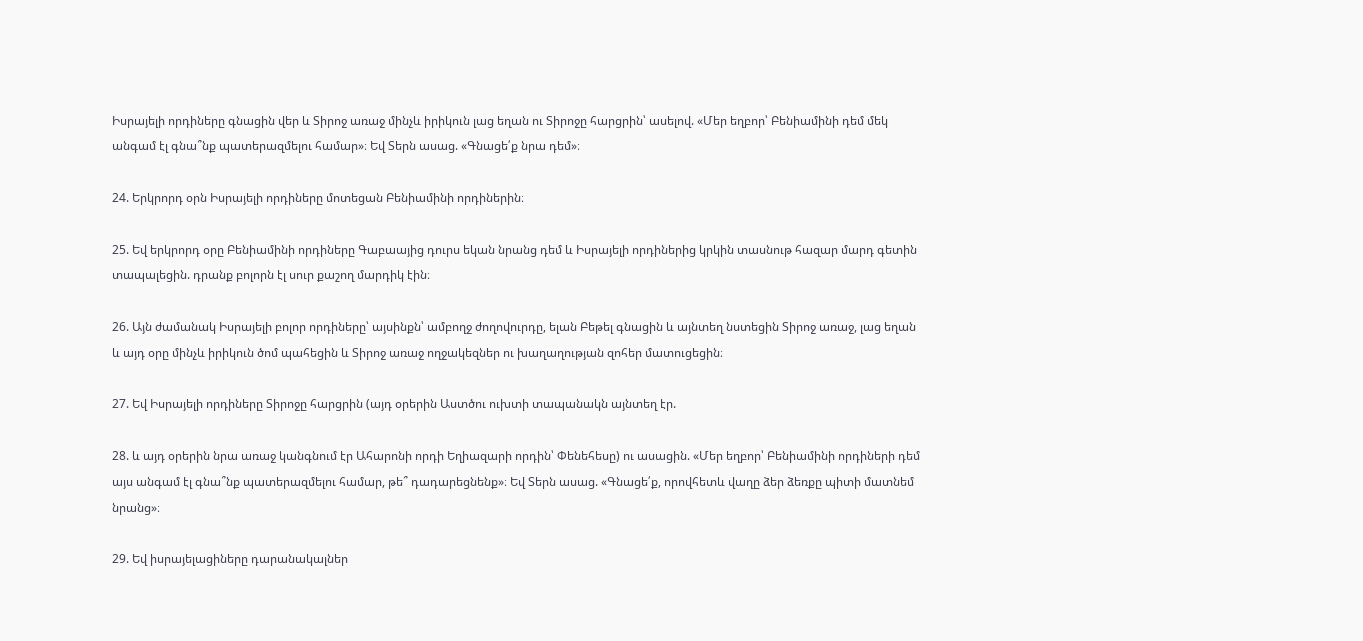Իսրայելի որդիները գնացին վեր և Տիրոջ առաջ մինչև իրիկուն լաց եղան ու Տիրոջը հարցրին՝ ասելով. «Մեր եղբոր՝ Բենիամինի դեմ մեկ անգամ էլ գնա՞նք պատերազմելու համար»։ Եվ Տերն ասաց. «Գնացե՛ք նրա դեմ»։

24. Երկրորդ օրն Իսրայելի որդիները մոտեցան Բենիամինի որդիներին։

25. Եվ երկրորդ օրը Բենիամինի որդիները Գաբաայից դուրս եկան նրանց դեմ և Իսրայելի որդիներից կրկին տասնութ հազար մարդ գետին տապալեցին. դրանք բոլորն էլ սուր քաշող մարդիկ էին։

26. Այն ժամանակ Իսրայելի բոլոր որդիները՝ այսինքն՝ ամբողջ ժողովուրդը, ելան Բեթել գնացին և այնտեղ նստեցին Տիրոջ առաջ, լաց եղան և այդ օրը մինչև իրիկուն ծոմ պահեցին և Տիրոջ առաջ ողջակեզներ ու խաղաղության զոհեր մատուցեցին։

27. Եվ Իսրայելի որդիները Տիրոջը հարցրին (այդ օրերին Աստծու ուխտի տապանակն այնտեղ էր.

28. և այդ օրերին նրա առաջ կանգնում էր Ահարոնի որդի Եղիազարի որդին՝ Փենեհեսը) ու ասացին. «Մեր եղբոր՝ Բենիամինի որդիների դեմ այս անգամ էլ գնա՞նք պատերազմելու համար, թե՞ դադարեցնենք»։ Եվ Տերն ասաց. «Գնացե՛ք, որովհետև վաղը ձեր ձեռքը պիտի մատնեմ նրանց»։

29. Եվ իսրայելացիները դարանակալներ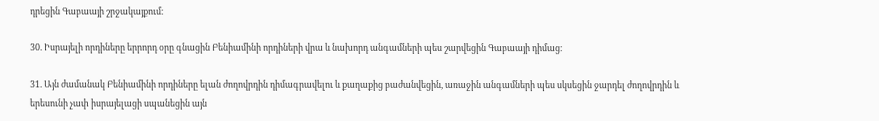դրեցին Գաբաայի շրջակայքում։

30. Իսրայելի որդիները երրորդ օրը գնացին Բենիամինի որդիների վրա և նախորդ անգամների պես շարվեցին Գաբաայի դիմաց։

31. Այն ժամանակ Բենիամինի որդիները ելան ժողովրդին դիմագրավելու և քաղաքից բաժանվեցին, առաջին անգամների պես սկսեցին ջարդել ժողովրդին և երեսունի չափ իսրայելացի սպանեցին այն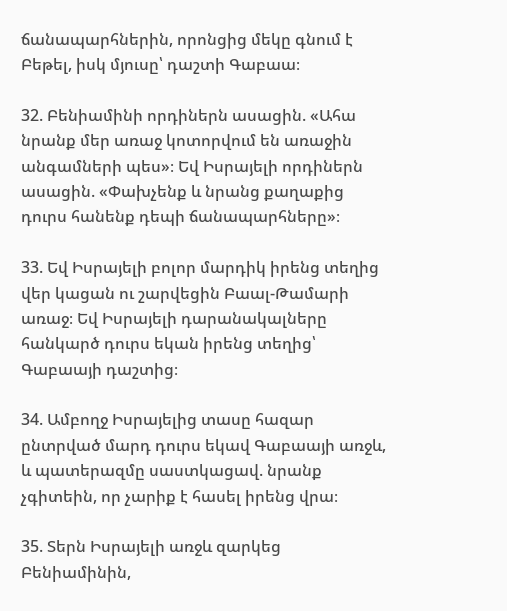ճանապարհներին, որոնցից մեկը գնում է Բեթել, իսկ մյուսը՝ դաշտի Գաբաա։

32. Բենիամինի որդիներն ասացին. «Ահա նրանք մեր առաջ կոտորվում են առաջին անգամների պես»։ Եվ Իսրայելի որդիներն ասացին. «Փախչենք և նրանց քաղաքից դուրս հանենք դեպի ճանապարհները»։

33. Եվ Իսրայելի բոլոր մարդիկ իրենց տեղից վեր կացան ու շարվեցին Բաալ-Թամարի առաջ։ Եվ Իսրայելի դարանակալները հանկարծ դուրս եկան իրենց տեղից՝ Գաբաայի դաշտից։

34. Ամբողջ Իսրայելից տասը հազար ընտրված մարդ դուրս եկավ Գաբաայի առջև, և պատերազմը սաստկացավ. նրանք չգիտեին, որ չարիք է հասել իրենց վրա։

35. Տերն Իսրայելի առջև զարկեց Բենիամինին,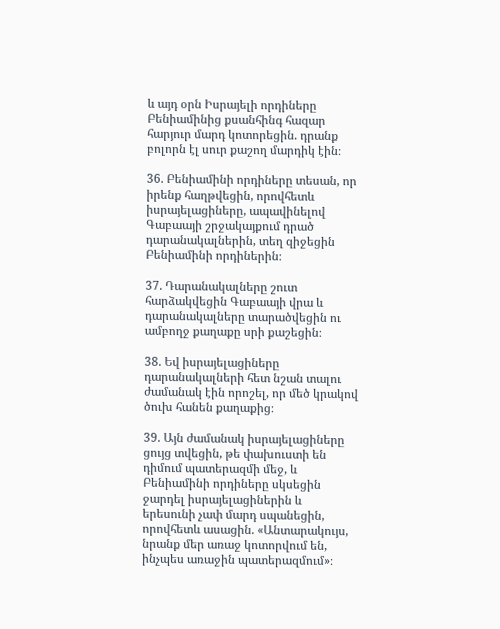և այդ օրն Իսրայելի որդիները Բենիամինից քսանհինգ հազար հարյուր մարդ կոտորեցին. դրանք բոլորն էլ սուր քաշող մարդիկ էին։

36. Բենիամինի որդիները տեսան, որ իրենք հաղթվեցին, որովհետև իսրայելացիները, ապավինելով Գաբաայի շրջակայքում դրած դարանակալներին, տեղ զիջեցին Բենիամինի որդիներին։

37. Դարանակալները շուտ հարձակվեցին Գաբաայի վրա և դարանակալները տարածվեցին ու ամբողջ քաղաքը սրի քաշեցին։

38. Եվ իսրայելացիները դարանակալների հետ նշան տալու ժամանակ էին որոշել, որ մեծ կրակով ծուխ հանեն քաղաքից։

39. Այն ժամանակ իսրայելացիները ցույց տվեցին, թե փախուստի են դիմում պատերազմի մեջ, և Բենիամինի որդիները սկսեցին ջարդել իսրայելացիներին և երեսունի չափ մարդ սպանեցին, որովհետև ասացին. «Անտարակույս, նրանք մեր առաջ կոտորվում են, ինչպես առաջին պատերազմում»։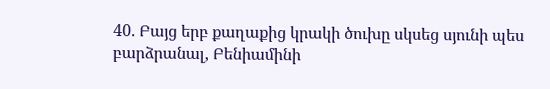40. Բայց երբ քաղաքից կրակի ծուխը սկսեց սյունի պես բարձրանալ, Բենիամինի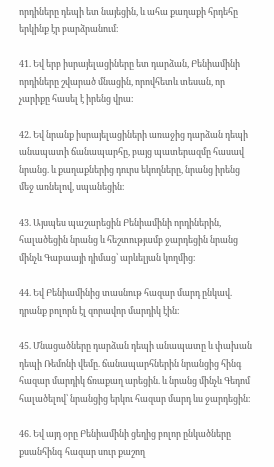որդիները դեպի ետ նայեցին, և ահա քաղաքի հրդեհը երկինք էր բարձրանում։

41. Եվ երբ իսրայելացիները ետ դարձան, Բենիամինի որդիները շվարած մնացին, որովհետև տեսան, որ չարիքը հասել է իրենց վրա։

42. Եվ նրանք իսրայելացիների առաջից դարձան դեպի անապատի ճանապարհը, բայց պատերազմը հասավ նրանց. և քաղաքներից դուրս եկողները, նրանց իրենց մեջ առնելով, սպանեցին։

43. Այսպես պաշարեցին Բենիամինի որդիներին, հալածեցին նրանց և հեշտությամբ ջարդեցին նրանց մինչև Գաբաայի դիմաց՝ արևելյան կողմից։

44. Եվ Բենիամինից տասնութ հազար մարդ ընկավ. դրանք բոլորն էլ զորավոր մարդիկ էին։

45. Մնացածները դարձան դեպի անապատը և փախան դեպի Ռեմոնի վեմը. ճանապարհներին նրանցից հինգ հազար մարդիկ ճռաքաղ արեցին. և նրանց մինչև Գեդոմ հալածելով՝ նրանցից երկու հազար մարդ ևս ջարդեցին։

46. Եվ այդ օրը Բենիամինի ցեղից բոլոր ընկածները քսանհինգ հազար սուր քաշող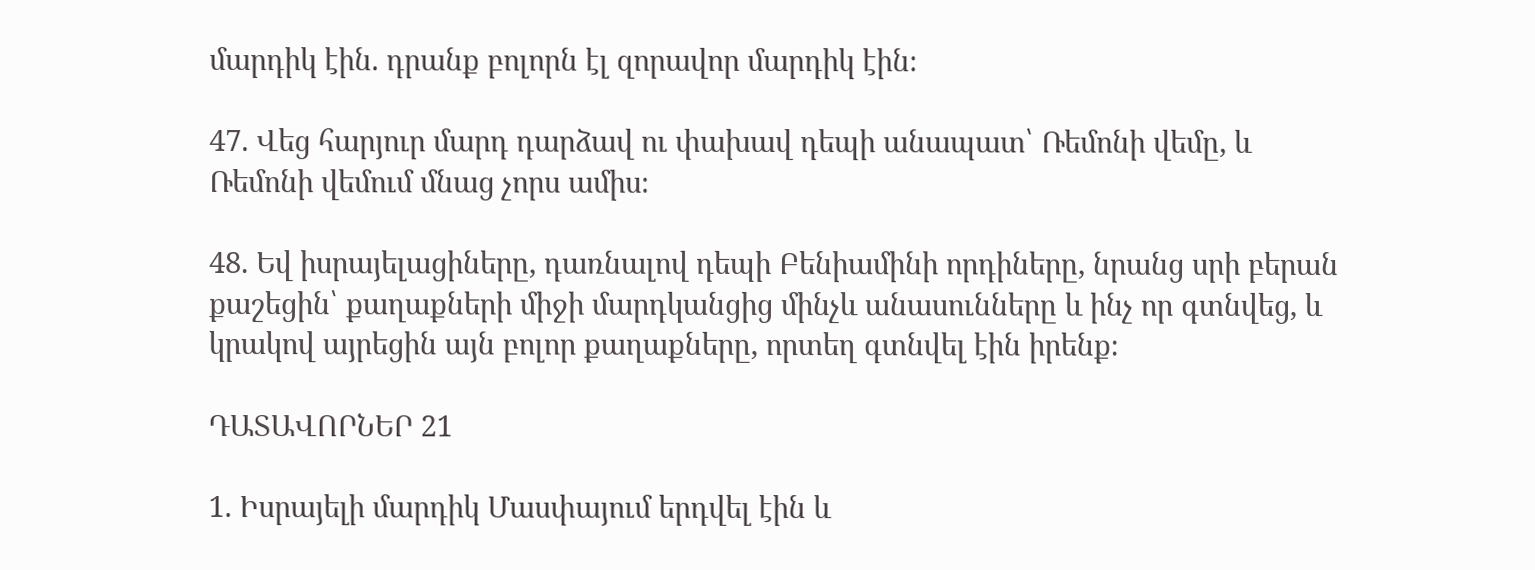մարդիկ էին. դրանք բոլորն էլ զորավոր մարդիկ էին։

47. Վեց հարյուր մարդ դարձավ ու փախավ դեպի անապատ՝ Ռեմոնի վեմը, և Ռեմոնի վեմում մնաց չորս ամիս։

48. Եվ իսրայելացիները, դառնալով դեպի Բենիամինի որդիները, նրանց սրի բերան քաշեցին՝ քաղաքների միջի մարդկանցից մինչև անասունները և ինչ որ գտնվեց, և կրակով այրեցին այն բոլոր քաղաքները, որտեղ գտնվել էին իրենք։

ԴԱՏԱՎՈՐՆԵՐ 21

1. Իսրայելի մարդիկ Մասփայում երդվել էին և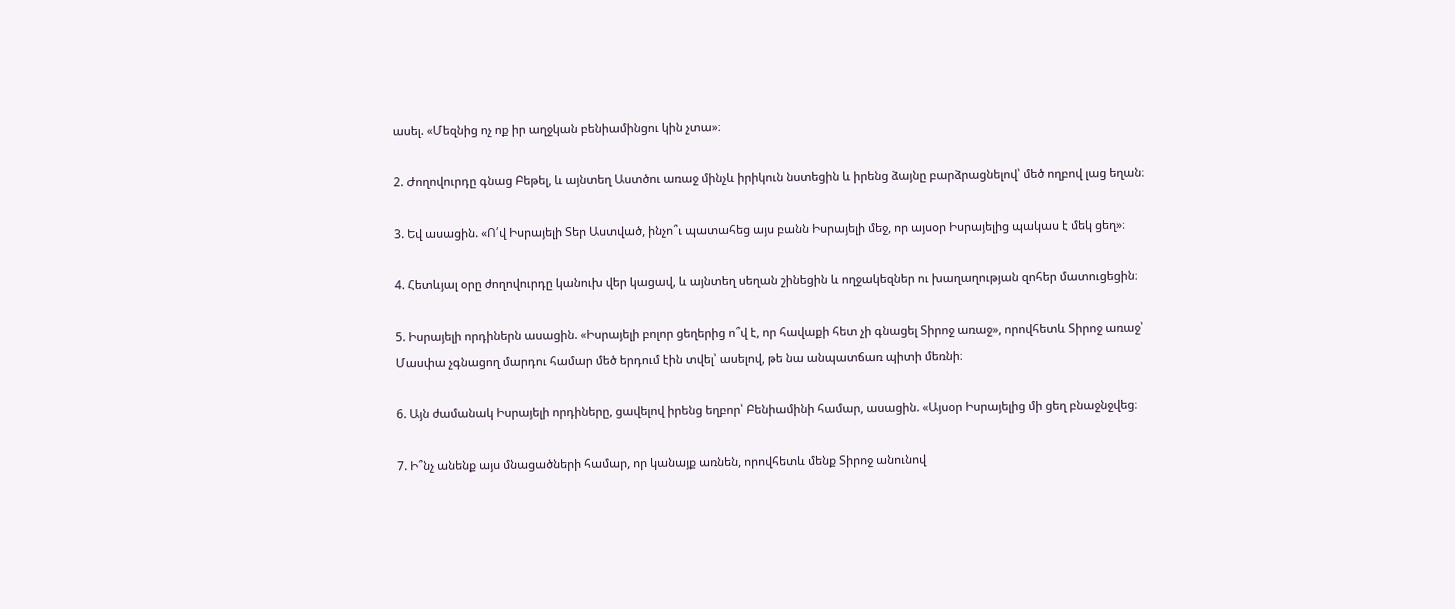ասել. «Մեզնից ոչ ոք իր աղջկան բենիամինցու կին չտա»։

2. Ժողովուրդը գնաց Բեթել, և այնտեղ Աստծու առաջ մինչև իրիկուն նստեցին և իրենց ձայնը բարձրացնելով՝ մեծ ողբով լաց եղան։

3. Եվ ասացին. «Ո՛վ Իսրայելի Տեր Աստված, ինչո՞ւ պատահեց այս բանն Իսրայելի մեջ, որ այսօր Իսրայելից պակաս է մեկ ցեղ»։

4. Հետևյալ օրը ժողովուրդը կանուխ վեր կացավ, և այնտեղ սեղան շինեցին և ողջակեզներ ու խաղաղության զոհեր մատուցեցին։

5. Իսրայելի որդիներն ասացին. «Իսրայելի բոլոր ցեղերից ո՞վ է, որ հավաքի հետ չի գնացել Տիրոջ առաջ», որովհետև Տիրոջ առաջ՝ Մասփա չգնացող մարդու համար մեծ երդում էին տվել՝ ասելով, թե նա անպատճառ պիտի մեռնի։

6. Այն ժամանակ Իսրայելի որդիները, ցավելով իրենց եղբոր՝ Բենիամինի համար, ասացին. «Այսօր Իսրայելից մի ցեղ բնաջնջվեց։

7. Ի՞նչ անենք այս մնացածների համար, որ կանայք առնեն, որովհետև մենք Տիրոջ անունով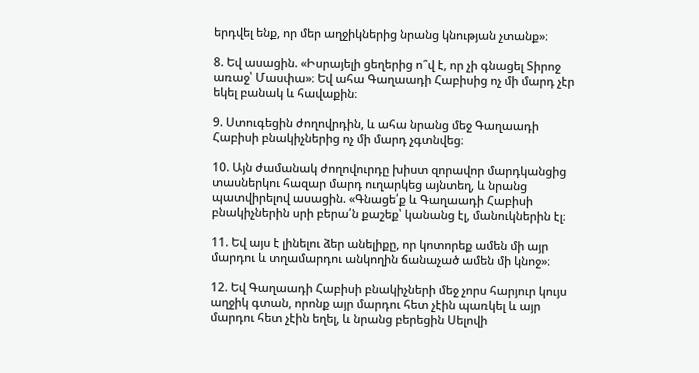երդվել ենք, որ մեր աղջիկներից նրանց կնության չտանք»։

8. Եվ ասացին. «Իսրայելի ցեղերից ո՞վ է, որ չի գնացել Տիրոջ առաջ՝ Մասփա»։ Եվ ահա Գաղաադի Հաբիսից ոչ մի մարդ չէր եկել բանակ և հավաքին։

9. Ստուգեցին ժողովրդին, և ահա նրանց մեջ Գաղաադի Հաբիսի բնակիչներից ոչ մի մարդ չգտնվեց։

10. Այն ժամանակ ժողովուրդը խիստ զորավոր մարդկանցից տասներկու հազար մարդ ուղարկեց այնտեղ, և նրանց պատվիրելով ասացին. «Գնացե՛ք և Գաղաադի Հաբիսի բնակիչներին սրի բերա՛ն քաշեք՝ կանանց էլ, մանուկներին էլ։

11. Եվ այս է լինելու ձեր անելիքը, որ կոտորեք ամեն մի այր մարդու և տղամարդու անկողին ճանաչած ամեն մի կնոջ»։

12. Եվ Գաղաադի Հաբիսի բնակիչների մեջ չորս հարյուր կույս աղջիկ գտան, որոնք այր մարդու հետ չէին պառկել և այր մարդու հետ չէին եղել, և նրանց բերեցին Սելովի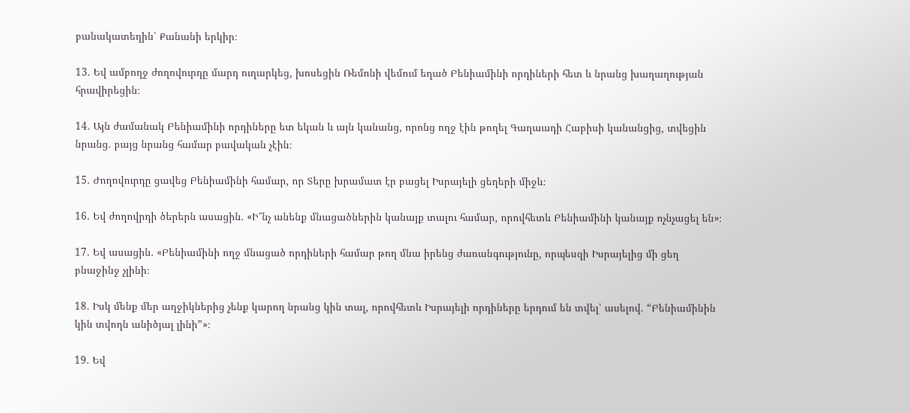բանակատեղին՝ Քանանի երկիր։

13. Եվ ամբողջ ժողովուրդը մարդ ուղարկեց, խոսեցին Ռեմոնի վեմում եղած Բենիամինի որդիների հետ և նրանց խաղաղության հրավիրեցին։

14. Այն ժամանակ Բենիամինի որդիները ետ եկան և այն կանանց, որոնց ողջ էին թողել Գաղաադի Հաբիսի կանանցից, տվեցին նրանց. բայց նրանց համար բավական չէին։

15. Ժողովուրդը ցավեց Բենիամինի համար, որ Տերը խրամատ էր բացել Իսրայելի ցեղերի միջև։

16. Եվ ժողովրդի ծերերն ասացին. «Ի՞նչ անենք մնացածներին կանայք տալու համար, որովհետև Բենիամինի կանայք ոչնչացել են»։

17. Եվ ասացին. «Բենիամինի ողջ մնացած որդիների համար թող մնա իրենց ժառանգությունը, որպեսզի Իսրայելից մի ցեղ բնաջինջ չլինի։

18. Իսկ մենք մեր աղջիկներից չենք կարող նրանց կին տալ, որովհետև Իսրայելի որդիները երդում են տվել՝ ասելով. “Բենիամինին կին տվողն անիծյալ լինի”»։

19. Եվ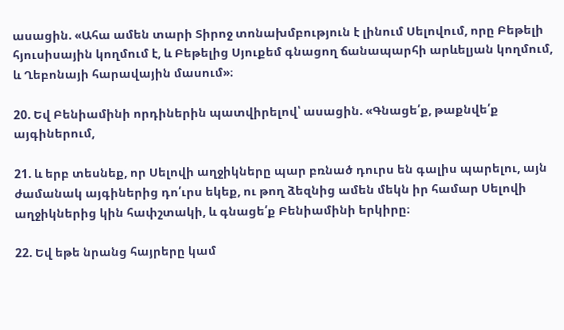ասացին. «Ահա ամեն տարի Տիրոջ տոնախմբություն է լինում Սելովում, որը Բեթելի հյուսիսային կողմում է, և Բեթելից Սյուքեմ գնացող ճանապարհի արևելյան կողմում, և Ղեբոնայի հարավային մասում»։

20. Եվ Բենիամինի որդիներին պատվիրելով՝ ասացին. «Գնացե՛ք, թաքնվե՛ք այգիներում,

21. և երբ տեսնեք, որ Սելովի աղջիկները պար բռնած դուրս են գալիս պարելու, այն ժամանակ այգիներից դո՛ւրս եկեք, ու թող ձեզնից ամեն մեկն իր համար Սելովի աղջիկներից կին հափշտակի, և գնացե՛ք Բենիամինի երկիրը։

22. Եվ եթե նրանց հայրերը կամ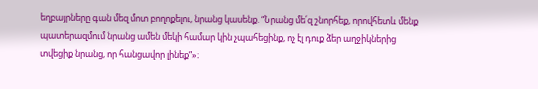եղբայրները գան մեզ մոտ բողոքելու, նրանց կասենք. “Նրանց մե՛զ շնորհեք, որովհետև մենք պատերազմում նրանց ամեն մեկի համար կին չպահեցինք, ոչ էլ դուք ձեր աղջիկներից տվեցիք նրանց, որ հանցավոր լինեք”»։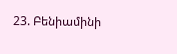23. Բենիամինի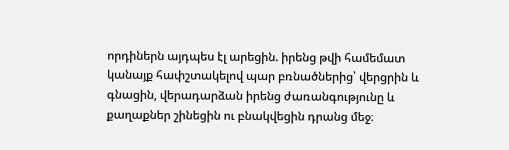որդիներն այդպես էլ արեցին. իրենց թվի համեմատ կանայք հափշտակելով պար բռնածներից՝ վերցրին և գնացին, վերադարձան իրենց ժառանգությունը և քաղաքներ շինեցին ու բնակվեցին դրանց մեջ։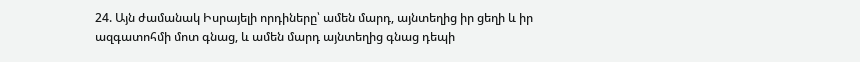24. Այն ժամանակ Իսրայելի որդիները՝ ամեն մարդ, այնտեղից իր ցեղի և իր ազգատոհմի մոտ գնաց, և ամեն մարդ այնտեղից գնաց դեպի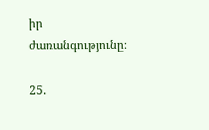իր ժառանգությունը։

25.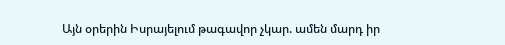Այն օրերին Իսրայելում թագավոր չկար. ամեն մարդ իր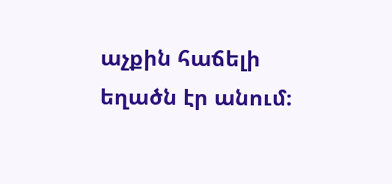աչքին հաճելի եղածն էր անում։